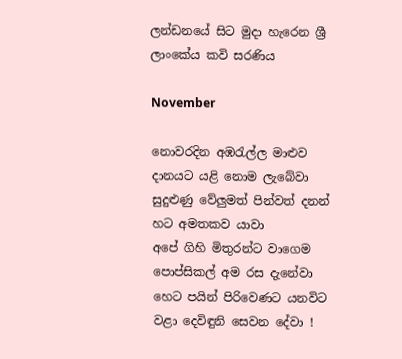ලන්ඩනයේ සිට මුදා හැරෙන ශ්‍රී ලාංකේය කවි සරණිය

November

නොවරදින අඹරැල්ල මාළුව දානයට යළි නොම ලැබේවා
සුදුළුණු වේලුමත් පින්වත් දනන් හට අමතකව යාවා
අපේ ගිහි මිතුරන්ට වාගෙම පොප්සිකල් අම රස දැනේවා
හෙට පයින් පිරිවෙණට යනවිට වළා දෙවිඳුනි සෙවන දේවා !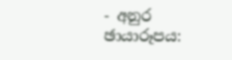- අනුර
ඡායාරූපය: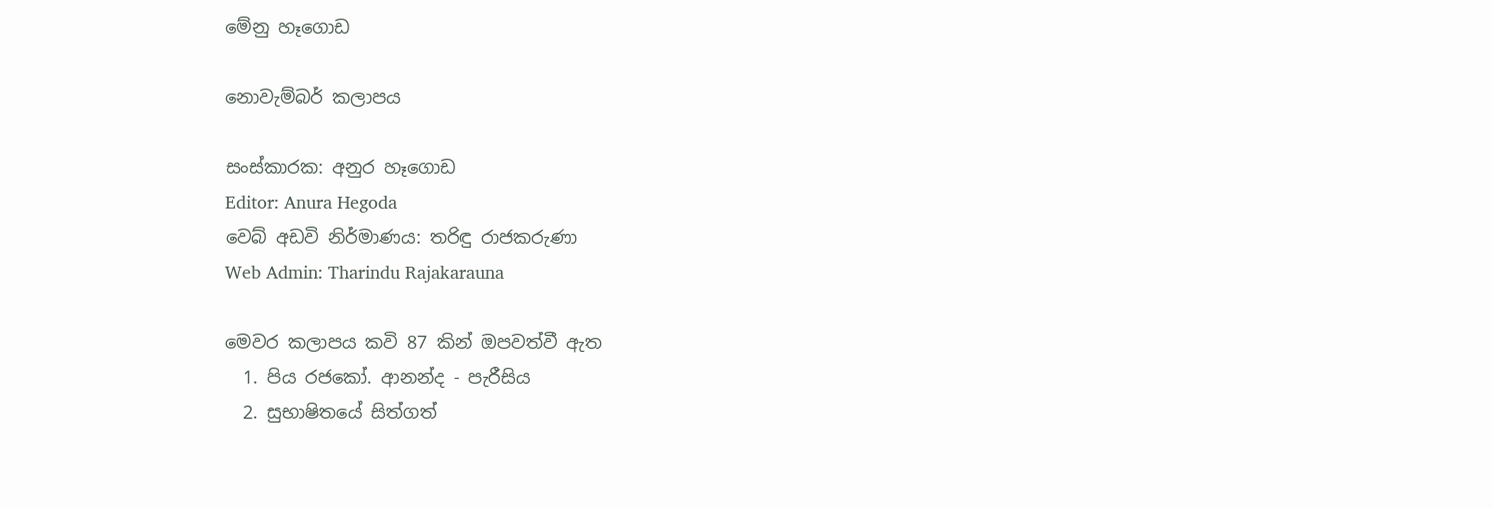මේනු හෑගොඩ

නොවැම්බර් කලාපය

සංස්කාරක: අනුර හෑගොඩ
Editor: Anura Hegoda
වෙබ් අඩවි නිර්මාණය: තරිඳු රාජකරුණා
Web Admin: Tharindu Rajakarauna

මෙවර කලාපය කවි 87 කින් ඔපවත්වී ඇත
  1. පිය රජකෝ. ආනන්ද - පැරීසිය
  2. සුභාෂිතයේ සිත්ගත්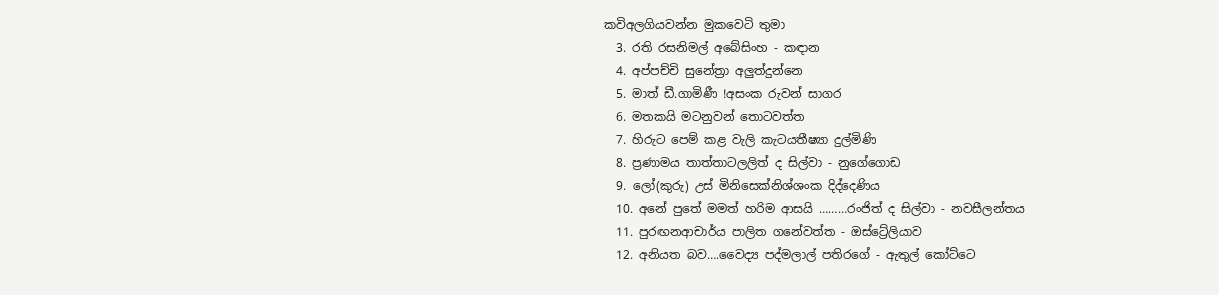කවිඅලගියවන්න මුකවෙටි තුමා
  3. රති රසනිමල් අබේසිංහ - කඳාන
  4. අප්පච්චි සුනේත්‍රා අලුත්දුන්නෙ
  5. මාත් ඩී.ගාමිණී !අසංක රුවන් සාගර
  6. මතකයි මටනුවන් තොටවත්ත
  7. හිරුට පෙම් කළ වැලි කැටයතීෂ්‍යා දුල්මිණි
  8. ප්‍රණාමය තාත්තාටලලිත් ද සිල්වා - නුගේගොඩ
  9. ලෝ(කුරු) උස් මිනිසෙක්නිශ්ශංක දිද්දෙණිය
  10. අනේ පුතේ මමත් හරිම ආසයි ………රංජිත් ද සිල්වා - නවසීලන්තය
  11. පුරඟනආචාර්ය පාලිත ගනේවත්ත - ඔස්ට්‍රේලියාව
  12. අනියත බව….වෛද්‍ය පද්මලාල් පතිරගේ - ඇතුල් කෝට්ටෙ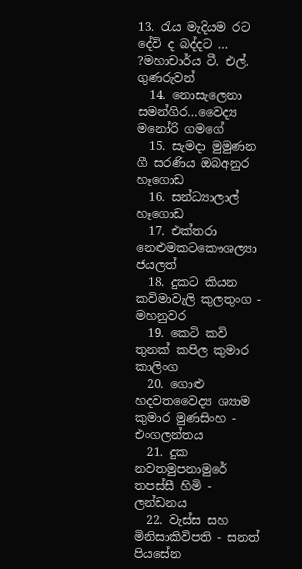13. රැය මැදියම රට දේවි ද බද්දට … ?මහාචාර්ය ටී. එල්. ගුණරුවන්
  14. නොසැලෙනා සමන්ගිර…වෛද්‍ය මනෝරි ගමගේ
  15. සැමදා මුමුණන ගී සරණිය ඔබඅනුර හෑගොඩ
  16. සන්ධ්‍යාලාල් හෑගොඩ
  17. එක්තරා නෙළුමකටකෞශල්‍යා ජයලත්
  18. දුකට කියන කවිමාවැලි කුලතුංග - මහනුවර
  19. කෙටි කවි තුනක් කපිල කුමාර කාලිංග
  20. ගොළු හදවතවෛද්‍ය ශ්‍යාම කුමාර මුණසිංහ - එංගලන්තය
  21. දුක නවතමුපනාමුරේ තපස්සී හිමි - ලන්ඩනය
  22. වැස්ස සහ මිනිසාකිවිපති - සනත් පියසේන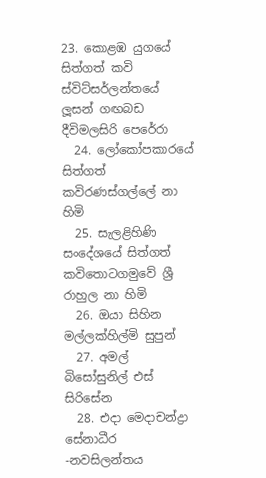23. කොළඹ යුගයේ සිත්ගත් කවි ස්විට්සර්ලන්තයේ ලූසන් ගඟබඩ දීවිමලසිරි පෙරේරා
  24. ලෝකෝපකාරයේ සිත්ගත් කවිරණස්ගල්ලේ නා හිමි
  25. සැලළිහිණි සංදේශයේ සිත්ගත් කවිතොටගමුවේ ශ්‍රී රාහුල නා හිමි
  26. ඔයා සිහින මල්ලක්හිල්මි සුපුන්
  27. අමල් බිසෝසුනිල් එස් සිරිසේන
  28. එදා මෙදාචන්ද්‍රා සේනාධීර -නවසිලන්තය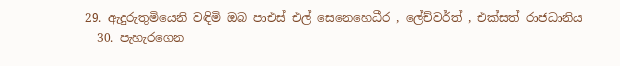29. ඇදුරුතුමියෙනි වඳිමි ඔබ පාඑස් එල් සෙනෙහෙධීර , ලේච්වර්ත් , එක්සත් රාජධානිය
  30. පැහැරගෙන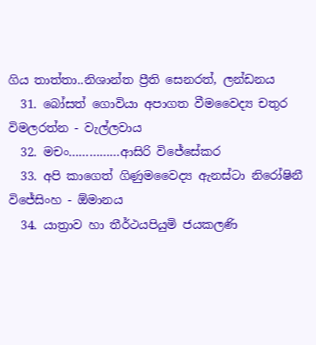ගිය තාත්තා..නිශාන්ත ප්‍රීති සෙනරත්, ලන්ඩනය
  31. බෝසත් ගොවියා අපාගත වීමවෛද්‍ය චතුර විමලරත්න - වැල්ලවාය
  32. මචං……………ආසිරි විජේසේකර
  33. අපි කාගෙත් ගිණුමවෛද්‍ය ඇනස්ටා නිරෝෂිනී විජේසිංහ - ඕමානය
  34. යාත්‍රාව හා තීර්ථයපියුමි ජයකලණි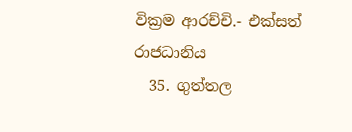වික්‍රම ආරච්චි.- එක්සත් රාජධානිය
  35. ගුත්තල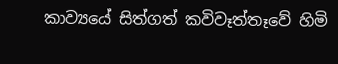කාව්‍යයේ සිත්ගත් කවිවෑත්තෑවේ හිමි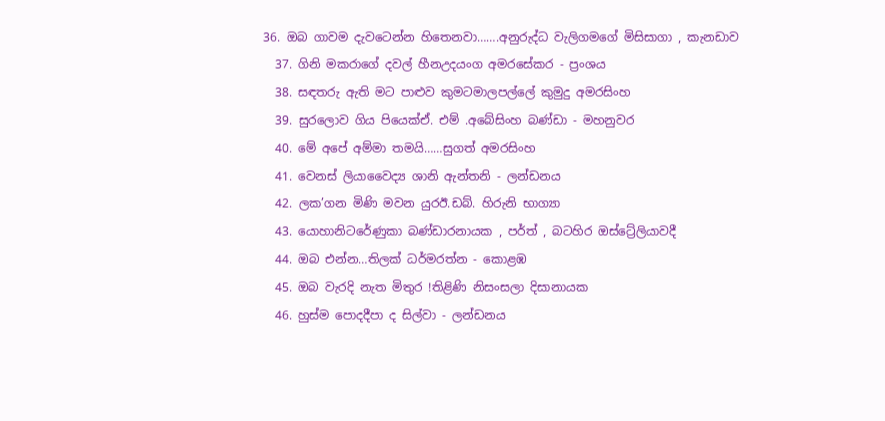36. ඔබ ගාවම දැවටෙන්න හිතෙනවා…….අනුරුද්ධ වැලිගමගේ මිසිසාගා , කැනඩාව
  37. ගිනි මකරාගේ දවල් හීනඋදයංග අමරසේකර - ප්‍රංශය
  38. ස‍‍ඳතරු ඇති මට පාළුව කුමටමාලපල්ලේ කුමුදු අමරසිංහ
  39. සුරලොව ගිය පියෙක්ඒ. එම් .අබේසිංහ බණ්ඩා - මහනුවර
  40. මේ අපේ අම්මා තමයි……සුගත් අමරසිංහ
  41. වෙනස් ලියාවෛද්‍ය ශානි ඇන්තනි - ලන්ඩනය
  42. ලක’ගන මිණි මවන යුරඊ.ඩබ්. හිරුනි භාග්‍යා
  43. යොහානිටරේණුකා බණ්ඩාරනායක , පර්ත් , බටහිර ඔස්ට්‍රේලියාවදී
  44. ඔබ එන්න…තිලක් ධර්මරත්න - කොළඹ
  45. ඔබ වැරදි නැත මිතුර !තිළිණි නිසංසලා දිසානායක
  46. හුස්ම පොදදීපා ද සිල්වා - ලන්ඩනය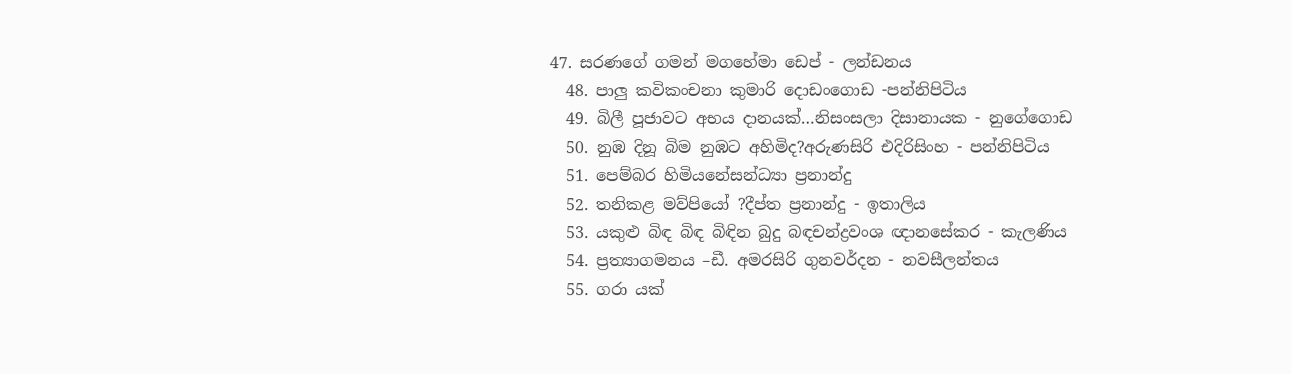47. සරණගේ ගමන් මගහේමා ඩෙප් - ලන්ඩනය
  48. පාලු කවිකංචනා කුමාරි දොඩංගොඩ -පන්නිපිටිය
  49. බිලී පූජාවට අභය දානයක්…නිසංසලා දිසානායක - නුගේගොඩ
  50. නුඹ දිනූ බිම නුඹට අහිමිද?අරුණසිරි එදිරිසිංහ - පන්නිපිටිය
  51. පෙම්බර හිමියනේසන්ධ්‍යා ප්‍රනාන්දු
  52. තනිකළ මව්පියෝ ?දීප්ත ප්‍රනාන්දු - ඉතාලිය
  53. යකුළු බිඳ බිඳ බිඳින බුදු බඳචන්ද්‍රවංශ ඥානසේකර - කැලණිය
  54. ප්‍රත්‍යාගමනය –ඩී. අමරසිරි ගුනවර්දන - නවසීලන්තය
  55. ගරා යක්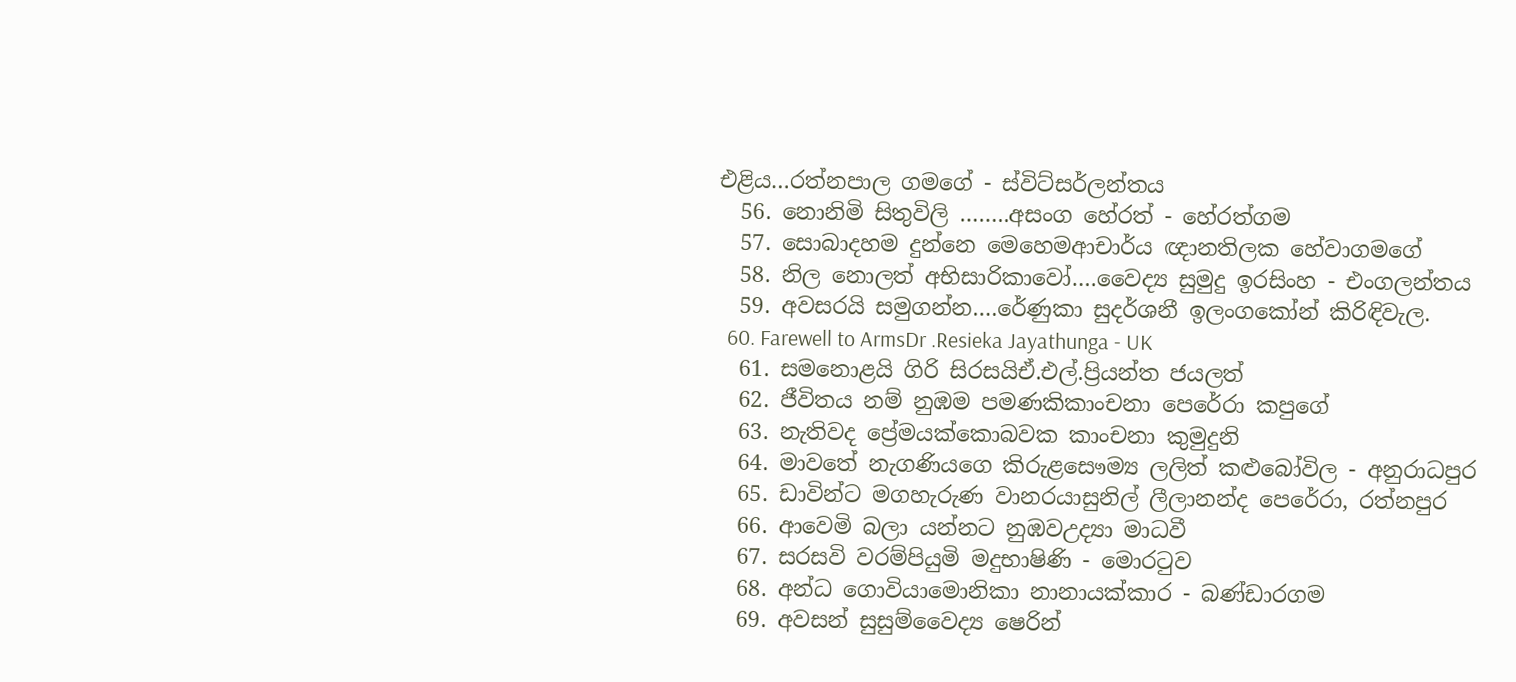එළිය…රත්නපාල ගමගේ - ස්විට්සර්ලන්තය
  56. නොනිමි සිතුවිලි ……..අසංග හේරත් - හේරත්ගම
  57. සොබාදහම දුන්නෙ මෙහෙමආචාර්ය ඥානතිලක හේවාගමගේ
  58. නිල නොලත් අභිසාරිකාවෝ….වෛද්‍ය සුමුදු ඉරසිංහ - එංගලන්තය
  59. අවසරයි සමුගන්න….රේණුකා සුදර්ශනී ඉලංගකෝන් කිරිඳිවැල.
  60. Farewell to ArmsDr .Resieka Jayathunga - UK
  61. සමනොළයි ගිරි සිරසයිඒ.එල්.ප්‍රියන්ත ජයලත්
  62. ජීවිතය නම් නුඹම පමණකිකාංචනා පෙරේරා කපුගේ
  63. නැතිවද ප්‍රේමයක්කොබවක කාංචනා කුමුදුනි
  64. මාවතේ නැගණියගෙ කිරුළසෞම්‍ය ලලිත් කළුබෝවිල - අනුරාධපුර
  65. ඩාවින්ට මගහැරුණ වානරයාසුනිල් ලීලානන්ද පෙරේරා, රත්නපුර
  66. ආවෙමි බලා යන්නට නුඹවඋද්‍යා මාධවී
  67. සරසවි වරම්පියුමි මදුභාෂිණි - මොරටුව
  68. අන්ධ ගොවියාමොනිකා නානායක්කාර - බණ්ඩාරගම
  69. අවසන් සුසුම්වෛද්‍ය ෂෙරින්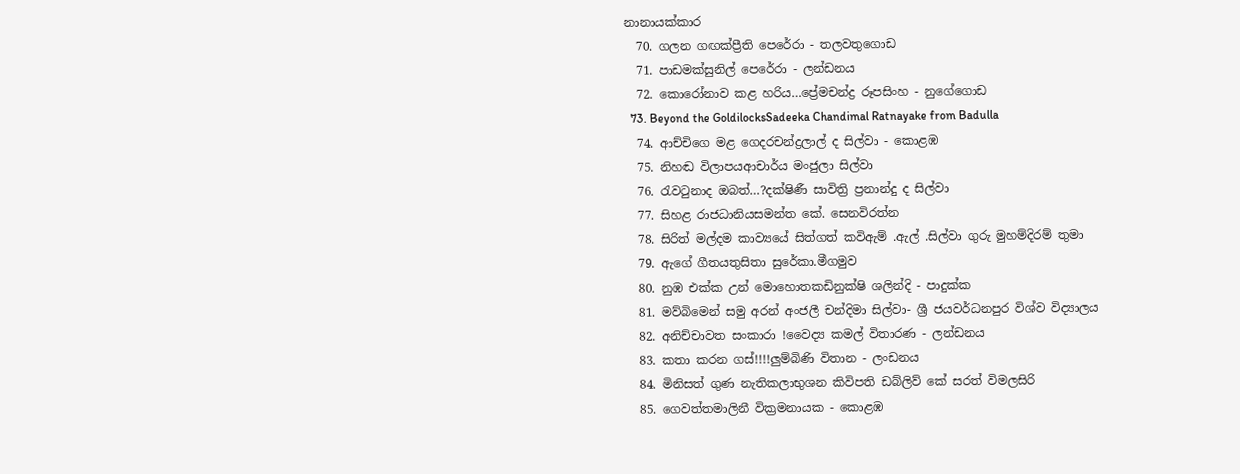නානායක්කාර
  70. ගලන ගඟක්ප්‍රීති පෙරේරා - තලවතුගොඩ
  71. පාඩමක්සුනිල් පෙරේරා - ලන්ඩනය
  72. කොරෝනාව කළ හරිය…ප්‍රේමචන්ද්‍ර රූපසිංහ - නුගේගොඩ
  73. Beyond the GoldilocksSadeeka Chandimal Ratnayake from Badulla
  74. ආච්චිගෙ මළ ගෙදරචන්ද්‍රලාල් ද සිල්වා - කොළඹ
  75. නිහඬ විලාපයආචාර්ය මංජුලා සිල්වා
  76. රැවටුනාද ඔබත්…?දක්ෂිණී සාවිත්‍රි ප්‍රනාන්දු ද සිල්වා
  77. සිහළ රාජධානියසමන්ත කේ. සෙනවිරත්න
  78. සිරිත් මල්දම කාව්‍යයේ සිත්ගත් කවිඇම් .ඇල් .සිල්වා ගුරු මුහම්දිරම් තුමා
  79. ඇගේ ගීතයතුසිතා සුරේකා.මීගමුව
  80. නුඹ එක්ක උන් මොහොතකඩිනුක්ෂි ශලින්දි - පාදුක්ක
  81. මව්බිමෙන් සමු අරන් අංජලී චන්දිමා සිල්වා- ශ්‍රී ජයවර්ධනපුර විශ්ව විද්‍යාලය
  82. අනිච්චාවත සංකාරා !වෛද්‍ය කමල් විතාරණ - ලන්ඩනය
  83. කතා කරන ගස්!!!!ලුම්බිණි විතාන - ලංඩනය
  84. මිනිසත් ගුණ නැතිකලාභුශන කිවිපති ඩබ්ලිව් කේ සරත් විමලසිරි
  85. ගෙවත්තමාලිනී වික්‍රමනායක - කොළඹ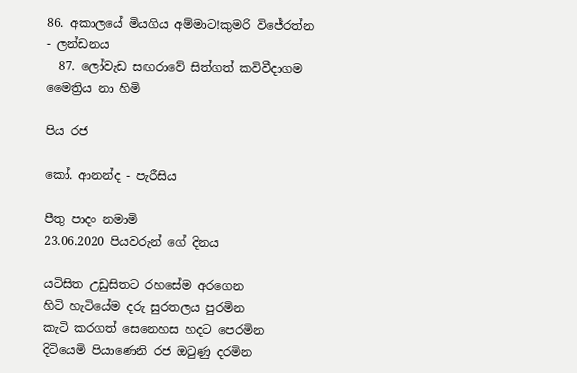86. අකාලයේ මියගිය අම්මාට!කුමරි විජේරත්න - ලන්ඩනය
  87. ලෝවැඩ සඟරාවේ සිත්ගත් කවිවීදාගම මෛත්‍රිය නා හිමි

පිය රජ

කෝ. ආනන්ද - පැරීසිය

පීතු පාදං නමාමි
23.06.2020 පියවරුන් ගේ දිනය

යටිසිත උඩුසිතට රහසේම අරගෙන
හිටි හැටියේම දරු සුරතලය පුරමින
කැටි කරගත් සෙනෙහස හදට පෙරමින
දිටියෙමි පියාණෙනි රජ ඔටුණු දරමින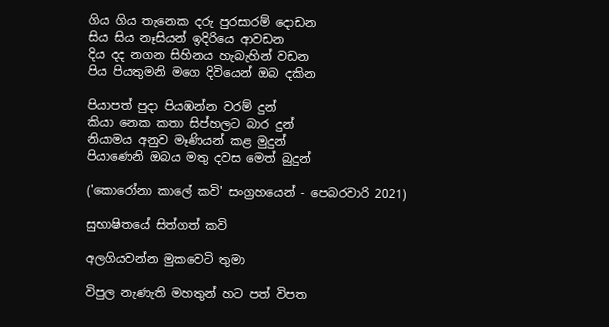ගිය ගිය තැනෙක දරු පුරසාරම් දොඩන
සිය සිය නෑසියන් ඉදිරියෙ ආවඩන
දිය දද නගන සිහිනය හැබැහින් වඩන
පිය පියතුමනි මගෙ දිවියෙන් ඔබ දකින

පියාපත් පුදා පියඹන්න වරම් දුන්
කියා නෙක කතා සිප්හලට බාර දුන්
නියාමය අනුව මෑණියන් කළ මුදුන්
පියාණෙනි ඔබය මතු දවස මෙත් බුදුන්

('කොරෝනා කාලේ කවි' සංග්‍රහයෙන් - පෙබරවාරි 2021)

සුභාෂිතයේ සිත්ගත් කවි

අලගියවන්න මුකවෙටි තුමා

විපුල නැණැති මහතුන් හට පත් විපත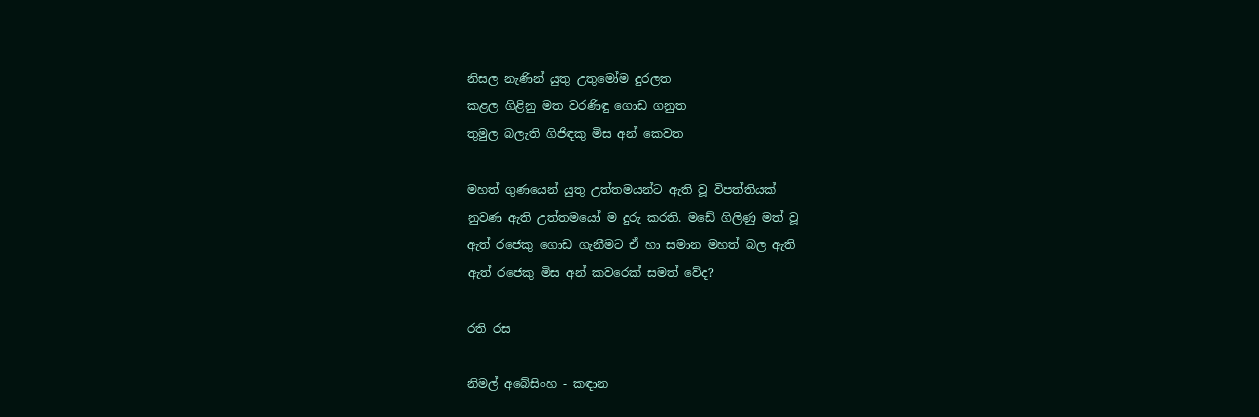නිසල නැණින් යුතු උතුමෝම දුරලත
කළල ගිළිනු මත වරණිඳු ගොඩ ගනුත
තුමුල බලැති ගිජිඳකු මිස අන් කෙවත

මහත් ගුණයෙන් යුතු උත්තමයන්ට ඇති වූ විපත්තියක්
නුවණ ඇති උත්තමයෝ ම දුරු කරති. මඩේ ගිලිණු මත් වූ
ඇත් රජෙකු ගොඩ ගැනීමට ඒ හා සමාන මහත් බල ඇති
ඇත් රජෙකු මිස අන් කවරෙක් සමත් වේද?

රති රස

නිමල් අබේසිංහ - කඳාන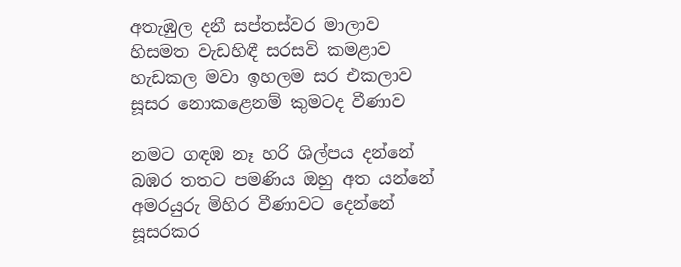අතැඹුල දනී සප්තස්වර මාලාව
හිසමත වැඩහිඳී සරසවි කමළාව
හැඩකල මවා ඉහලම සර එකලාව
සූසර නොකළෙනම් කුමටද වීණාව

නමට ගඳඹ නෑ හරි ශිල්පය දන්නේ
බඹර තතට පමණිය ඔහු අත යන්නේ
අමරයුරු මිහිර වීණාවට දෙන්නේ
සූසරකර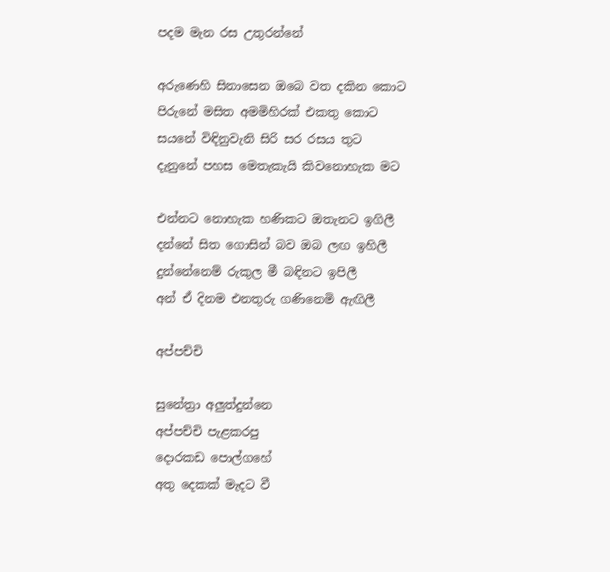පදම මැන රස උතුරන්නේ

අරුණෙහි සිනාසෙන ඔබෙ වත දකින කොට
පිරුනේ මසිත අමමිහිරක් එකතු කොට
සයනේ විඳිනුවැනි සිරි සර රසය තුට
දැනුනේ පහස මෙතැකැයි කිවනොහැක මට

එන්නට නොහැක හණිකට ඔතැනට ඉගිලී
දන්නේ සිත ගොසින් බව ඔබ ලඟ ඉහිලී
දුන්නේනෙම් රුකුල මී බඳිනට ඉපිලී
අන් ඒ දිනම එනතුරු ගණිනෙමි ඇඟිලී

අප්පච්චි

සුනේත්‍රා අලුත්දුන්නෙ
අප්පච්චි පැළකරපු
දොරකඩ පොල්ගහේ
අතු දෙකක් මැදට වී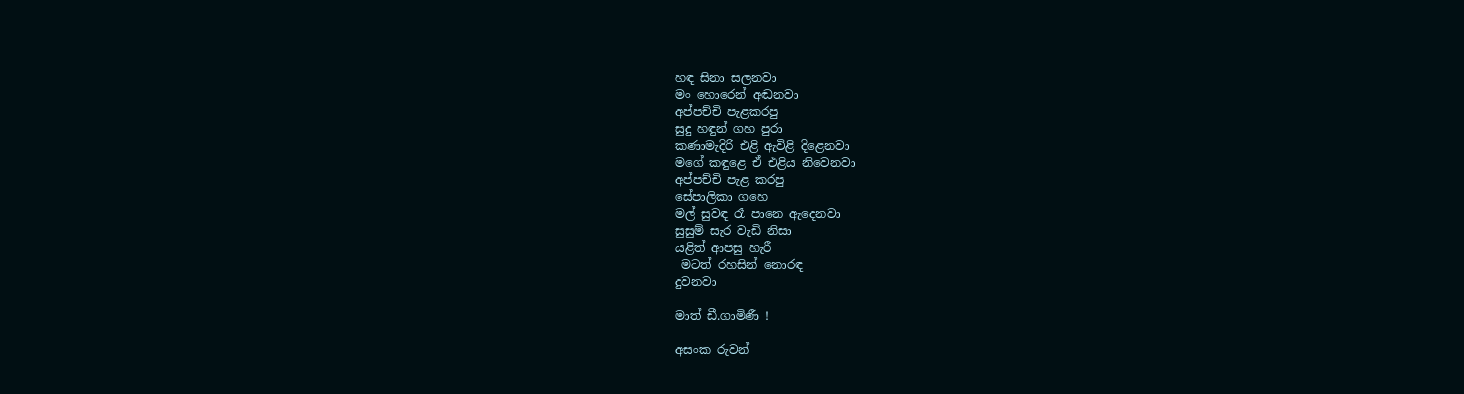හඳ සිනා සලනවා
මං හොරෙන් අඬනවා
අප්පච්චි පැළකරපු
සුදු හඳුන් ගහ පුරා
කණාමැදිරි එළි ඇවිළි දිළෙනවා
මගේ කඳුළෙ ඒ එළිය නිවෙනවා
අප්පච්චි පැළ කරපු
සේපාලිකා ගහෙ
මල් සුවඳ රෑ පානෙ ඇදෙනවා
සුසුම් සැර වැඩි නිසා
යළිත් ආපසු හැරී
 මටත් රහසින් නොරඳ
දුවනවා

මාත් ඩී.ගාමිණී !

අසංක රුවන්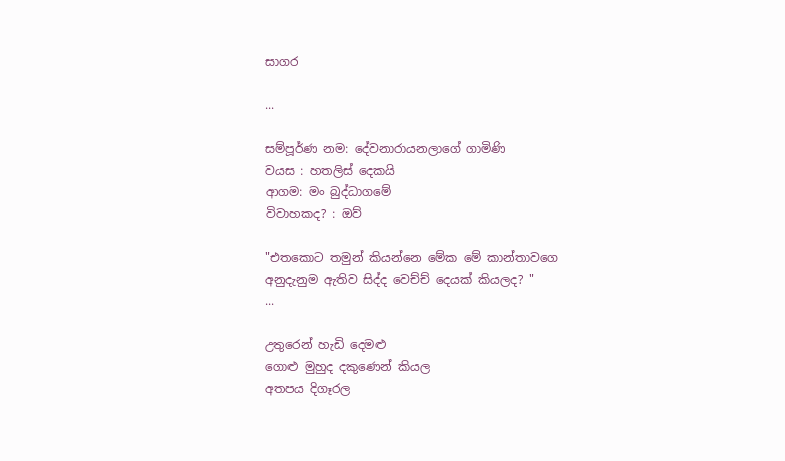සාගර

...

සම්පූර්ණ නම: දේවනාරායනලාගේ ගාමිණි
වයස : හතලිස් දෙකයි
ආගම: මං බුද්ධාගමේ
විවාහකද? : ඔව්

"එතකොට තමුන් කියන්නෙ මේක මේ කාන්තාවගෙ
අනුදැනුම ඇතිව සිද්ද වෙච්ච් දෙයක් කියලද? "
...

උතුරෙන් හැඩි දෙමළු
ගොළු මුහුද දකුණෙන් කියල
අතපය දිගෑරල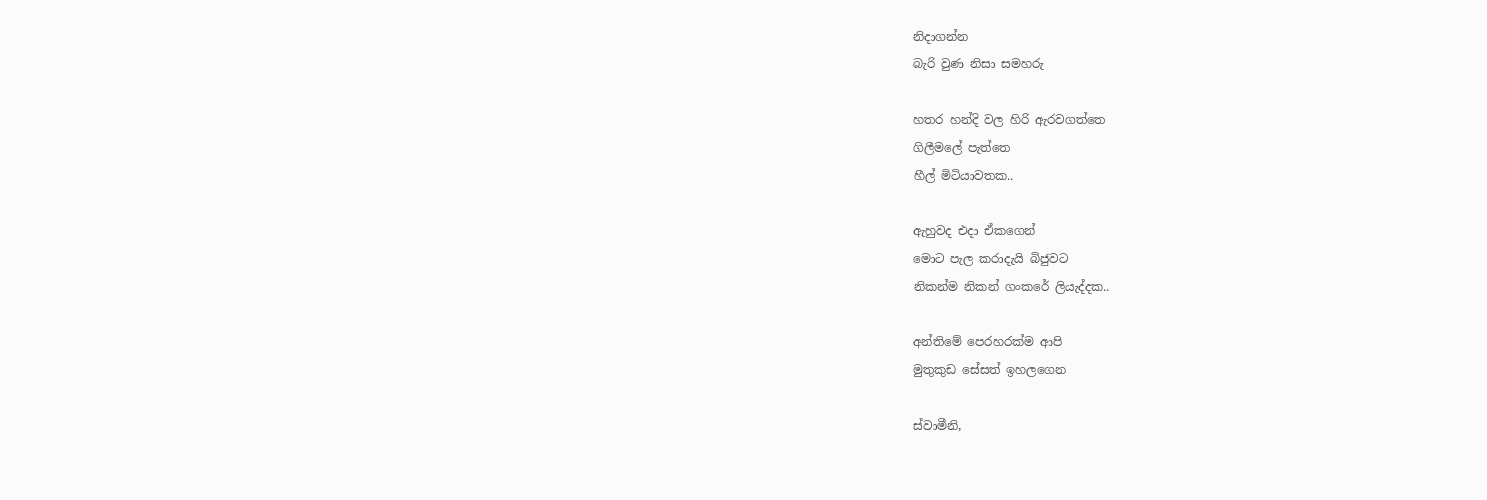නිදාගන්න
බැරි වුණ නිසා සමහරු

හතර හන්දි වල හිරි ඇරවගත්තෙ
ගිලීමලේ පැත්තෙ
හීල් මිටියාවතක..

ඇහුවද එදා ඒකගෙන්
මොට පැල කරාදැයි බිජුවට
නිකන්ම නිකන් ගංකරේ ලියැද්දක..

අන්තිමේ පෙරහරක්ම ආපි
මුතුකුඩ සේසත් ඉහලගෙන

ස්වාමීනි,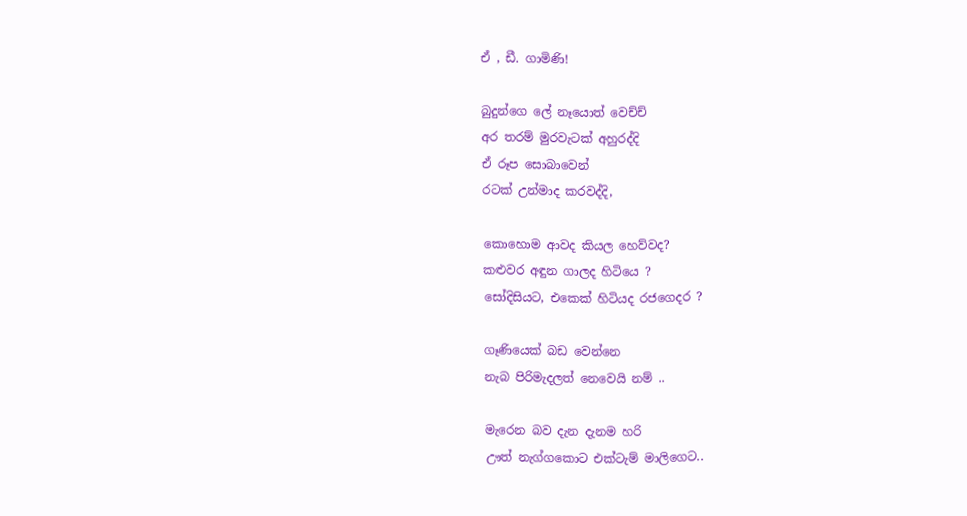ඒ , ඩී. ගාමිණි!

බුදුන්ගෙ ලේ නෑයොත් වෙච්ච්
අර තරම් මුරවැටක් අහුරද්දි
ඒ රූප සොබාවෙන්
රටක් උන්මාද කරවද්දි,

කොහොම ආවද කියල හෙව්වද?
කළුවර අඳුන ගාලද හිටියෙ ?
සෝදිසියට, එකෙක් හිටියද රජගෙදර ?

ගෑණියෙක් බඩ වෙන්නෙ
නැබ පිරිමැදලත් නෙවෙයි නම් ..

මැරෙන බව දැන දැනම හරි
ඌත් නැග්ගකොට එක්ටැම් මාලිගෙට..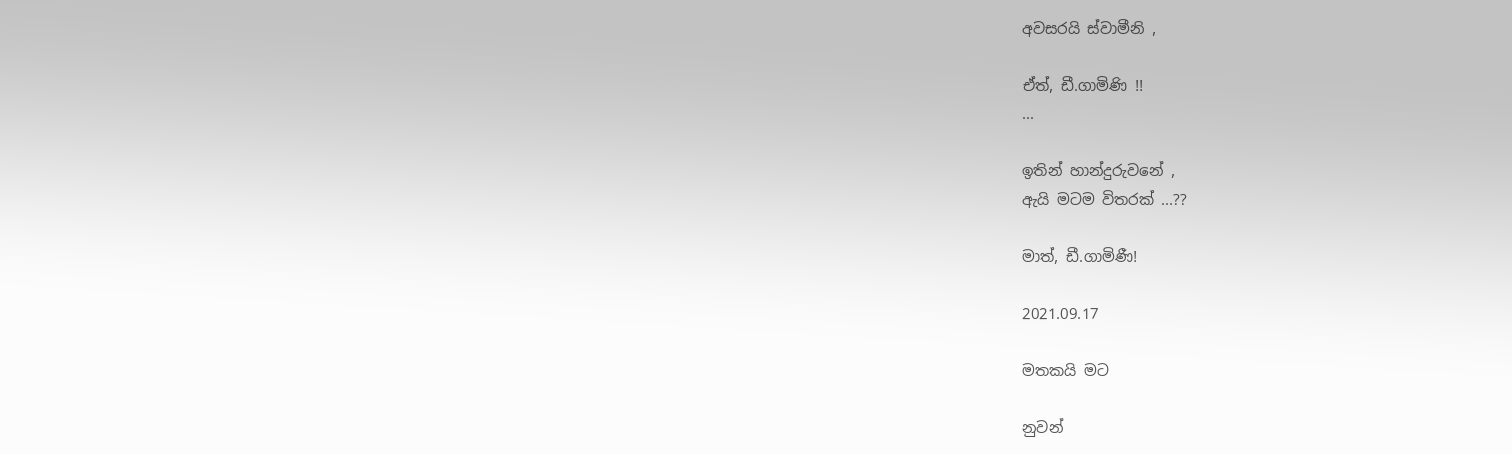අවසරයි ස්වාමීනි ,

ඒත්, ඩී.ගාමිණි !!
...

ඉතින් හාන්දුරුවනේ ,
ඇයි මටම විතරක් ...??

මාත්, ඩී.ගාමිණී!

2021.09.17

මතකයි මට

නුවන්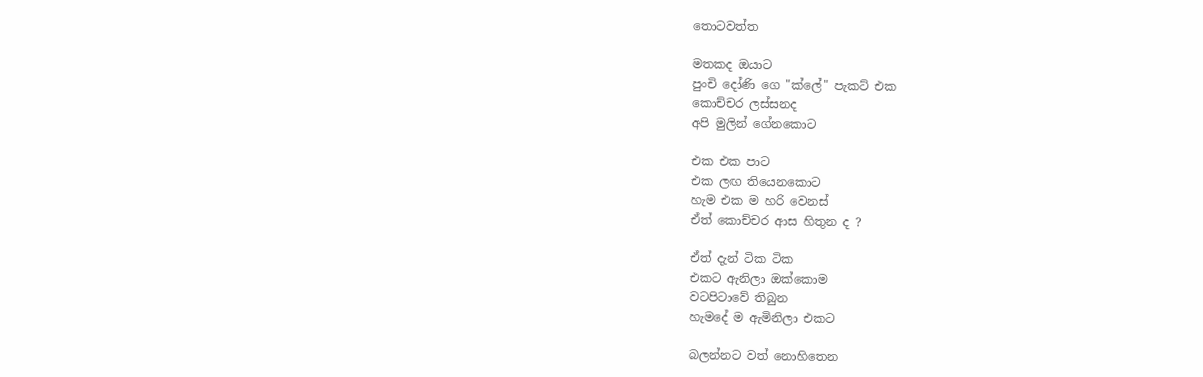තොටවත්ත

මතකද ඔයාට
පුංචි දෝණි ගෙ "ක්ලේ" පැකට් එක
කොච්චර ලස්සනද
අපි මුලින් ගේනකොට

එක එක පාට
එක ලඟ තියෙනකොට
හැම එක ම හරි වෙනස්
ඒත් කොච්චර ආස හිතුන ද ?

ඒත් දැන් ටික ටික
එකට ඇනිලා ඔක්කොම
වටපිටාවේ තිබුන
හැමදේ ම ඇමිනිලා එකට

බලන්නට වත් නොහිතෙන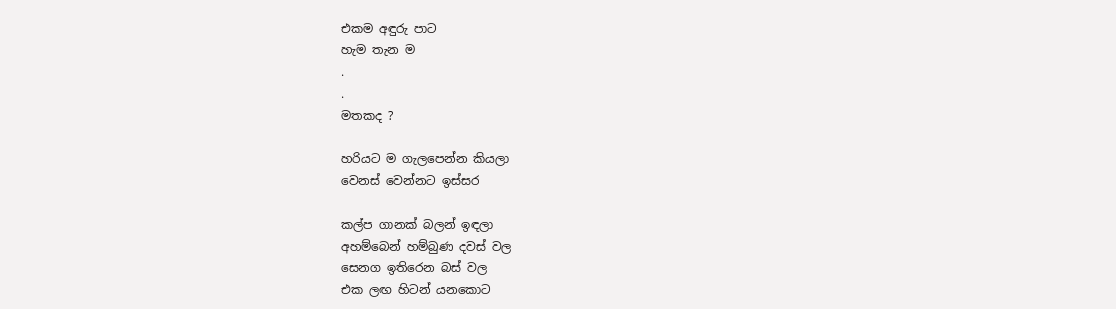එකම අඳුරු පාට
හැම තැන ම
.
.
මතකද ?

හරියට ම ගැලපෙන්න කියලා
වෙනස් වෙන්නට ඉස්සර

කල්ප ගානක් බලන් ඉඳලා
අහම්බෙන් හම්බුණ දවස් වල
සෙනග ඉතිරෙන බස් වල
එක ලඟ හිටන් යනකොට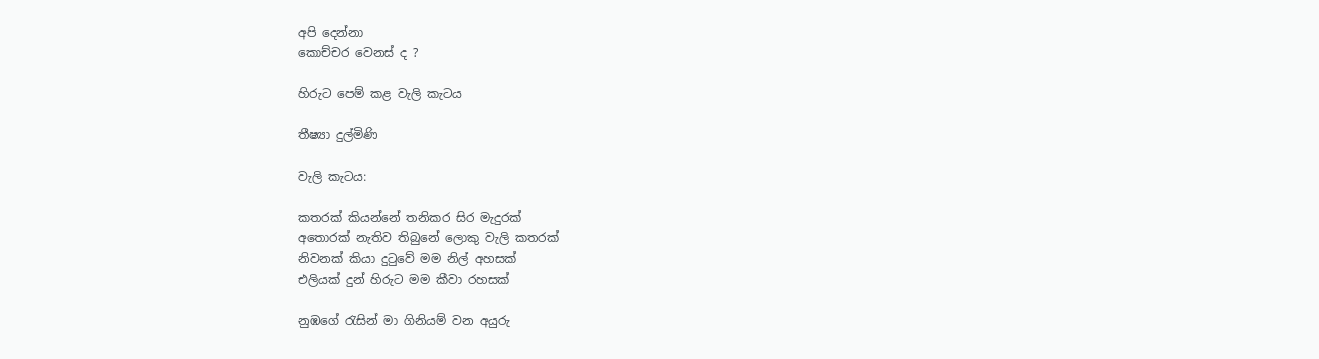අපි දෙන්නා
කොච්චර වෙනස් ද ?

හිරුට පෙම් කළ වැලි කැටය

තීෂ්‍යා දුල්මිණි

වැලි කැටය:

කතරක් කියන්නේ තනිකර සිර මැදුරක්
අතොරක් නැතිව තිබුනේ ලොකු වැලි කතරක්
නිවනක් කියා දුටුවේ මම නිල් අහසක්
එලියක් දුන් හිරුට මම කීවා රහසක්

නුඹගේ රැසින් මා ගිනියම් වන අයුරු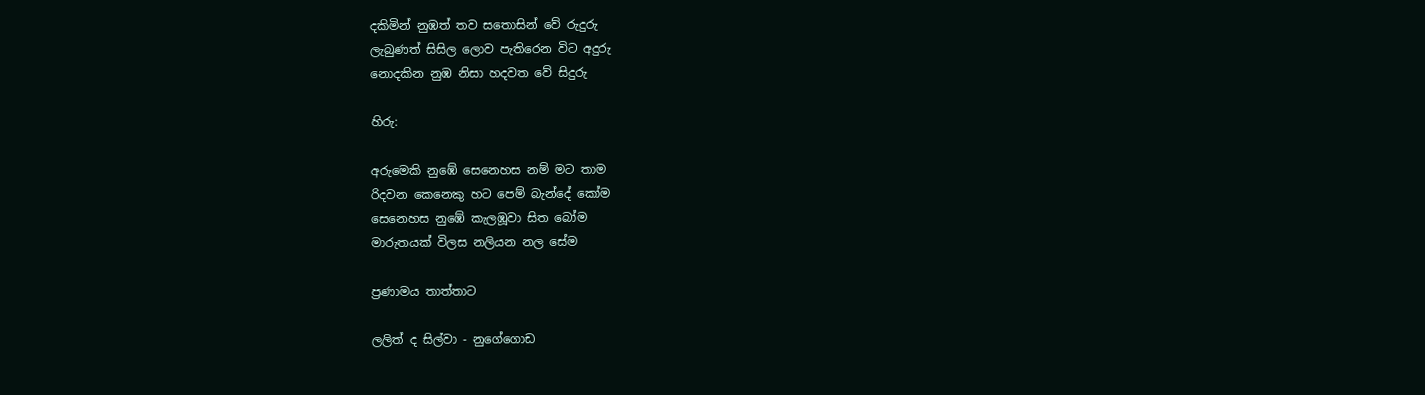දකිමින් නුඹත් තව සතොසින් වේ රුදුරු
ලැබුණත් සිසිල ලොව පැතිරෙන විට අදුරු
නොදකින නුඹ නිසා හදවත වේ සිදුරු

හිරු:

අරුමෙකි නුඹේ සෙනෙහස නම් මට තාම
රිදවන කෙනෙකු හට පෙම් බැන්දේ කෝම
සෙනෙහස නුඹේ කැලඹූවා සිත බෝම
මාරුතයක් විලස නලියන නල සේම

ප්‍රණාමය තාත්තාට

ලලිත් ද සිල්වා - නුගේගොඩ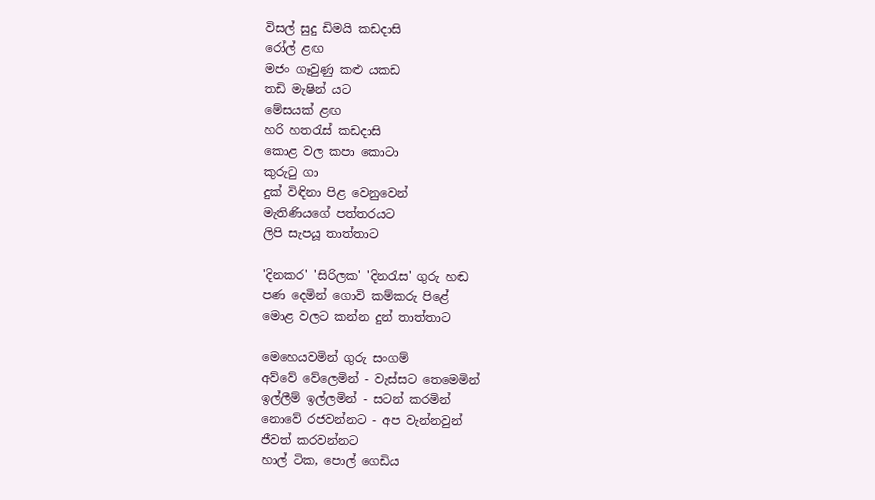විසල් සුදු ඩිමයි කඩදාසි
රෝල් ළඟ
මජං ගෑවුණු කළු යකඩ
තඩි මැෂින් යට
මේසයක් ළඟ
හරි හතරැස් කඩදාසි
කොළ වල කපා කොටා
කුරුටු ගා
දුක් විඳිනා පිළ වෙනුවෙන්
මැතිණියගේ පත්තරයට
ලිපි සැපයූ තාත්තාට

'දිනකර' 'සිරිලක' 'දිනරැස' ගුරු හඬ
පණ දෙමින් ගොවි කම්කරු පිළේ
මොළ වලට කන්න දුන් තාත්තාට

මෙහෙයවමින් ගුරු සංගම්
අව්වේ වේලෙමින් - වැස්සට තෙමෙමින්
ඉල්ලීම් ඉල්ලමින් - සටන් කරමින්
නොවේ රජවන්නට - අප වැන්නවුන්
ජීවත් කරවන්නට
හාල් ටික, පොල් ගෙඩිය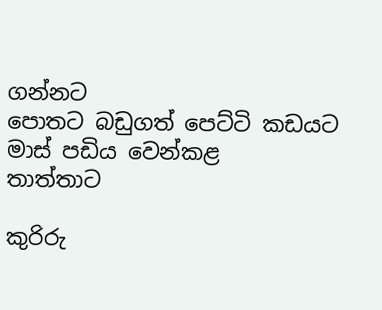ගන්නට
පොතට බඩුගත් පෙට්ටි කඩයට
මාස් පඩිය වෙන්කළ
තාත්තාට

කුරිරු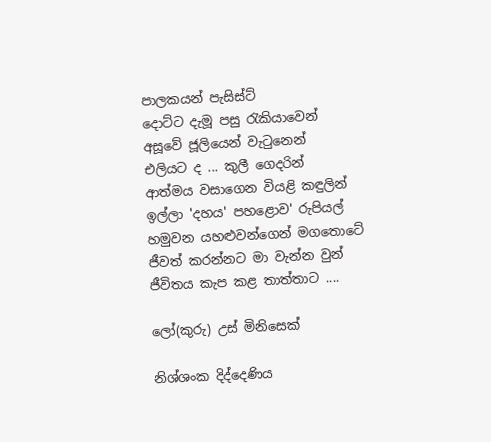පාලකයන් පැසිස්ට්
දොට්ට දැමූ පසු රැකියාවෙන්
අසූවේ ජූලියෙන් වැටුනෙන්
එලියට ද ... කුලී ගෙදරින්
ආත්මය වසාගෙන වියළි කඳුලින්
ඉල්ලා 'දහය' පහළොව' රුපියල්
හමුවන යහළුවන්ගෙන් මගතොටේ
ජීවත් කරන්නට මා වැන්න වුන්
ජීවිතය කැප කළ තාත්තාට ....

ලෝ(කුරු) උස් මිනිසෙක්

නිශ්ශංක දිද්දෙණිය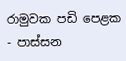රාමුවක පඩි පෙළක - පාස්සන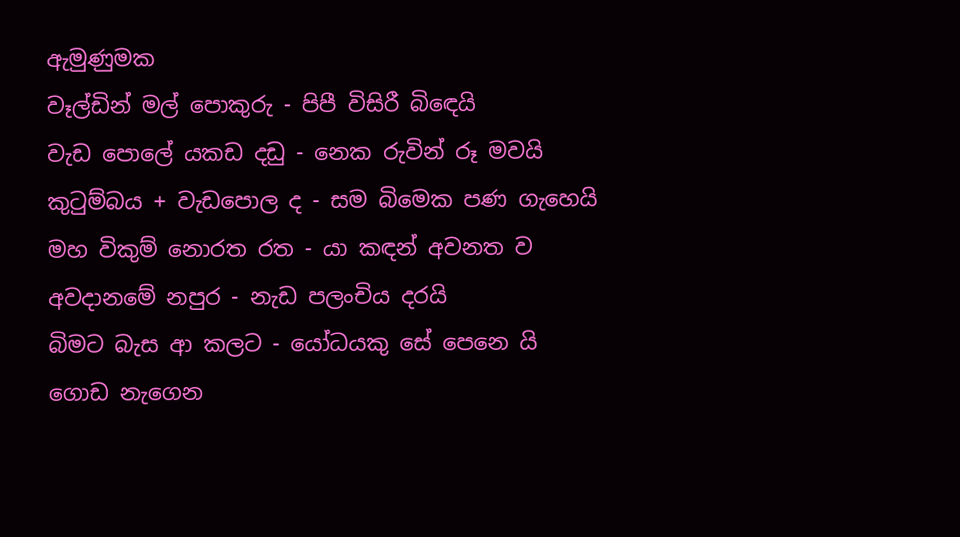ඇමුණුමක
වෑල්ඩින් මල් පොකුරු - පිපී විසිරී බිඳෙයි
වැඩ පොලේ යකඩ දඩු - නෙක රුවින් රූ මවයි
කුටුම්බය + වැඩපොල ද - සම බිමෙක පණ ගැහෙයි
මහ විකුම් නොරත රත - යා කඳන් අවනත ව
අවදානමේ නපුර - නැඩ පලංචිය දරයි
බිමට බැස ආ කලට - යෝධයකු සේ පෙනෙ යි
ගොඩ නැගෙන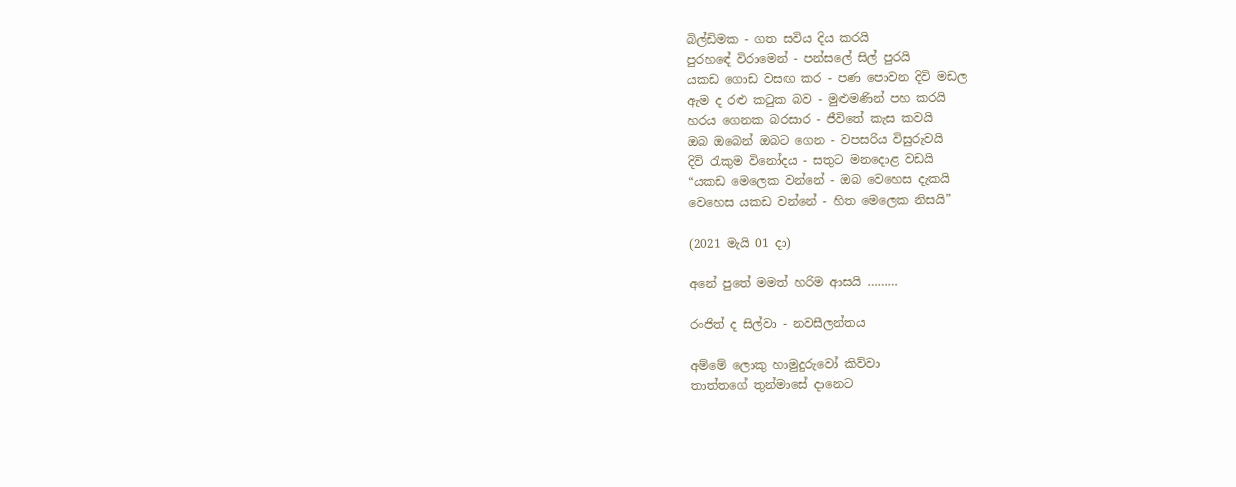බිල්ඩිමක - ගත සවිය දිය කරයි
පුරහඳේ විරාමෙන් - පන්සලේ සිල් පුරයි
යකඩ ගොඩ වසඟ කර - පණ පොවන දිවි මඩල
ඇම ද රළු කටුක බව - මුළුමණින් පහ කරයි
හරය ගෙනක බරසාර - ජීවිතේ කැස කවයි
ඔබ ඔබෙන් ඔබට ගෙන - වපසරිය විසුරුවයි
දිවි රැකුම විනෝදය - සතුට මනදොළ වඩයි
“යකඩ මෙලෙක වන්නේ - ඔබ වෙහෙස දැකයි
වෙහෙස යකඩ වන්නේ - හිත මෙලෙක නිසයි”

(2021 මැයි 01 දා)

අනේ පුතේ මමත් හරිම ආසයි ………

රංජිත් ද සිල්වා - නවසීලන්තය

අම්මේ ලොකු හාමුදුරුවෝ කිව්වා
තාත්තගේ තුන්මාසේ දානෙට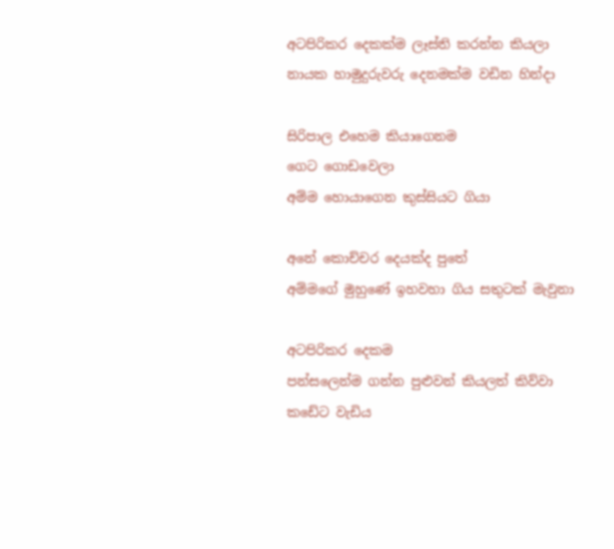අටපිරිකර දෙකක්ම ලෑස්ති කරන්න කියලා
නායක හාමුදුරුවරු දෙනමක්ම වඩින හින්දා

සිරිපාල එහෙම කියාගෙනම
ගෙට ගොඩවෙලා
අම්ම හොයාගෙන කුස්සියට ගියා

අනේ කොච්චර දෙයක්ද පුතේ
අම්මගේ මුහුණේ ඉහවහා ගිය සතුටක් මැවුනා

අටපිරිකර දෙකම
පන්සලෙන්ම ගන්න පුළුවන් කියලත් කිව්වා
කඩේට වැඩිය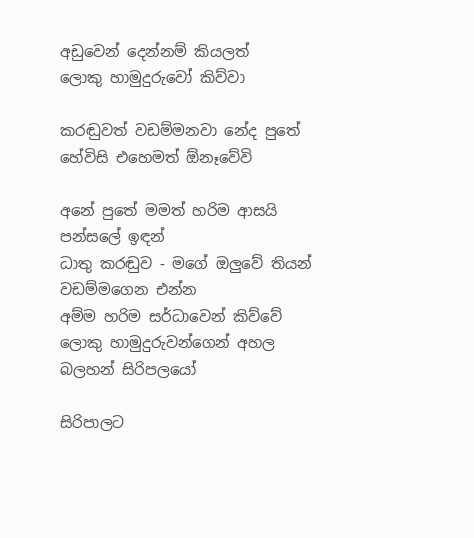අඩුවෙන් දෙන්නම් කියලත්
ලොකු හාමුදුරුවෝ කිව්වා

කරඬුවත් වඩම්මනවා නේද පුතේ
හේවිසි එහෙමත් ඕනෑවේවි

අනේ පුතේ මමත් හරිම ආසයි
පන්සලේ ඉඳන්
ධාතු කරඬුව - මගේ ඔලුවේ තියන්
වඩම්මගෙන එන්න
අම්ම හරිම සර්ධාවෙන් කිව්වේ
ලොකු හාමුදුරුවන්ගෙන් අහල බලහන් සිරිපලයෝ

සිරිපාලට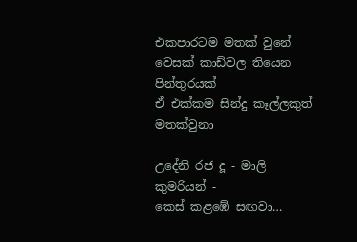එකපාරටම මතක් වුනේ
වෙසක් කාඩ්වල තියෙන පින්තුරයක්
ඒ එක්කම සින්දු කෑල්ලකුත් මතක්වුනා

උදේනි රජ දූ - මාලි කුමරියන් -
කෙස් කළඹේ සඟවා…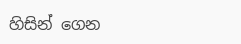හිසින් ගෙන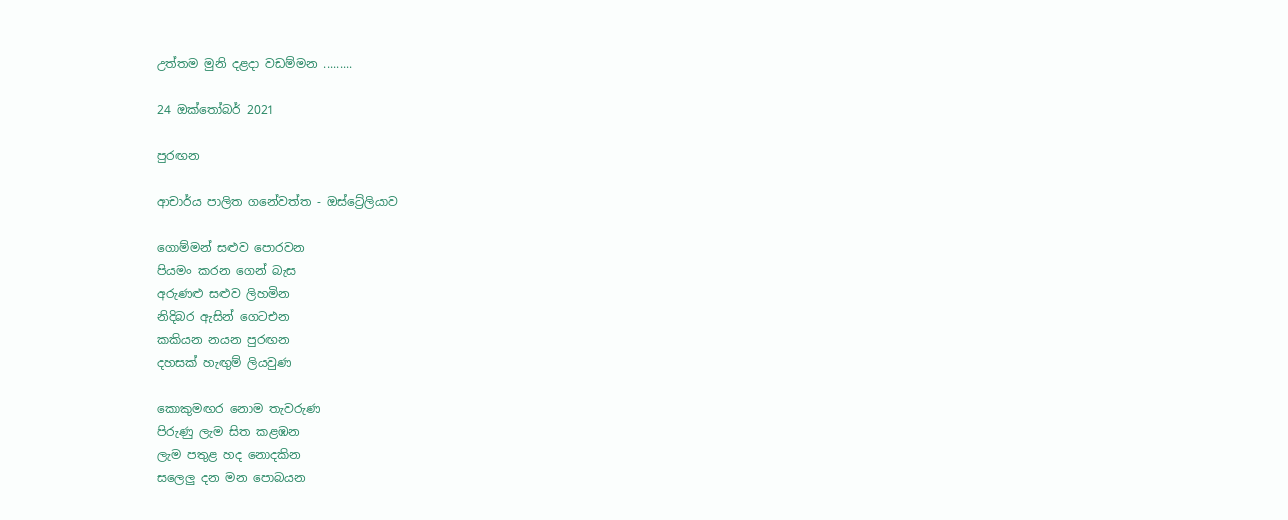උත්තම මුනි දළදා වඩම්මන .........

24 ඔක්තෝබර් 2021

පුරඟන

ආචාර්ය පාලිත ගනේවත්ත - ඔස්ට්‍රේලියාව

ගොම්මන් සළුව පොරවන
පියමං කරන ගෙන් බැස
අරුණළු සළුව ලිහමින
නිදිබර ඇසින් ගෙටඑන
කකියන නයන පුරඟන
දහසක් හැඟුම් ලියවුණ

කොකුමඟර නොම තැවරුණ
පිරුණු ලැම සිත කළඹන
ලැම පතුළ හද නොදකින
සලෙලු දන මන පොබයන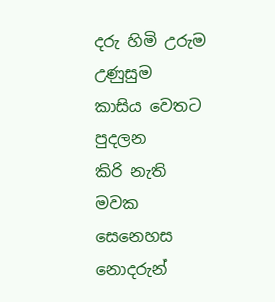දරු හිමි උරුම උණුසුම
කාසිය වෙතට පුදලන
කිරි නැති මවක සෙනෙහස
නොදරුන්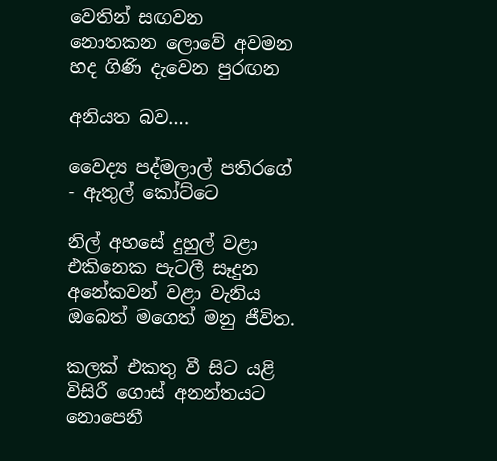වෙතින් සඟවන
නොතකන ලොවේ අවමන
හද ගිණි දැවෙන පුරඟන

අනියත බව….

වෛද්‍ය පද්මලාල් පතිරගේ - ඇතුල් කෝට්ටෙ

නිල් අහසේ දුහුල් වළා
එකිනෙක පැටලී සෑදුන
අනේකවන් වළා වැනිය
ඔබෙත් මගෙත් මනු ජීවිත.

කලක් එකතු වී සිට යළි
විසිරී ගොස් අනන්තයට
නොපෙනී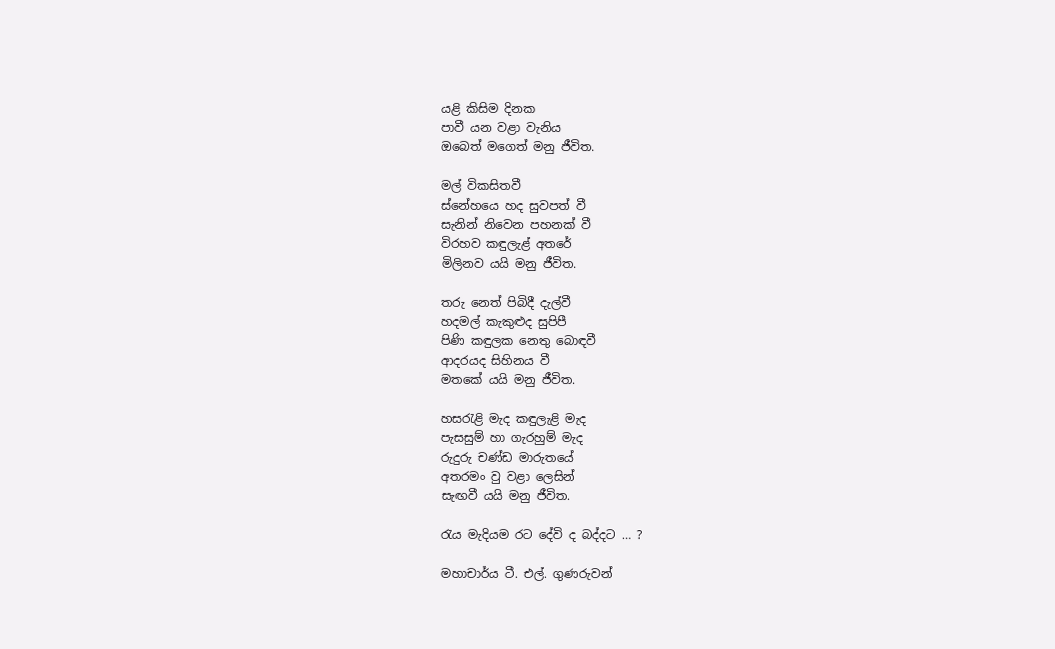යළි කිසිම දිනක
පාවී යන වළා වැනිය
ඔබෙත් මගෙත් මනු ජීවිත.

මල් විකසිතවී
ස්නේහයෙ හද සුවපත් වී
සැනින් නිවෙන පහනක් වී
විරහව කඳුලැළ් අතරේ
මිලිනව යයි මනු ජීවිත.

තරු නෙත් පිබිදී දැල්වී
හදමල් කැකුළුද සුපිපී
පිණි කඳුලක නෙතු බොඳවී
ආදරයද සිහිනය වී
මතකේ යයි මනු ජීවිත.

හසරැළි මැද කඳුලැළි මැද
පැසසුම් හා ගැරහුම් මැද
රුදුරු චණ්ඩ මාරුතයේ
අතරමං වු වළා ලෙසින්
සැඟවී යයි මනු ජීවිත.

රැය මැදියම රට දේවි ද බද්දට … ?

මහාචාර්ය ටී. එල්. ගුණරුවන්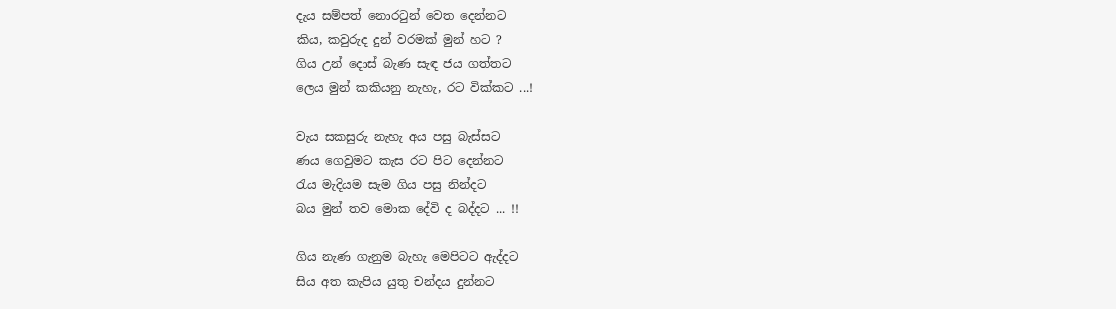දැය සම්පත් නොරටුන් වෙත දෙන්නට
කිය, කවුරුද දුන් වරමක් මුන් හට ?
ගිය උන් දොස් බැණ සැඳ ජය ගත්තට
ලෙය මුන් කකියනු නැහැ, රට වික්කට ...!

වැය සකසුරු නැහැ අය පසු බැස්සට
ණය ගෙවුමට කැස රට පිට දෙන්නට
රැය මැදියම සැම ගිය පසු නින්දට
බය මුන් තව මොක දේවි ද බද්දට ... !!

ගිය නැණ ගැනුම බැහැ මෙපිටට ඇද්දට
සිය අත කැපිය යුතු චන්දය දුන්නට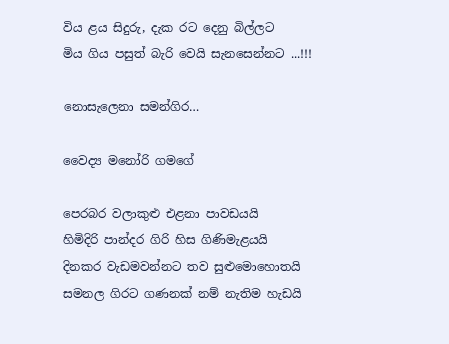විය ළය සිදුරු, දැක රට දෙනු බිල්ලට
මිය ගිය පසුත් බැරි වෙයි සැනසෙන්නට ...!!!

නොසැලෙනා සමන්ගිර…

වෛද්‍ය මනෝරි ගමගේ

පෙරබර වලාකුළු එළනා පාවඩයයි
හිමිදිරි පාන්දර ගිරි හිස ගිණිමැළයයි
දිනකර වැඩමවන්නට තව සුළුමොහොතයි
සමනල ගිරට ගණනක් නම් නැතිම හැඩයි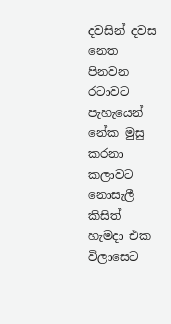දවසින් දවස නෙත පිනවන රටාවට
පැහැයෙන් නේක මුසු කරනා කලාවට
නොසැලී කිසිත් හැමදා එක විලාසෙට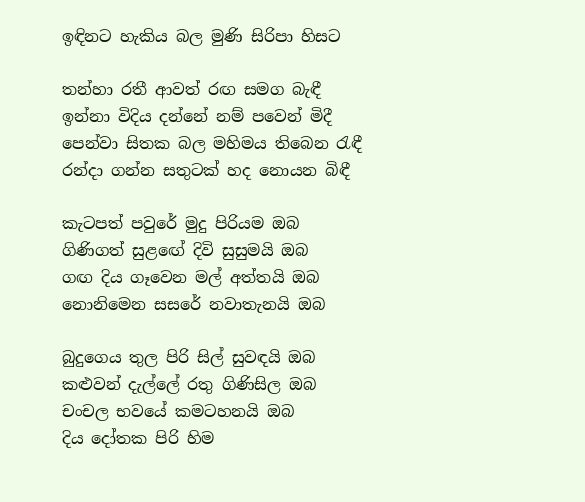ඉඳිනට හැකිය බල මුණි සිරිපා හිසට

තන්හා රතී ආවත් රඟ සමග බැඳී
ඉන්නා විදිය දන්නේ නම් ප‍වෙන් මිදී
පෙන්වා සිතක බල මහිමය තිබෙන රැඳී
රන්දා ගන්න සතුටක් හද නොයන බිඳී

කැටපත් පවුරේ මුදු පිරියම ඔබ
ගිණිගත් සුළඟේ දිවි සුසුමයි ඔබ
ගඟ දිය ගෑවෙන මල් අත්තයි ඔබ
නොනිමෙන සසරේ නවාතැනයි ඔබ

බුදුගෙය තුල පිරි සිල් සුවඳයි ඔබ
කළුවන් දැල්ලේ රතු ගිණිසිල ඔබ
චංචල භවයේ කමටහනයි ඔබ
දිය දෝතක පිරි හිම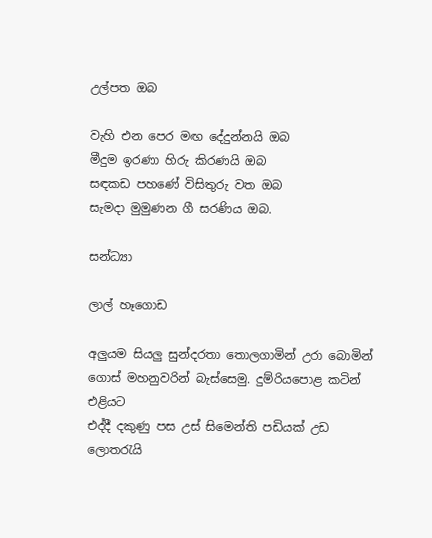උල්පත ඔබ

වැහි එන පෙර මඟ දේදුන්නයි ඔබ
මීදුම ඉරණා හිරු කිරණයි ඔබ
සඳකඩ පහණේ විසිතුරු වත ඔබ
සැමදා මුමුණන ගී සරණිය ඔබ.

සන්ධ්‍යා

ලාල් හෑගොඩ

අලුයම සියලු සුන්දරතා තොලගාමින් උරා බොමින්
ගොස් මහනුවරින් බැස්සෙමු. දුම්රියපොළ කටින් එළියට
එද්දී දකුණු පස උස් සිමෙන්ති පඩියක් උඩ ලොතරැයි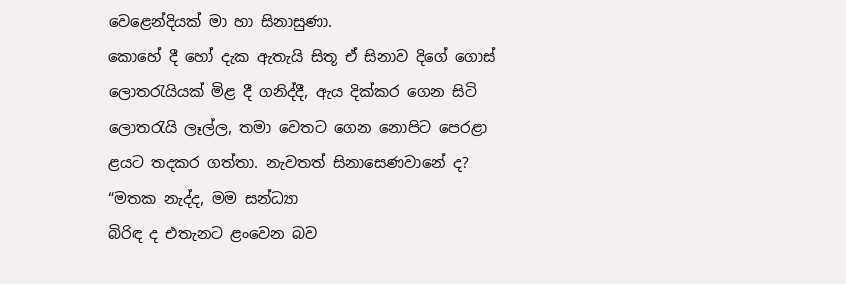වෙළෙන්දියක් මා හා සිනාසුණා.
කොහේ දී හෝ දැක ඇතැයි සිතූ ඒ සිනාව දිගේ ගොස්
ලොතරැයියක් මිළ දී ගනිද්දී, ඇය දික්කර ගෙන සිටි
ලොතරැයි ලෑල්ල, තමා වෙතට ගෙන නොපිට පෙරළා
ළයට තදකර ගත්තා. නැවතත් සිනාසෙණවානේ ද?
“මතක නැද්ද, මම සන්ධ්‍යා
බිරිඳ ද එතැනට ළංවෙන බව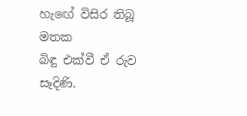හැඟේ විසිර තිබූ මතක
බිඳු එක්වී ඒ රුව සෑදිණි.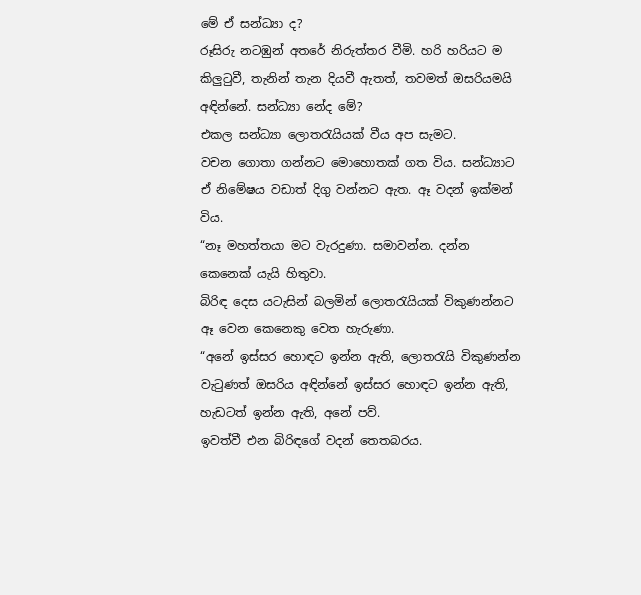මේ ඒ සන්ධ්‍යා ද?
රූසිරු නටඹුන් අතරේ නිරුත්තර වීමි. හරි හරියට ම
කිලුටුවී, තැනින් තැන දියවී ඇතත්, තවමත් ඔසරියමයි
අඳින්නේ. සන්ධ්‍යා නේද මේ?
එකල සන්ධ්‍යා ලොතරැයියක් වීය අප සැමට.
වචන ගොතා ගන්නට මොහොතක් ගත විය. සන්ධ්‍යාට
ඒ නිමේෂය වඩාත් දිගු වන්නට ඇත. ඈ වදන් ඉක්මන්
විය.
“නෑ මහත්තයා මට වැරදුණා. සමාවන්න. දන්න
කෙනෙක් යැයි හිතුවා.
බිරිඳ දෙස යටැසින් බලමින් ලොතරැයියක් විකුණන්නට
ඈ වෙන කෙනෙකු වෙත හැරුණා.
“අනේ ඉස්සර හොඳට ඉන්න ඇති, ලොතරැයි විකුණන්න
වැටුණත් ඔසරිය අඳින්නේ ඉස්සර හොඳට ඉන්න ඇති,
හැඩටත් ඉන්න ඇති, අනේ පව්.
ඉවත්වී එන බිරිඳගේ වදන් තෙතබරය.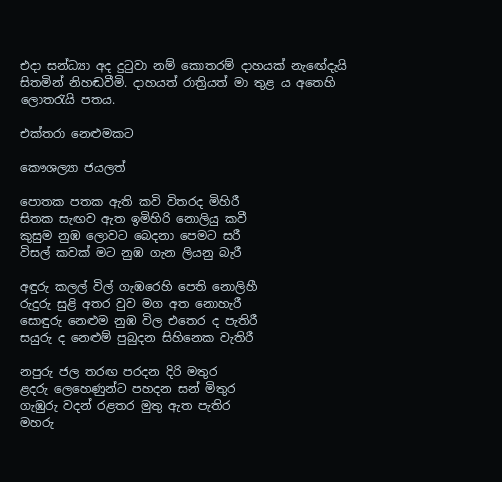එදා සන්ධ්‍යා අද දුටුවා නම් කොතරම් දාහයක් නැඟේදැයි
සිතමින් නිහඬවීමි. දාහයත් රාත්‍රියත් මා තුළ ය අතෙහි
ලොතරැයි පතය.

එක්තරා නෙළුමකට

කෞශල්‍යා ජයලත්

පොතක පතක ඇති කවි විතරද මිහිරී
සිතක සැඟව ඇත ඉමිහිරි නොලියු කවී
කුසුම නුඹ ලොවට බෙදනා පෙමට සරී
විසල් කවක් මට නුඹ ගැන ලියනු බැරී

අඳුරු කලල් විල් ගැඹරෙහි පෙති නොලිහී
රුදුරු සුළි අතර වුව මග අත නොහැරී
සොඳුරු නෙළුම නුඹ විල එතෙර ද පැතිරී
සයුරු ද නෙළුම් පුබුදන සිහිනෙක වැතිරී

නපුරු ජල තරඟ පරදන දිරි මතුර
ළදරු ලෙහෙණුන්ට පහදන සන් මිතුර
ගැඹුරු වදන් රළතර මුතු ඇත පැතිර
මහරු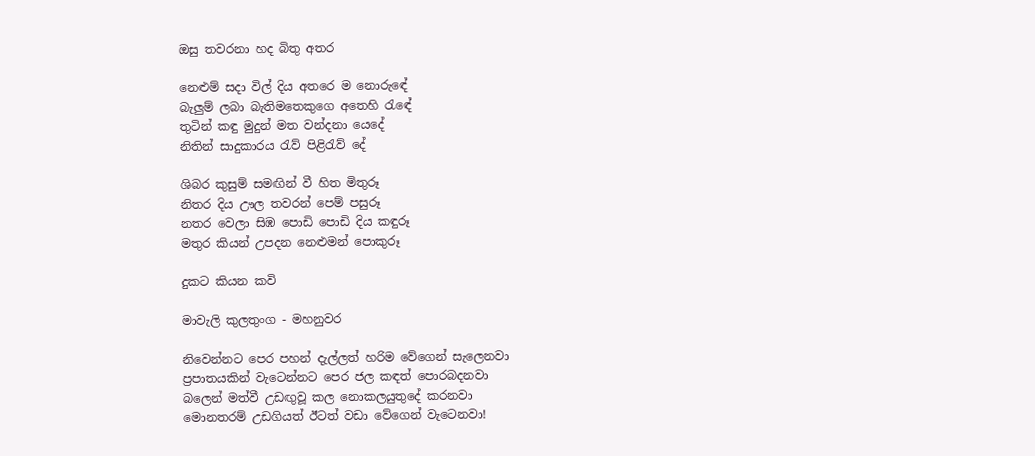ඔසු තවරනා හද බිතු අතර

නෙළුම් සදා විල් දිය අතරෙ ම නොරුඳේ
බැලුම් ලබා බැතිමතෙකුගෙ අතෙහි රැඳේ
තුටින් කඳු මුදුන් මත වන්දනා යෙදේ
නිතින් සාදුකාරය රැව් පිළිරැව් දේ

ශිබර කුසුම් සමඟින් වී හිත මිතුරූ
නිතර දිය ඌල තවරන් පෙම් පසුරූ
නතර වෙලා සිඹ පොඩි පොඩි දිය කඳුරූ
මතුර කියන් උපදන නෙළුමන් පොකුරූ

දුකට කියන කවි

මාවැලි කුලතුංග - මහනුවර

නිවෙන්නට පෙර පහන් දැල්ලත් හරිම වේගෙන් සැලෙනවා
ප්‍රපාතයකින් වැටෙන්නට පෙර ජල කඳත් පොරබදනවා
බලෙන් මත්වී උඩඟුවූ කල නොකලයුතුදේ කරනවා
මොනතරම් උඩගියත් ඊටත් වඩා වේගෙන් වැටෙනවා!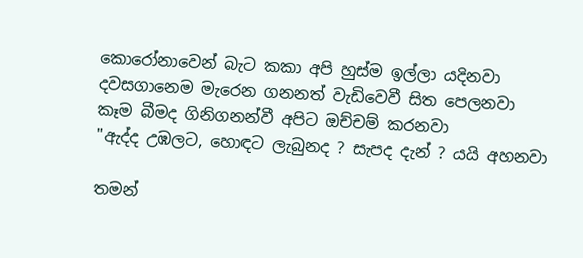කොරෝනාවෙන් බැට කකා අපි හුස්ම ඉල්ලා යදිනවා
දවසගානෙම මැරෙන ගනනත් වැඩිවෙවී සිත පෙලනවා
කෑම බීමද ගිනිගනන්වී අපිට ඔච්චම් කරනවා
"ඇද්ද උඹලට, හොඳට ලැබුනද ? සැපද දැන් ? යයි අහනවා

තමන්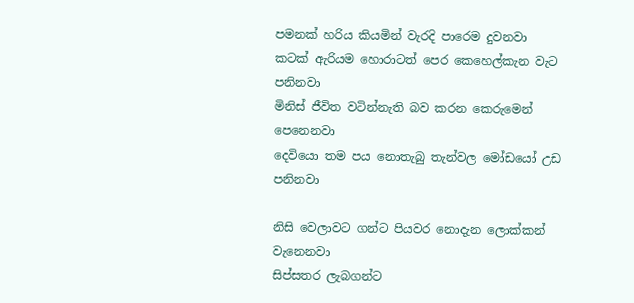පමනක් හරිය කියමින් වැරදි පාරෙම දුවනවා
කටක් ඇරියම හොරාටත් පෙර කෙහෙල්කැන වැට පනිනවා
මිනිස් ජීවිත වටින්නැති බව කරන කෙරුමෙන් පෙනෙනවා
දෙවියො තම පය නොතැබු තැන්වල මෝඩයෝ උඩ පනිනවා

නිසි වෙලාවට ගන්ට පියවර නොදැන ලොක්කන් වැනෙනවා
සිප්සතර ලැබගන්ට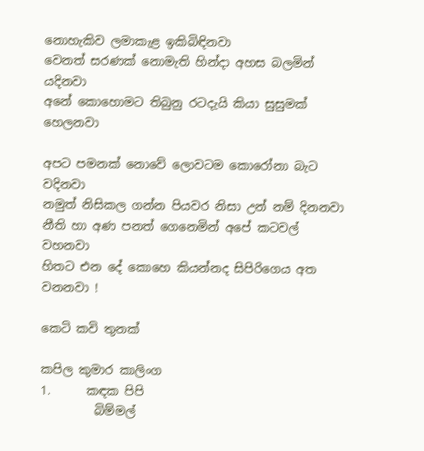නොහැකිව ලමාකැළ ඉකිබිඳිනවා
වෙනත් සරණක් නොමැති හින්දා අහස බලමින් යදිනවා
අනේ කොහොමට තිබුනු රටදැයි කියා සුසුමක් හෙලනවා

අපට පමනක් නොවේ ලොවටම කොරෝනා බැට වදිනවා
නමුත් නිසිකල ගන්න පියවර නිසා උන් නම් දිනනවා
නීති හා අණ පනත් ගෙනෙමින් අපේ කටවල් වහනවා
හිතට එන දේ කොහෙ කියන්නද සිපිරිගෙය අත වනනවා !

කෙටි කවි තුනක්

කපිල කුමාර කාලිංග
1.      කඳක පිපි
         බිම්මල්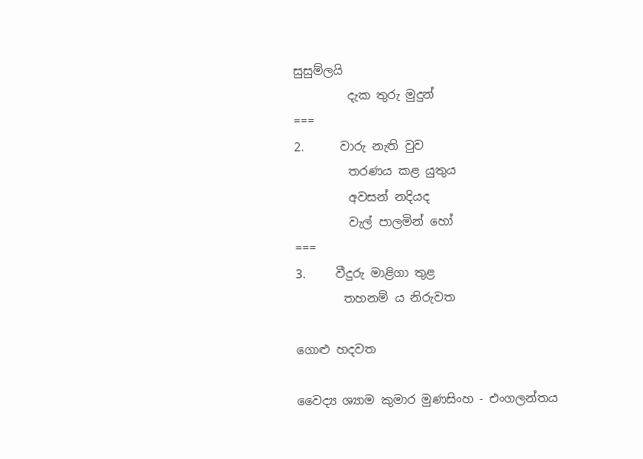සුසුම්ලයි
         දැක තුරු මුදුන්
===
2.      වාරු නැති වුව
         තරණය කළ යුතුය
         අවසන් නදියද
         වැල් පාලමින් හෝ
===
3.     වීදුරු මාළිගා තුළ
        තහනම් ය නිරුවත

ගොළු හදවත

වෛද්‍ය ශ්‍යාම කුමාර මුණසිංහ - එංගලන්තය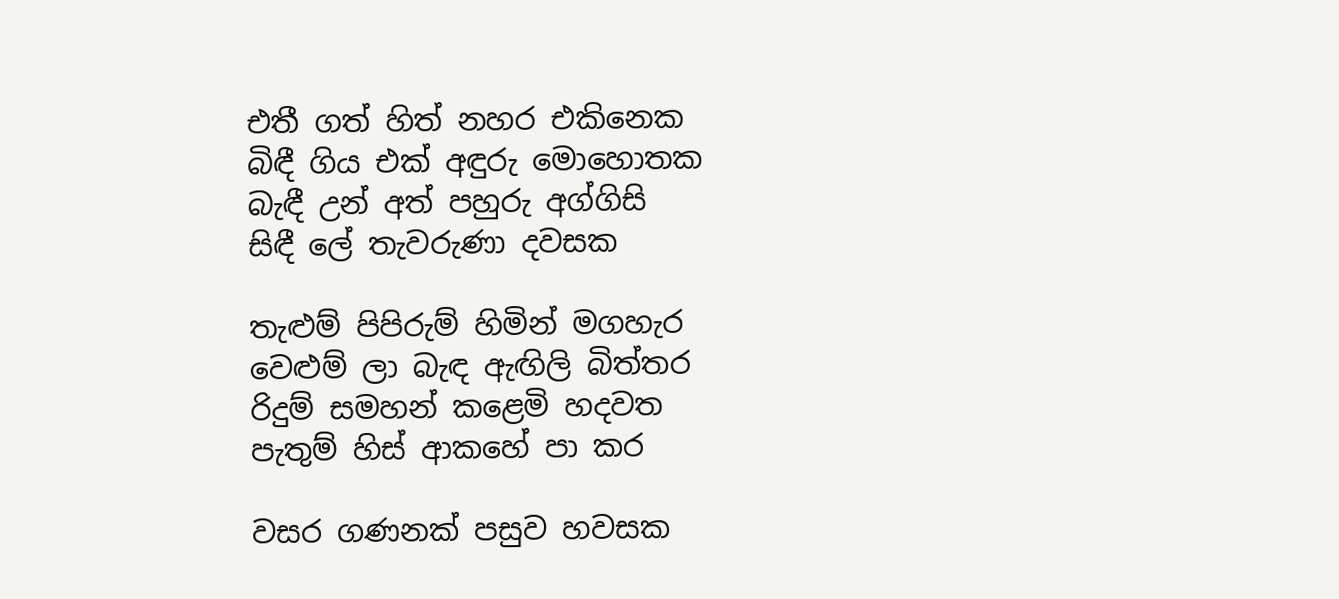එතී ගත් හිත් නහර එකිනෙක
බිඳී ගිය එක් අඳුරු මොහොතක
බැඳී උන් අත් පහුරු අග්ගිසි
සිඳී ලේ තැවරුණා දවසක

තැළුම් පිපිරුම් හිමින් මගහැර
වෙළුම් ලා බැඳ ඇඟිලි බිත්තර
රිදුම් සමහන් කළෙමි හදවත
පැතුම් හිස් ආකහේ පා කර

වසර ගණනක් පසුව හවසක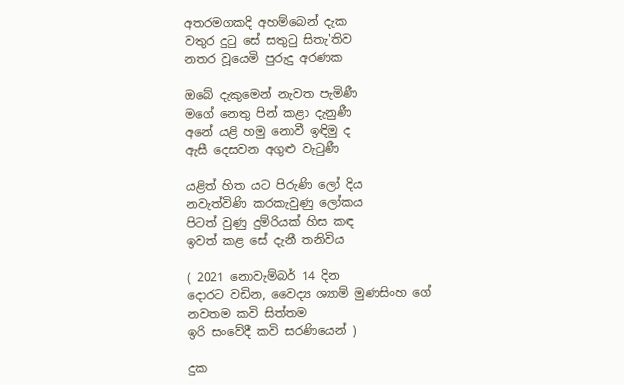අතරමගකදි අහම්බෙන් දැක
වතුර දුටු සේ සතුටු සිතැ'තිව
නතර වූයෙමි පුරුදු අරණක

ඔබේ දැකුමෙන් නැවත පැමිණී
මගේ නෙතු පින් කළා දැනුණී
අනේ යළි හමු නොවී ඉඳිමු ද
ඇසී දෙසවන අගුළු වැටුණී

යළිත් හිත යට පිරුණි ලෝ දිය
නවැත්විණි කරකැවුණු ලෝකය
පිටත් වුණු දුම්රියක් හිස කඳ
ඉවත් කළ සේ දැනී තනිවිය

( 2021 නොවැම්බර් 14 දින
දොරට වඩින, වෛද්‍ය ශ්‍යාම් මුණසිංහ ගේ
නවතම කවි සිත්තම
ඉරි සංවේදී කවි සරණියෙන් )

දුක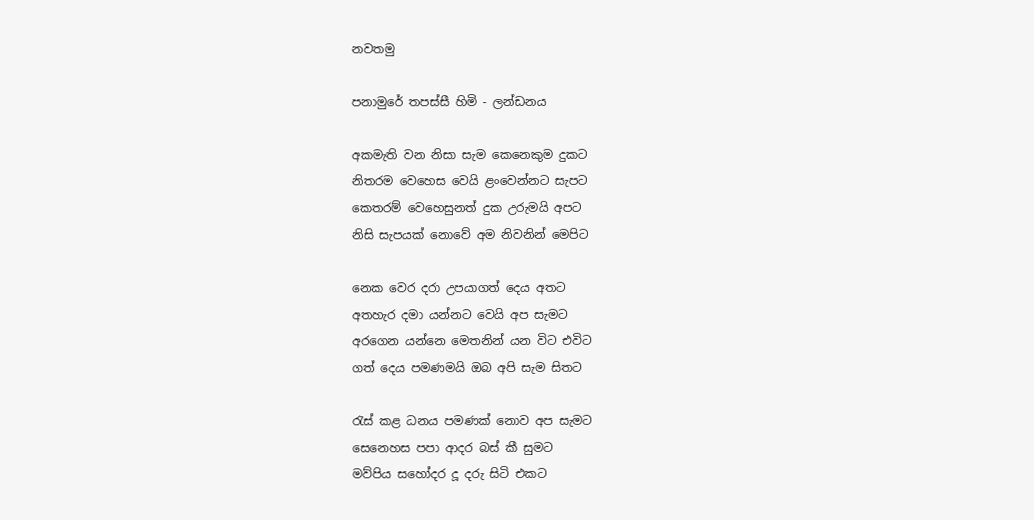නවතමු

පනාමුරේ තපස්සී හිමි - ලන්ඩනය

අකමැති වන නිසා සැම කෙනෙකුම දුකට
නිතරම වෙහෙස වෙයි ළංවෙන්නට සැපට
කෙතරම් වෙහෙසුනත් දුක උරුමයි අපට
නිසි සැපයක් නොවේ අම නිවනින් මෙපිට

නෙක වෙර දරා උපයාගත් දෙය අතට
අතහැර දමා යන්නට වෙයි අප සැමට
අරගෙන යන්නෙ මෙතනින් යන විට එවිට
ගත් දෙය පමණමයි ඔබ අපි සැම සිතට

රැස් කළ ධනය පමණක් නොව අප සැමට
සෙනෙහස පපා ආදර බස් කී සුමට
මව්පිය සහෝදර දූ දරු සිටි එකට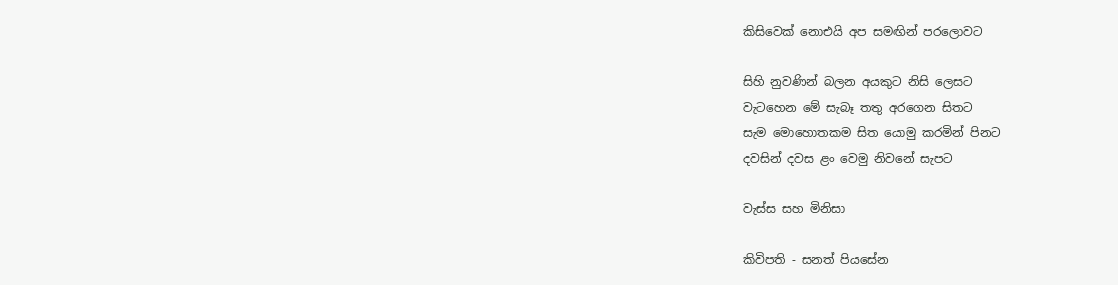කිසිවෙක් නොඑයි අප සමඟින් පරලොවට

සිහි නුවණින් බලන අයකුට නිසි ලෙසට
වැටහෙන මේ සැබෑ තතු අරගෙන සිතට
සැම මොහොතකම සිත යොමු කරමින් පිනට
දවසින් දවස ළං වෙමු නිවනේ සැපට

වැස්ස සහ මිනිසා

කිවිපති - සනත් පියසේන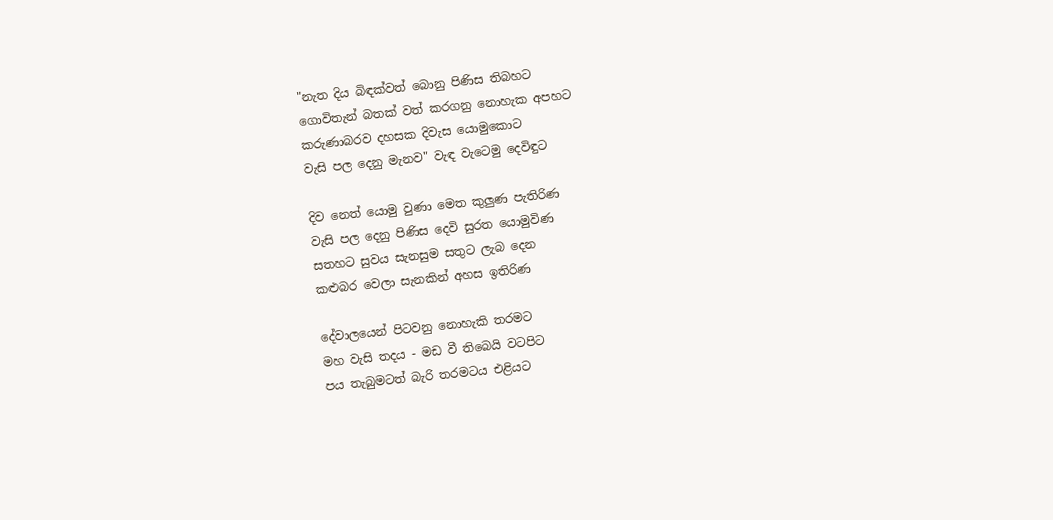"නැත දිය බිඳක්වත් බොනු පිණිස තිබහට
ගොවිතැන් බතක් වත් කරගනු නොහැක අපහට
කරුණාබරව දහසක දිවැස යොමුකොට
වැසි පල දෙනු මැනව" වැඳ වැටෙමු දෙවිඳුට

දිව නෙත් යොමු වුණා මෙත කුලුණ පැතිරිණ
වැසි පල දෙනු පිණිස දෙවි සුරත යොමුවිණ
සතහට සුවය සැනසුම සතුට ලැබ දෙන
කළුබර වෙලා සැනකින් අහස ඉතිරිණ

දේවාලයෙන් පිටවනු නොහැකි තරමට
මහ වැසි තදය - මඩ වී තිබෙයි වටපිට
පය තැබුමටත් බැරි තරමටය එළියට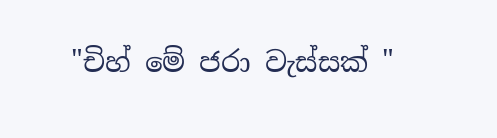"චිහ් මේ ජරා වැස්සක් "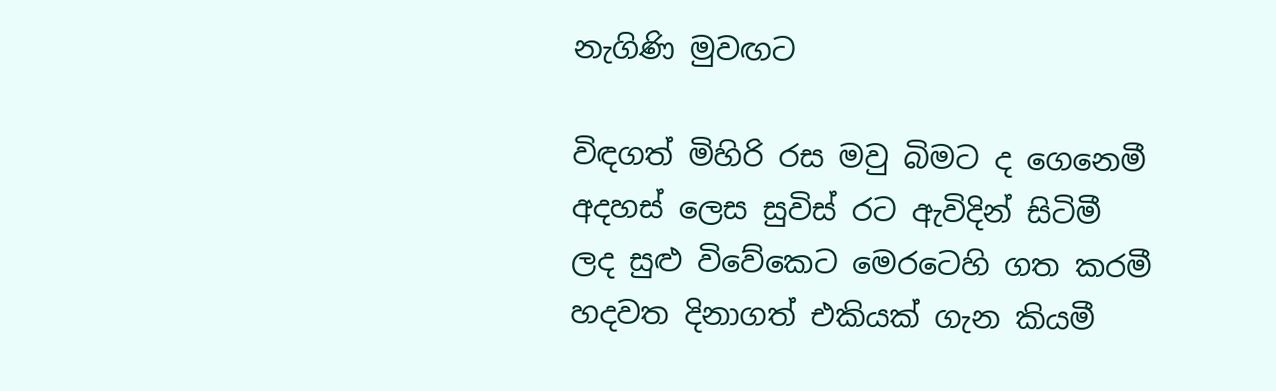නැගිණි මුවඟට

විඳගත් මිහිරි රස මවු බිමට ද ගෙනෙමී
අදහස් ලෙස සුවිස් රට ඇවිදින් සිටිමී
ලද සුළු විවේකෙට මෙරටෙහි ගත කරමී
හදවත දිනාගත් එකියක් ගැන කියමී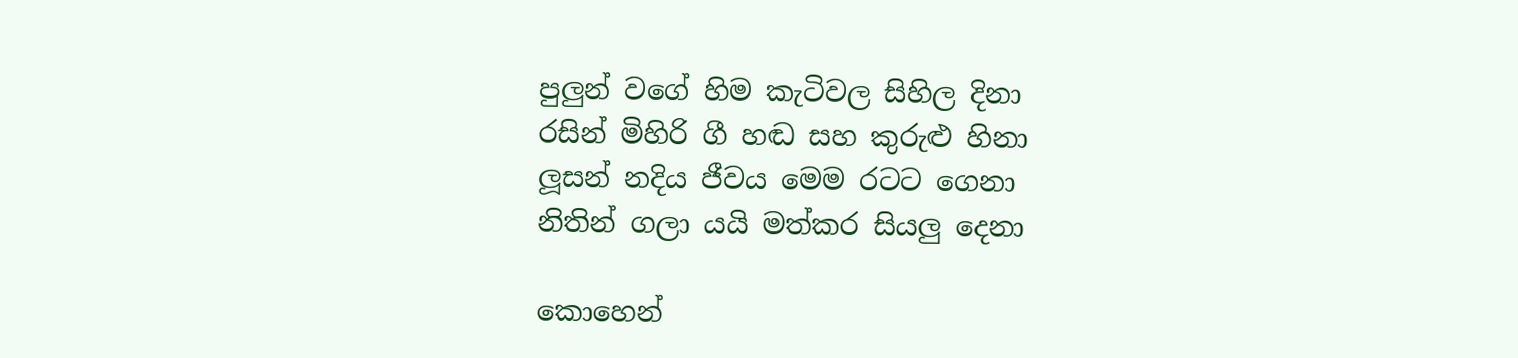පුලුන් වගේ හිම කැටිවල සිහිල දිනා
රසින් මිහිරි ගී හඬ සහ කුරුළු හිනා
ලූසන් නදිය ජීවය මෙම රටට ගෙනා
නිතින් ගලා යයි මත්කර සියලු දෙනා

කොහෙන්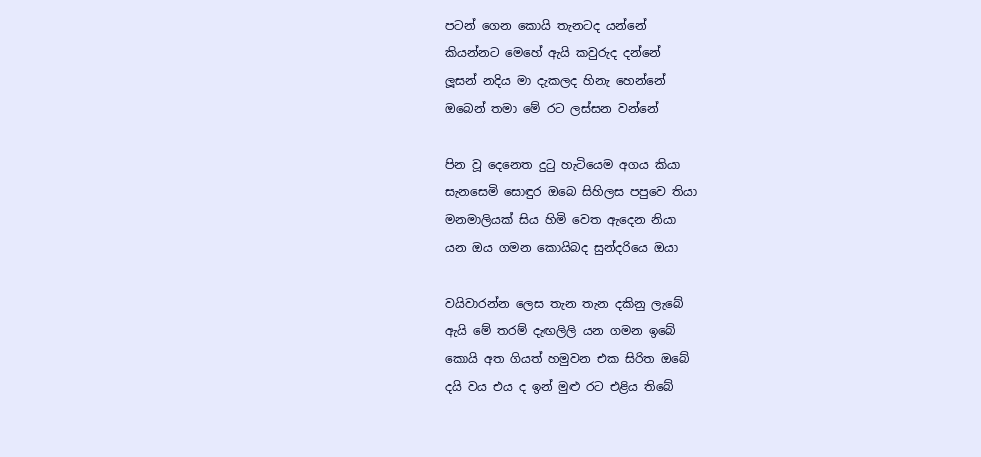පටන් ගෙන කොයි තැනටද යන්නේ
කියන්නට මෙහේ ඇයි කවුරුද දන්නේ
ලූසන් නදිය මා දැකලද හිනැ හෙන්නේ
ඔබෙන් තමා මේ රට ලස්සන වන්නේ

පින වූ දෙනෙත දුටු හැටියෙම අගය කියා
සැනසෙමි සොඳුර ඔබෙ සිහිලස පපුවෙ තියා
මනමාලියක් සිය හිමි වෙත ඇදෙන නියා
යන ඔය ගමන කොයිබද සුන්දරියෙ ඔයා

වයිවාරන්න ලෙස තැන තැන දකිනු ලැබේ
ඇයි මේ තරම් දැඟලිලි යන ගමන ඉබේ
කොයි අත ගියත් හමුවන එක සිරිත ඔබේ
දයි වය එය ද ඉන් මුළු රට එළිය තිබේ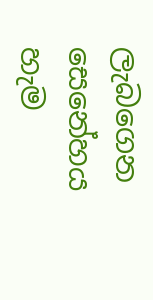ලැබගෙන සෙනේහය හැම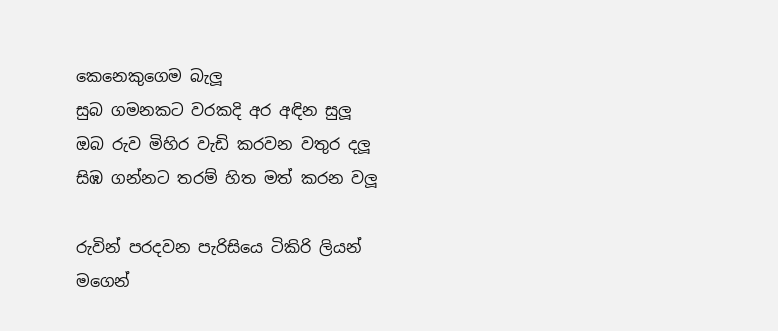කෙනෙකුගෙම බැලූ
සුබ ගමනකට වරකදි අර අඳින සුලූ
ඔබ රුව මිහිර වැඩි කරවන වතුර දලූ
සිඹ ගන්නට තරම් හිත මත් කරන වලූ

රුවින් පරදවන පැරිසියෙ ටිකිරි ලියන්
මගෙන්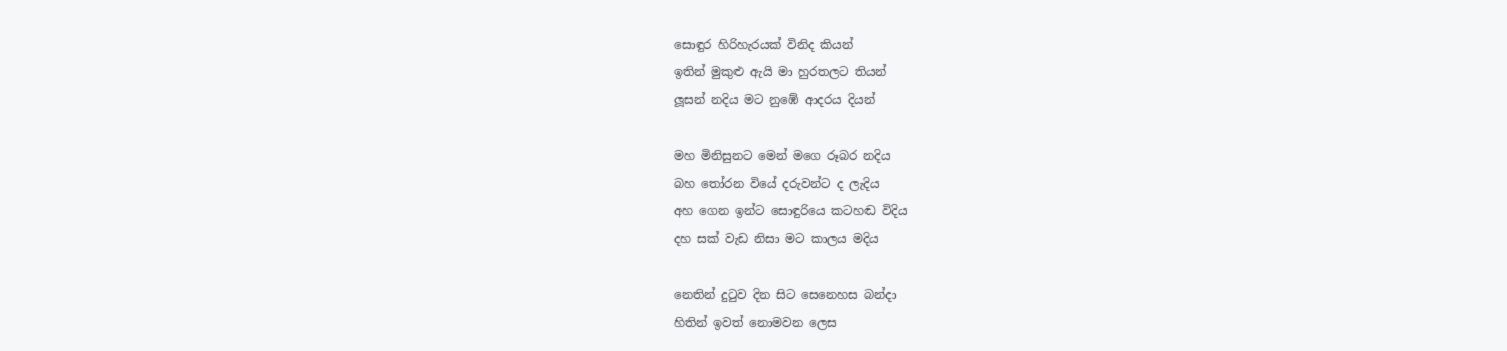සොඳුර හිරිහැරයක් විනිද කියන්
ඉතින් මුකුළු ඇයි මා හුරතලට තියන්
ලූසන් නදිය මට නුඹේ ආදරය දියන්

මහ මිනිසුනට මෙන් මගෙ රූබර නදිය
බහ තෝරන වියේ දරුවන්ට ද ලැදිය
අහ ගෙන ඉන්ට සොඳුරියෙ කටහඬ විදිය
දහ සක් වැඩ නිසා මට කාලය මදිය

නෙතින් දුටුව දින සිට සෙනෙහස බන්දා
හිතින් ඉවත් නොමවන ලෙස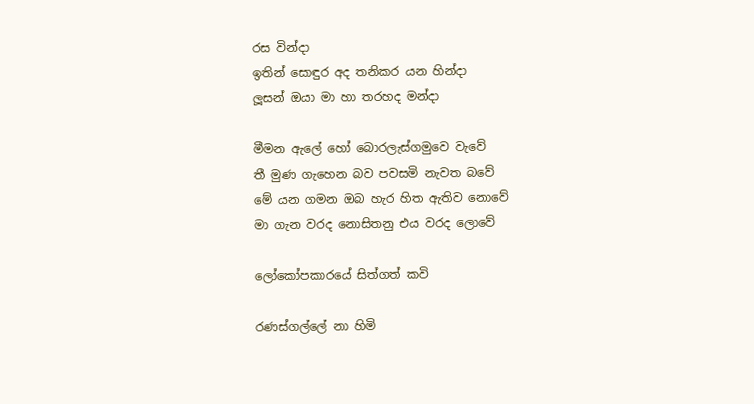රස වින්දා
ඉතින් සොඳුර අද තනිකර යන හින්දා
ලූසන් ඔයා මා හා තරහද මන්දා

මීමන ඇලේ හෝ බොරලැස්ගමුවෙ වැවේ
තී මුණ ගැහෙන බව පවසමි නැවත බවේ
මේ යන ගමන ඔබ හැර හිත ඇතිව නොවේ
මා ගැන වරද නොසිතනු එය වරද ලොවේ

ලෝකෝපකාරයේ සිත්ගත් කවි

රණස්ගල්ලේ නා හිමි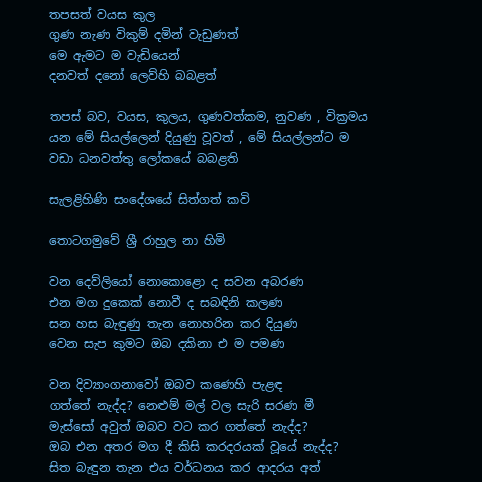තපසත් වයස කුල
ගුණ නැණ විකුම් දමින් වැඩුණත්
මෙ ඇමට ම වැඩියෙන්
දනවත් දනෝ ලෙව්හි බබළත්

තපස් බව, වයස, කුලය, ගුණවත්කම, නුවණ , වික්‍රමය
යන මේ සියල්ලෙන් දියුණු වූවත් , මේ සියල්ලන්ට ම
වඩා ධනවත්තු ලෝකයේ බබළති

සැලළිහිණි සංදේශයේ සිත්ගත් කවි

තොටගමුවේ ශ්‍රී රාහුල නා හිමි

වන දෙව්ලියෝ නොකොළො ද සවන අබරණ
එන මග දුකෙක් නොවී ද සබඳිනි කලණ
සන හස බැඳුණු තැන නොහරින කර දියුණ
වෙන සැප කුමට ඔබ දකිනා එ ම පමණ

වන දිව්‍යාංගනාවෝ ඔබව කණෙහි පැළඳ
ගත්තේ නැද්ද? නෙළුම් මල් වල සැරි සරණ මී
මැස්සෝ අවුත් ඔබව වට කර ගත්තේ නැද්ද?
ඔබ එන අතර මග දී කිසි කරදරයක් වූයේ නැද්ද?
සිත බැඳුන තැන එය වර්ධනය කර ආදරය අත්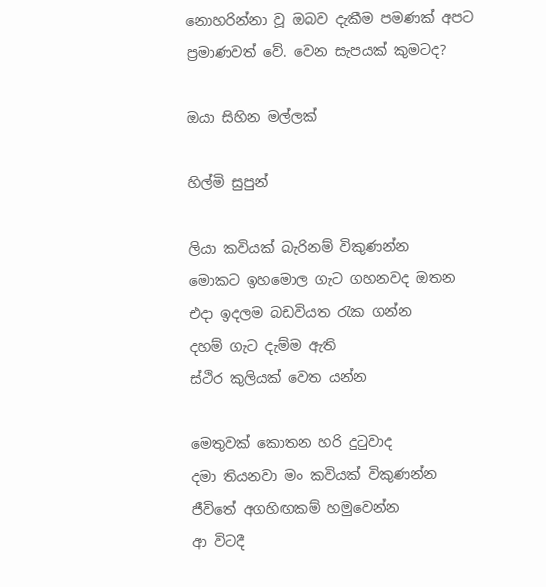නොහරින්නා වූ ඔබව දැකීම පමණක් අපට
ප්‍රමාණවත් වේ. වෙන සැපයක් කුමටද?

ඔයා සිහින මල්ලක්

හිල්මි සුපුන්

ලියා කවියක් බැරිනම් විකුණන්න
මොකට ඉහමොල ගැට ගහනවද ඔතන
එදා ඉදලම බඩවියත රැක ගන්න
දහම් ගැට දැම්ම ඇති
ස්ථිර කුලියක් වෙත යන්න

මෙතුවක් කොතන හරි දුටුවාද
දමා තියනවා මං කවියක් විකුණන්න
ජීවිතේ අගහිඟකම් හමුවෙන්න
ආ විටදී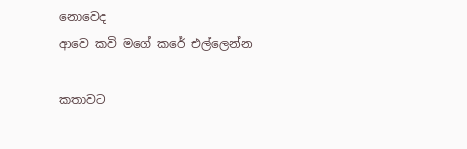නොවෙද
ආවෙ කවි මගේ කරේ එල්ලෙන්න

කතාවට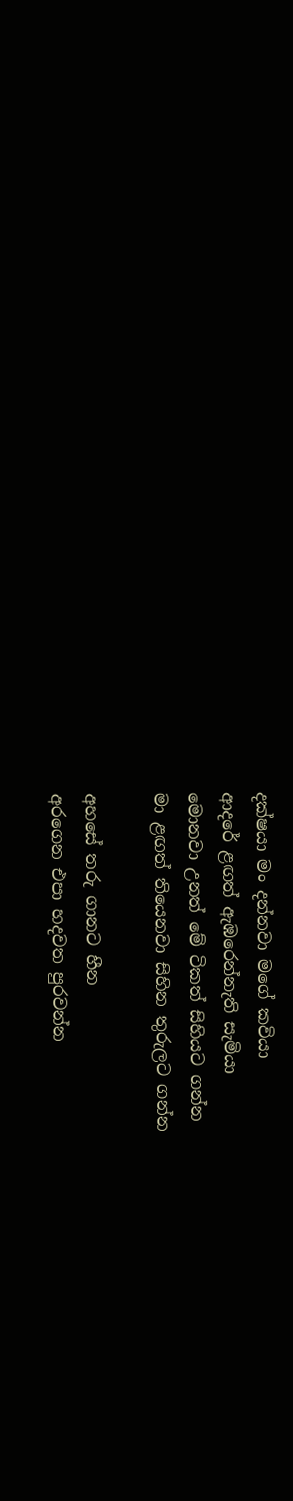දක්ෂයා මං දන්නවා මගේ කවියා
ආදරේ ළඟත් ඇඹරෙන්නැති සැමියා
මොනවා උනත් මේ ටිකත් සිහියට ගන්න
මා ළඟත් තියෙනවා සිහින තුරුලට ගන්න

අහසේ තරු ගානට හීන
අරගෙන එපා හදවත පුරවන්න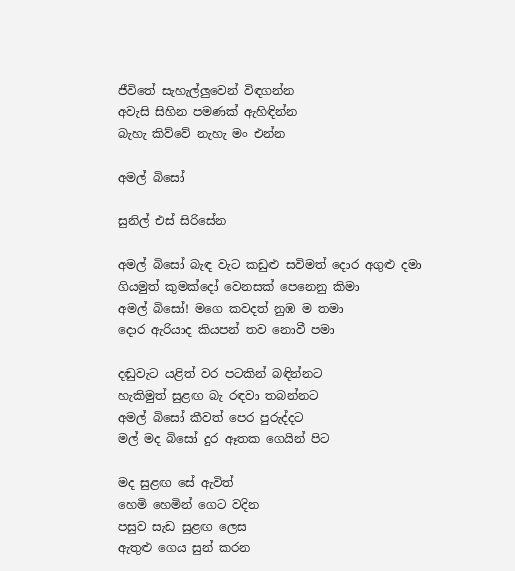ජීවිතේ සැහැල්ලුවෙන් විඳගන්න
අවැසි සිහින පමණක් ඇහිඳින්න
බැහැ කිව්වේ නැහැ මං එන්න

අමල් බිසෝ

සුනිල් එස් සිරිසේන

අමල් බිසෝ බැඳ වැට කඩුළු සවිමත් දොර අගුළු දමා
ගියමුත් කුමක්දෝ වෙනසක් පෙනෙනු කිමා
අමල් බිසෝ! මගෙ කවදත් නුඹ ම තමා
දොර ඇරියාද කියපන් තව නොවී පමා

දඬුවැට යළිත් වර පටකින් බඳින්නට
හැකිමුත් සුළඟ බැ රඳවා තබන්නට
අමල් බිසෝ කීවත් පෙර පුරුද්දට
මල් මද බිසෝ දුර ඈතක ගෙයින් පිට

මද සුළඟ සේ ඇවිත්
හෙමි හෙමින් ගෙට වදින
පසුව සැඩ සුළඟ ලෙස
ඇතුළු ගෙය සුන් කරන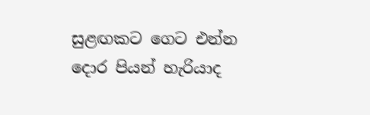සුළඟකට ගෙට එන්න
දොර පියන් හැරියාද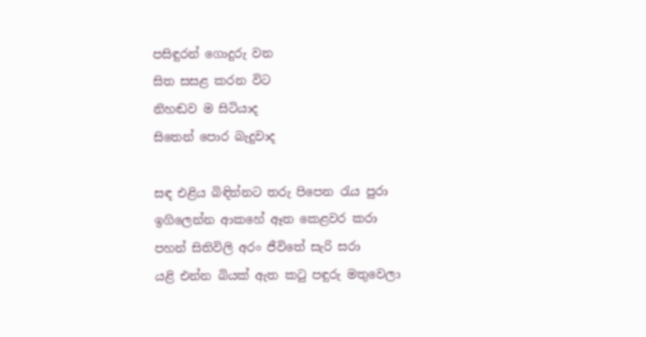පසිඳුරන් ගොදුරු වන
සිත සසළ කරන විට
නිහඬව ම සිටියාද
සිතෙන් පොර බැදුවාද

සඳ එළිය බිඳින්නට තරු පිපෙන රැය පුරා
ඉගිලෙන්න ආකහේ ඈත කෙළවර කරා
පහන් සිතිවිලි අරං ජීවිතේ සැරි සරා
යළි එන්න බියක් ඇත කටු පඳුරු මතුවෙලා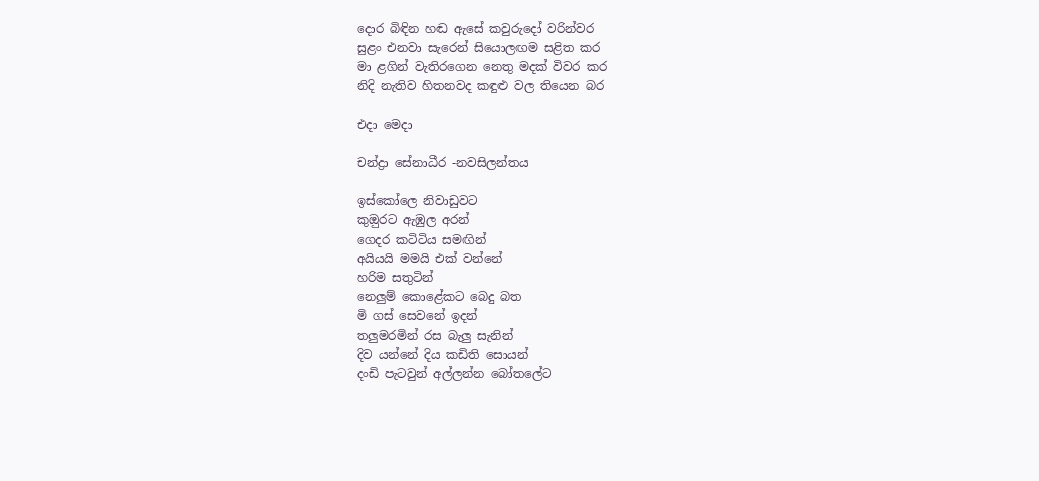දොර බිඳින හඬ ඇසේ කවුරුදෝ වරින්වර
සුළං එනවා සැරෙන් සියොලඟම සළිත කර
මා ළගින් වැතිරගෙන නෙතු මදක් විවර කර
නිදි නැතිව හිතනවද කඳුළු වල තියෙන බර

එදා මෙදා

චන්ද්‍රා සේනාධීර -නවසිලන්තය

ඉස්කෝලෙ නිවාඩුවට
කුඔුරට ඇඹුල අරන්
ගෙදර කටිටිය සමඟින්
අයියයි මමයි එක් වන්නේ
හරිම සතුටින්
නෙලුම් කොළේකට බෙදු බත
මි ගස් සෙවනේ ඉදන්
තලුමරමින් රස බැලු සැනින්
දිව යන්නේ දිය කඩිති සොයන්
දංඩි පැටවුන් අල්ලන්න බෝතලේට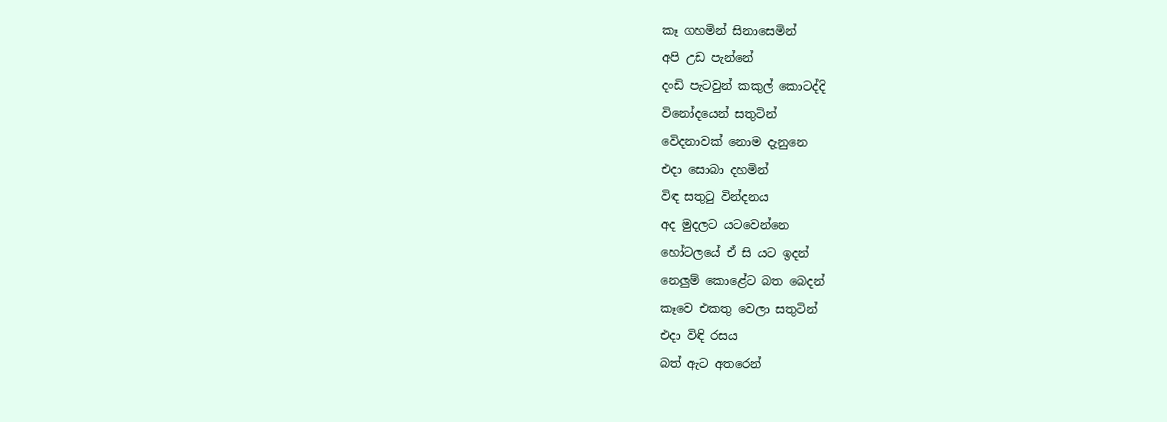කෑ ගහමින් සිනාසෙමින්
අපි උඩ පැන්නේ
දංඩි පැටවුන් කකුල් කොටද්දි
විනෝදයෙන් සතුටින්
වෙිදනාවක් නොම දැනුනෙ
එදා සොබා දහමින්
විඳ සතුටු වින්දනය
අද මුදලට යටවෙන්නෙ
හෝටලයේ ඒ සි යට ඉදන්
නෙලුම් කොළේට බත බෙදන්
කෑවෙ එකතු වෙලා සතුටින්
එදා විඳි රසය
බත් ඇට අතරෙන්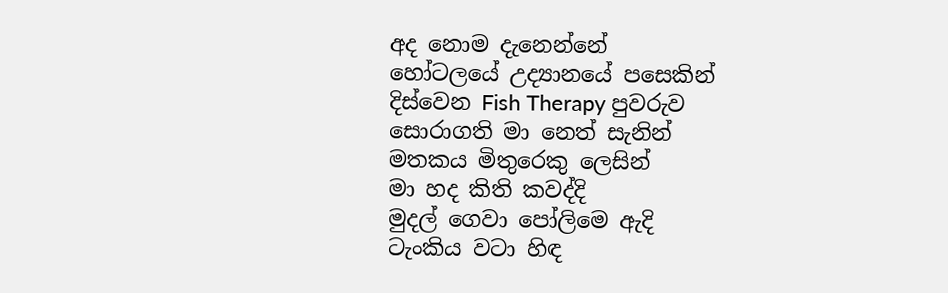අද නොම දැනෙන්නේ
හෝටලයේ උද්‍යානයේ පසෙකින්
දිස්වෙන Fish Therapy පුවරුව
සොරාගති මා නෙත් සැනින්
මතකය මිතුරෙකු ලෙසින්
මා හද කිති කවද්දි
මුදල් ගෙවා පෝලිමෙ ඇදි
ටැංකිය වටා හිඳ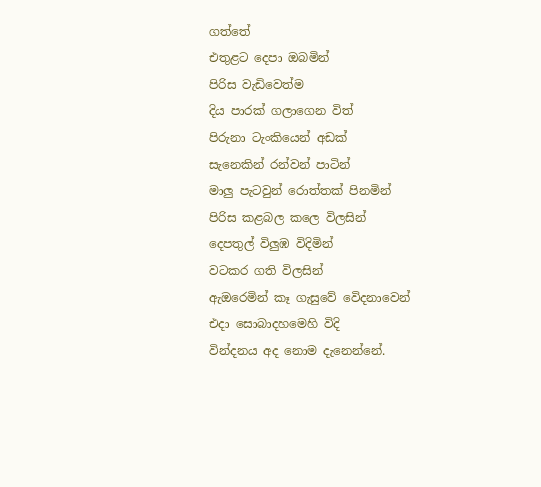ගත්තේ
එතුළට දෙපා ඔබමින්
පිරිස වැඩිවෙත්ම
දිය පාරක් ගලාගෙන විත්
පිරුනා ටැංකියෙන් අඩක්
සැනෙකින් රන්වන් පාටින්
මාලු පැටවුන් රොත්තක් පිනමින්
පිරිස කළබල කලෙ විලසින්
දෙපතුල් විලුඹ විදිමින්
වටකර ගති විලසින්
ඇඔරෙමින් කෑ ගැසුවේ වෙිදනාවෙන්
එදා සොබාදහමෙහි විදි
වින්දනය අද නොම දැනෙන්නේ.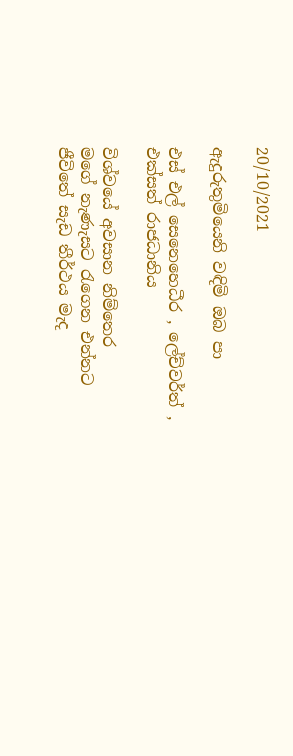20/10/2021

ඇදුරුතුමියෙනි වඳිමි ඔබ පා

එස් එල් සෙනෙහෙධීර , ලේච්වර්ත් , එක්සත් රාජධානිය

විශ්වයේ අවසාන නිම්තෙර
මගේ නැණැසට රැගෙන එන්නට
ජීවිතේ සැඩ තීර්ථය මැද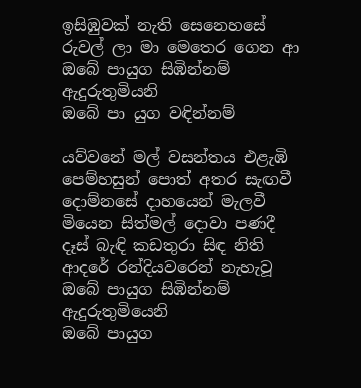ඉසිඹුවක් නැති සෙනෙහසේ
රුවල් ලා මා මෙතෙර ගෙන ආ
ඔබේ පායුග සිඹින්නම්
ඇදුරුතුමියනි
ඔබේ පා යුග වඳින්නම්

යව්වනේ මල් වසන්තය එළැඹි
පෙම්හසුන් පොත් අතර සැඟවී
දොම්නසේ දාහයෙන් මැලවී
මියෙන සිත්මල් දොවා පණදී
දෑස් බැඳි කඩතුරා සිඳ නිති
ආදරේ රන්දියවරෙන් නැහැවූ
ඔබේ පායුග සිඹින්නම්
ඇදුරුතුමියෙනි
ඔබේ පායුග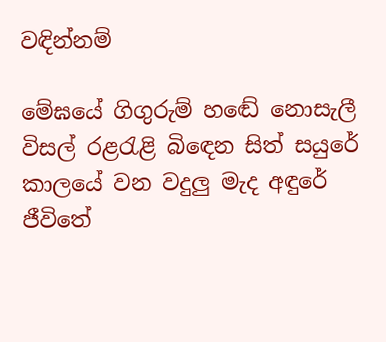වඳින්නම්

මේඝයේ ගිගුරුම් හඬේ නොසැලී
විසල් රළරැළි බිඳෙන සිත් සයුරේ
කාලයේ වන වදුලු මැද අඳුරේ
ජීවිතේ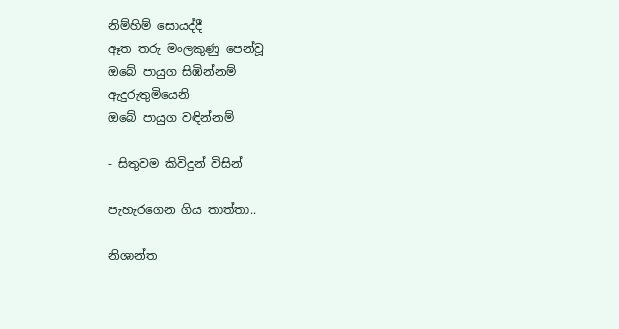නිම්හිම් සොයද්දී
ඈත තරු මංලකුණු පෙන්වූ
ඔබේ පායුග සිඹින්නම්
ඇදුරුතුමියෙනි
ඔබේ පායුග වඳින්නම්

- සිතුවම කිවිදුන් විසින්

පැහැරගෙන ගිය තාත්තා..

නිශාන්ත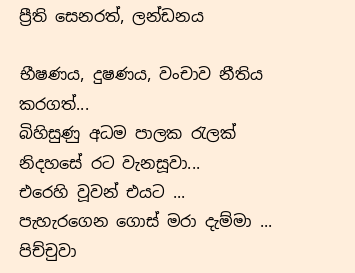ප්‍රීති සෙනරත්, ලන්ඩනය

භීෂණය, දුෂණය, වංචාව නීතිය කරගත්...
බිහිසුණු අධම පාලක රැලක්
නිදහසේ රට වැනසූවා...
එරෙහි වූවන් එයට ...
පැහැරගෙන ගොස් මරා දැම්මා ...
පිච්චුවා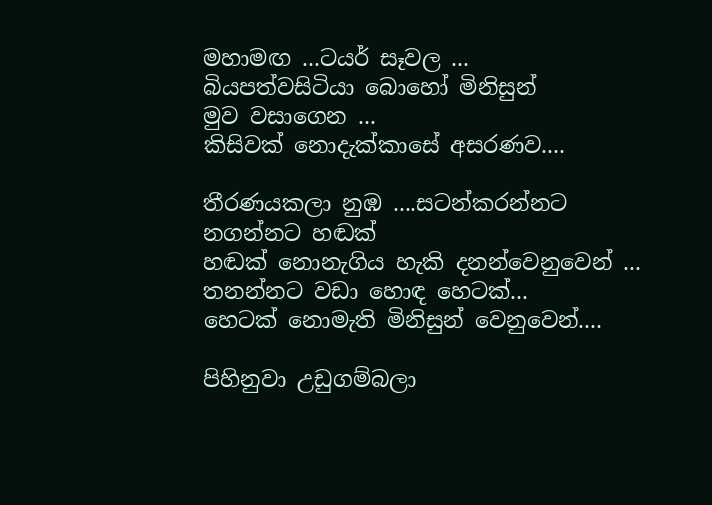මහාමඟ ...ටයර් සෑවල ...
බියපත්වසිටියා බොහෝ මිනිසුන්
මුව වසාගෙන ...
කිසිවක් නොදැක්කාසේ අසරණව....

තීරණයකලා නුඹ ....සටන්කරන්නට
නගන්නට හඬක්
හඬක් නොනැගිය හැකි දනන්වෙනුවෙන් ...
තනන්නට වඩා හොඳ හෙටක්...
හෙටක් නොමැති මිනිසුන් වෙනුවෙන්....

පිහිනුවා උඩුගම්බලා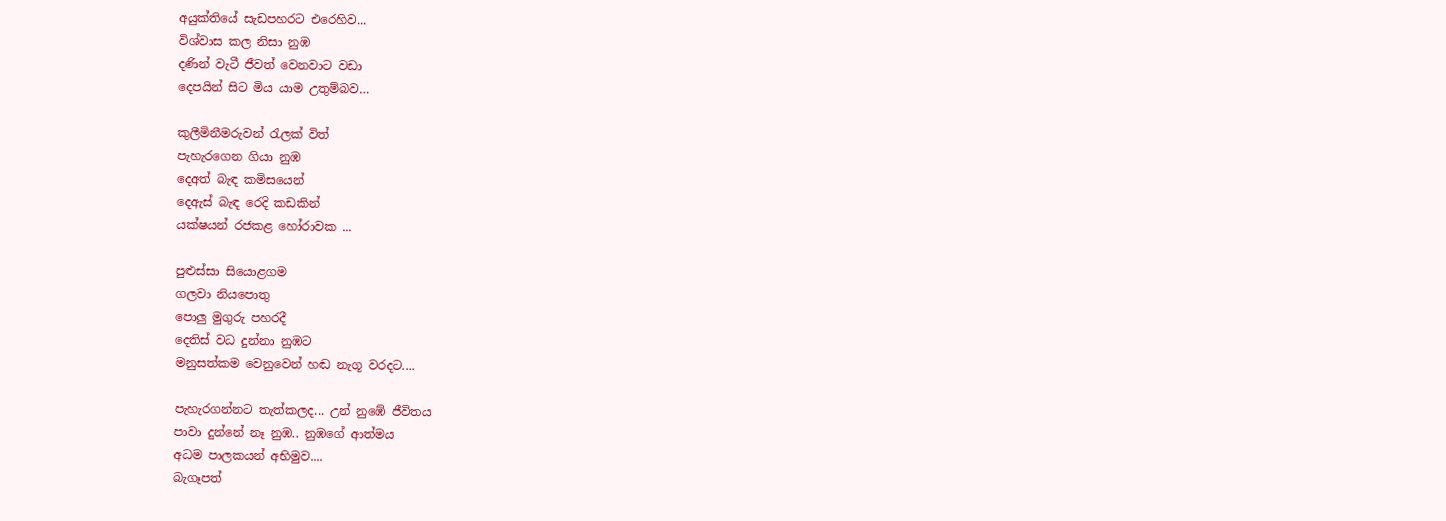අයුක්තියේ සැඩපහරට එරෙහිව...
විශ්වාස කල නිසා නුඹ
දණින් වැටී ජීවත් වෙනවාට වඩා
දෙපයින් සිට මිය යාම උතුම්බව…

කුලීමිනීමරුවන් රැලක් විත්
පැහැරගෙන ගියා නුඹ
දෙඅත් බැඳ කමිසයෙන්
දෙඇස් බැඳ රෙදි කඩකින්
යක්ෂයන් රජකළ හෝරාවක ...

පුළුස්සා සියොළගම
ගලවා නියපොතු
පොලු මුගුරු පහරදී
දෙතිස් වධ දුන්නා නුඹට
මනුසත්කම වෙනුවෙන් හඬ නැගූ වරදට....

පැහැරගන්නට තැත්කලද... උන් නුඹේ ජීවිතය
පාවා දුන්නේ නෑ නුඹ.. නුඹගේ ආත්මය
අධම පාලකයන් අභිමුව....
බැගෑපත්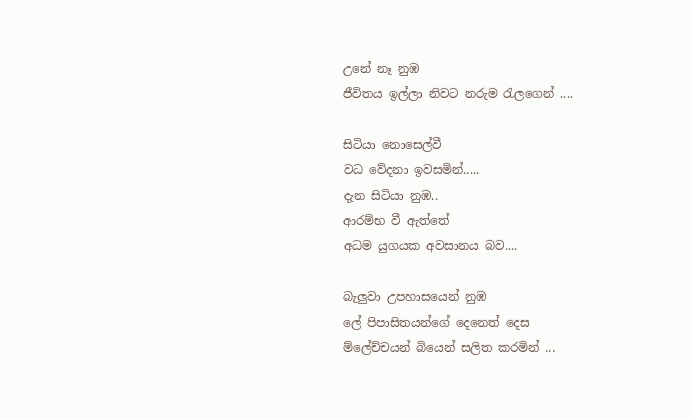උනේ නෑ නුඹ
ජීවිතය ඉල්ලා නිවට නරුම රැලගෙන් ....

සිටියා නොසෙල්වී
වධ වේදනා ඉවසමින්.....
දැන සිටියා නුඹ..
ආරම්භ වී ඇත්තේ
අධම යුගයක අවසානය බව....

බැලුවා උපහාසයෙන් නුඹ
ලේ පිපාසිතයන්ගේ දෙනෙත් දෙස
ම්ලේච්චයන් බියෙන් සලිත කරමින් ...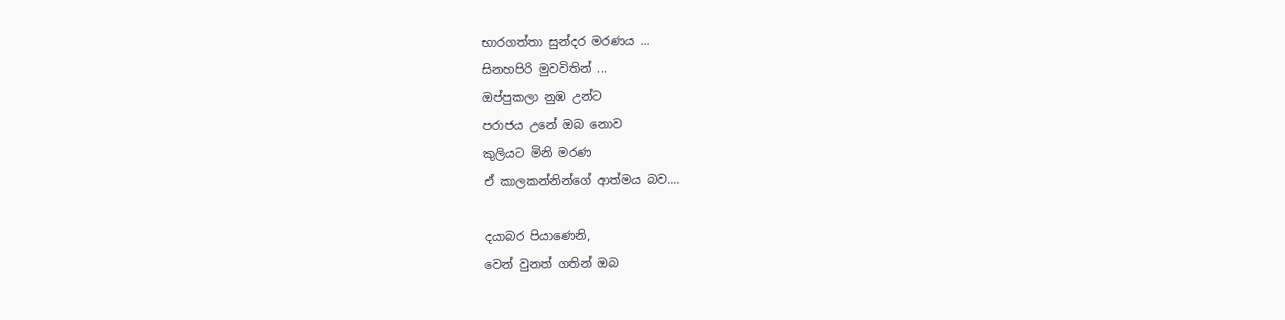භාරගත්තා සුන්දර මරණය ...
සිනහපිරි මුවවිතින් ...
ඔප්පුකලා නුඹ උන්ට
පරාජය උනේ ඔබ නොව
කුලියට මිනි මරණ
ඒ කාලකන්නින්ගේ ආත්මය බව....

දයාබර පියාණෙනි,
වෙන් වුනත් ගතින් ඔබ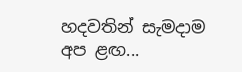හදවතින් සැමදාම අප ළඟ...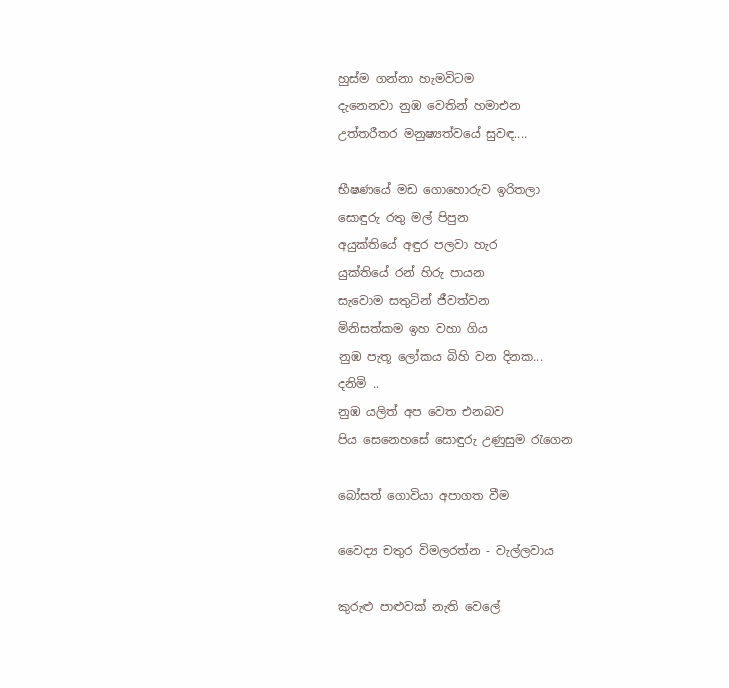හුස්ම ගන්නා හැමවිටම
දැනෙනවා නුඹ වෙතින් හමාඑන
උත්තරීතර මනුෂ්‍යත්වයේ සුවඳ....

භීෂණයේ මඩ ගොහොරුව ඉරිතලා
සොඳුරු රතු මල් පිපුන
අයුක්තියේ අඳුර පලවා හැර
යුක්තියේ රන් හිරු පායන
සැවොම සතුටින් ජීවත්වන
මිනිසත්කම ඉහ වහා ගිය
නුඹ පැතූ ලෝකය බිහි වන දිනක...
දනිමි ..
නුඹ යලිත් අප වෙත එනබව
පිය සෙනෙහසේ සොඳුරු උණුසුම රැගෙන

බෝසත් ගොවියා අපාගත වීම

වෛද්‍ය චතුර විමලරත්න - වැල්ලවාය

කුරුළු පාළුවක් නැති වෙලේ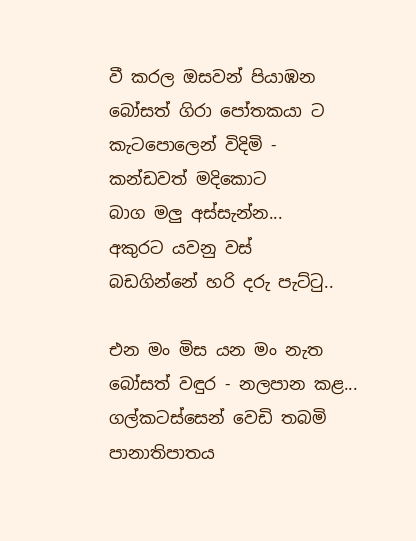වී කරල ඔසවන් පියාඹන
බෝසත් ගිරා පෝතකයා ට
කැටපොලෙන් විදිමි -
කන්ඩවත් මදිකොට
බාග මලු අස්සැන්න...
අකුරට යවනු වස්
බඩගින්නේ හරි දරු පැට්ටු..

එන මං මිස යන මං නැත
බෝසත් වඳුර - නලපාන කළ...
ගල්කටස්සෙන් වෙඩි තබමි
පානාතිපාතය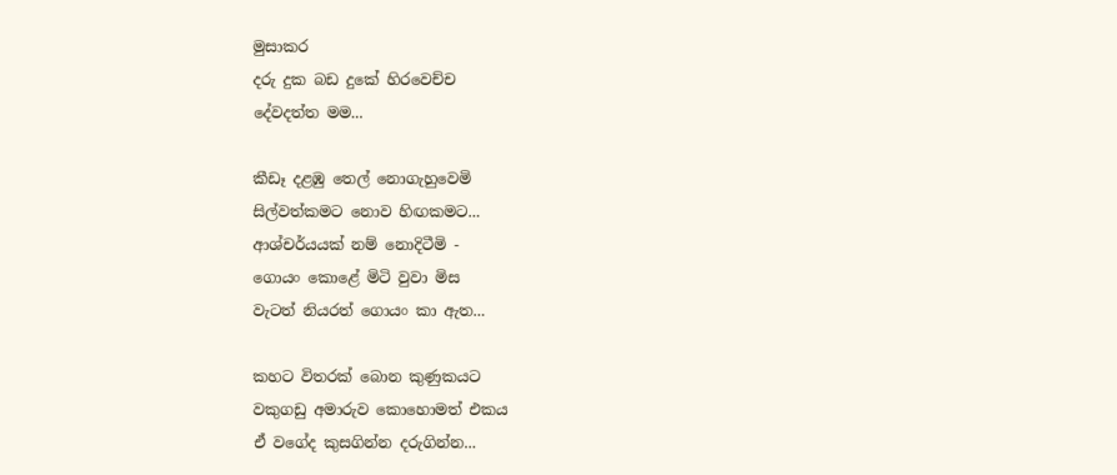මුසාකර
දරු දුක බඩ දුකේ හිරවෙච්ච
දේවදත්ත මම...

කීඩෑ දළඹු තෙල් නොගැහුවෙමි
සිල්වත්කමට නොව හිඟකමට...
ආශ්චර්යයක් නම් නොදිටීමි -
ගොයං කොළේ මිටි වුවා මිස
වැටත් නියරත් ගොයං කා ඇත...

කහට විතරක් බොන කුණුකයට
වකුගඩු අමාරුව කොහොමත් එකය
ඒ වගේද කුසගින්න දරුගින්න...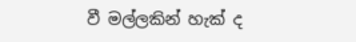වී මල්ලකින් හැක් ද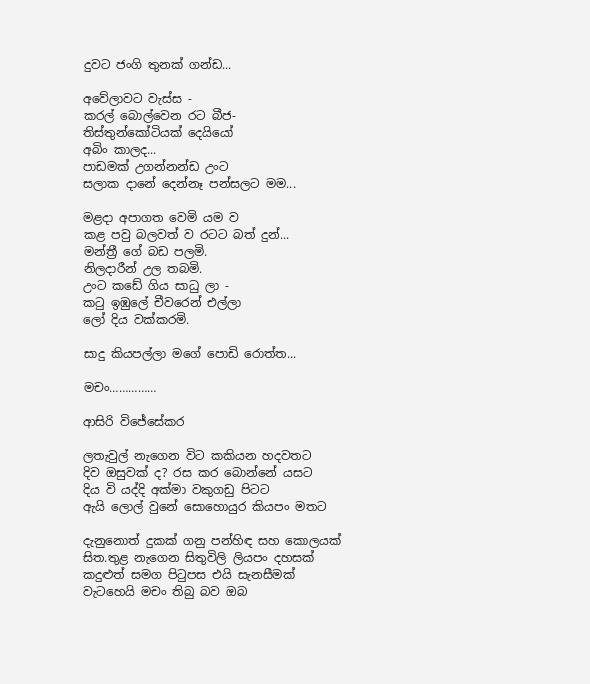දුවට ජංගි තුනක් ගන්ඩ...

අවේලාවට වැස්ස -
කරල් බොල්වෙන රට බීජ-
තිස්තුන්කෝටියක් දෙයියෝ
අබිං කාලද...
පාඩමක් උගන්නන්ඩ උංට
සලාක දානේ දෙන්නෑ පන්සලට මම...

මළදා අපාගත වෙමි යම ව
කළ පවු බලවත් ව රටට බත් දුන්...
මන්ත්‍රී ගේ බඩ පලමි.
නිලදාරීන් උල තබමි.
උංට කඩේ ගිය සාධු ලා -
කටු ඉඹුලේ චීවරෙන් එල්ලා
ලෝ දිය වක්කරමි.

සාදු කියපල්ලා මගේ පොඩි රොත්ත...

මචං……………

ආසිරි විජේසේකර

ලතැවුල් නැගෙන විට කකියන හදවතට
දිව ඔසුවක් ද? රස කර බොන්නේ යසට
දිය වි යද්දි අක්මා වකුගඩු පිටට
ඇයි ලොල් වුනේ සොහොයුර කියපං මතට

දැනුනොත් දුකක් ගනු පන්හිඳ සහ කොලයක්
සිත.තුළ නැගෙන සිතුවිලි ලියපං දහසක්
කදුළුත් සමග පිටුපස එයි සැනසීමක්
වැටහෙයි මචං තිබු බව ඔබ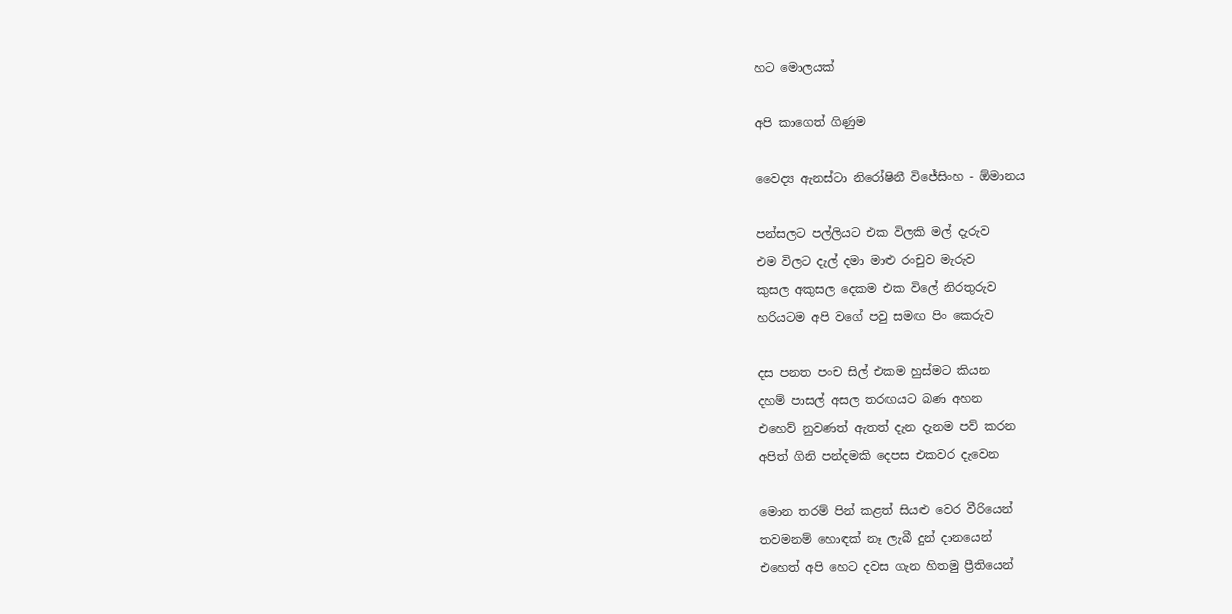හට මොලයක්

අපි කාගෙත් ගිණුම

වෛද්‍ය ඇනස්ටා නිරෝෂිනී විජේසිංහ - ඕමානය

පන්සලට පල්ලියට එක විලකි මල් දැරුව
එම විලට දැල් දමා මාළු රංචුව මැරුව
කුසල අකුසල දෙකම එක විලේ නිරතුරුව
හරියටම අපි වගේ පවු සමඟ පිං කෙරුව

දස පනත පංච සිල් එකම හුස්මට කියන
දහම් පාසල් අසල තරඟයට බණ අහන
එහෙව් නුවණත් ඇතත් දැන දැනම පව් කරන
අපිත් ගිනි පන්දමකි දෙපස එකවර දැවෙන

මොන තරම් පින් කළත් සියළු වෙර වීරියෙන්
තවමනම් හොඳක් නෑ ලැබී දුන් දානයෙන්
එහෙත් අපි හෙට දවස ගැන හිතමු ප්‍රීතියෙන්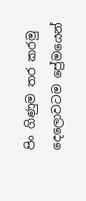පිං ගිණුම තර කරමු දෙලොවටම ප්‍රේමයෙන්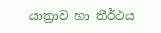යාත්‍රාව හා තීර්ථය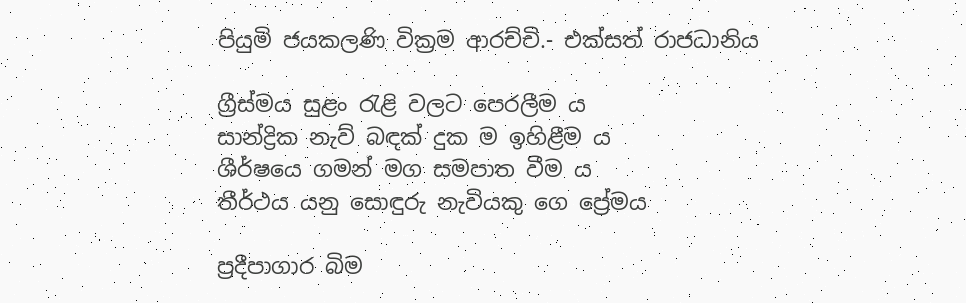පියුමි ජයකලණි වික්‍රම ආරච්චි.- එක්සත් රාජධානිය

ග්‍රීස්මය සුළං රැළි වලට පෙරලීම ය
සාන්ද්‍රික නැව් බඳක් දුක ම ඉහිළීම ය
ශීර්ෂයෙ ගමන් මග සමපාත වීම ය
තීර්ථය යනු සොඳුරු නැවියකු ගෙ ප්‍රේමය

ප්‍රදීපාගාර බිම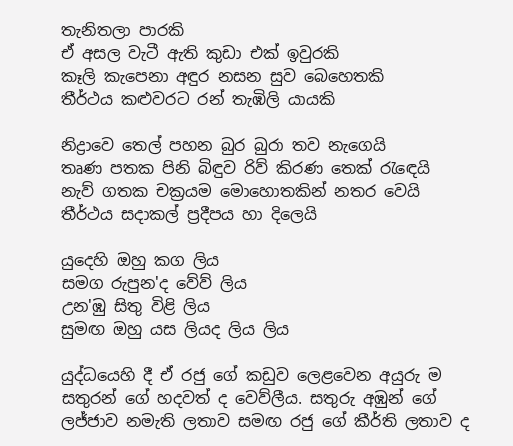තැනිතලා පාරකි
ඒ අසල වැටී ඇති කුඩා එක් ඉවුරකි
කෑලි කැපෙනා අඳුර නසන සුව බෙහෙතකි
තීර්ථය කළුවරට රන් තැඹිලි යායකි

නිද්‍රාවෙ තෙල් පහන බුර බුරා තව නැගෙයි
තෘණ පතක පිනි බිඳුව රිව් කිරණ තෙක් රැඳෙයි
නැව් ගතක චක්‍රයම මොහොතකින් නතර වෙයි
තීර්ථය සදාකල් ප්‍රදීපය හා දිලෙයි

යුදෙහි ඔහු කග ලිය
සමග රුපුන'ද වේව් ලිය
උන'ඹු සිතු විළි ලිය
සුමඟ ඔහු යස ලියද ලිය ලිය

යුද්ධයෙහි දී ඒ රජු ගේ කඩුව ලෙළවෙන අයුරු ම
සතුරන් ගේ හදවත් ද වෙව්ලීය. සතුරු අඹුන් ගේ
ලජ්ජාව නමැති ලතාව සමඟ රජු ගේ කීර්ති ලතාව ද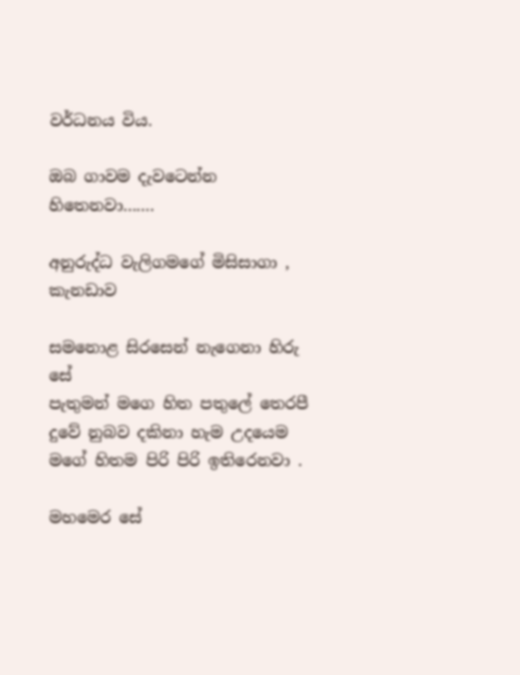වර්ධනය විය.

ඔබ ගාවම දැවටෙන්න හිතෙනවා…….

අනුරුද්ධ වැලිගමගේ මිසිසාගා , කැනඩාව

සමනොළ සිරසෙන් නැගෙනා හිරු සේ
පැතුමන් මගෙ හිත පතුලේ තෙරපී
දුවේ නුබව දකිනා හැම උදයෙම
මගේ හිතම පිරි පිරි ඉතිරෙනවා .

මහමෙර සේ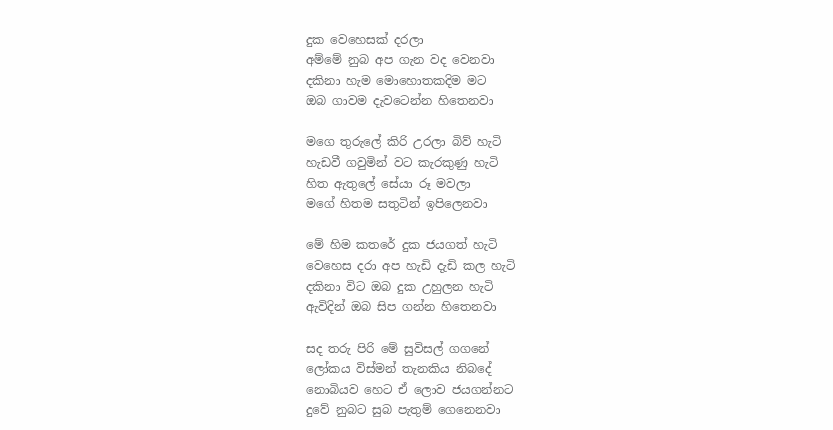දුක වෙහෙසක් දරලා
අම්මේ නුබ අප ගැන වද වෙනවා
දකිනා හැම මොහොතකදිම මට
ඔබ ගාවම දැවටෙන්න හිතෙනවා

මගෙ තුරුලේ කිරි උරලා බිව් හැටි
හැඩවී ගවුමින් වට කැරකුණු හැටි
හිත ඇතුලේ සේයා රූ මවලා
මගේ හිතම සතුටින් ඉපිලෙනවා

මේ හිම කතරේ දුක ජයගත් හැටි
වෙහෙස දරා අප හැඩි දැඩි කල හැටි
දකිනා විට ඔබ දුක උහුලන හැටි
ඇවිදින් ඔබ සිප ගන්න හිතෙනවා

සද තරු පිරි මේ සුවිසල් ගගනේ
ලෝකය විස්මන් තැනකිය නිබදේ
නොබියව හෙට ඒ ලොව ජයගන්නට
දුවේ නුබට සුබ පැතුම් ගෙනෙනවා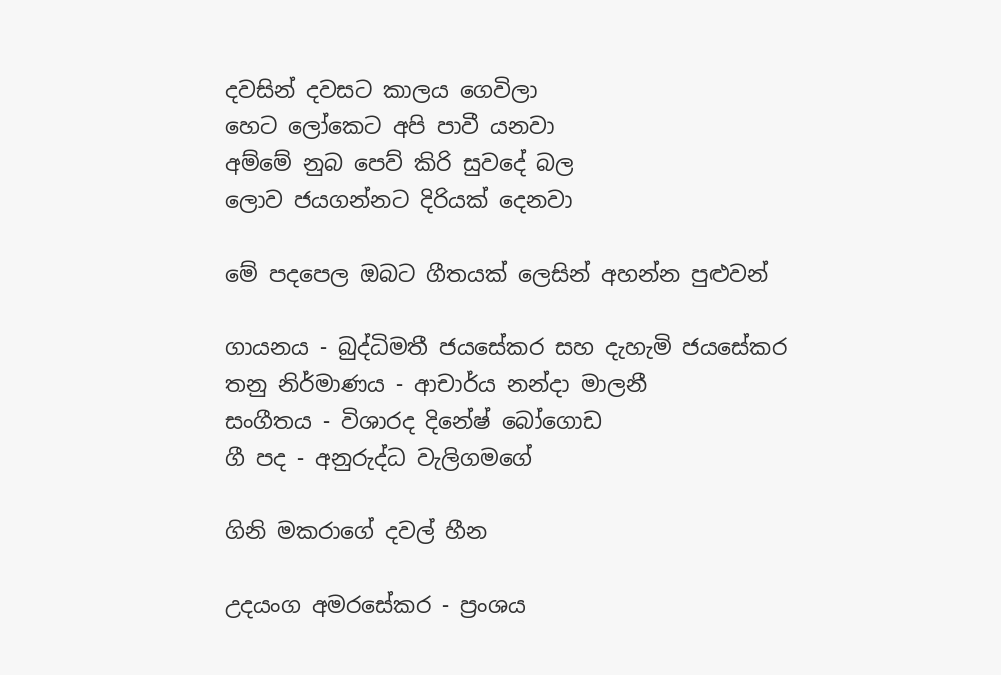දවසින් දවසට කාලය ගෙවිලා
හෙට ලෝකෙට අපි පාවී යනවා
අම්මේ නුබ පෙව් කිරි සුවදේ බල
ලොව ජයගන්නට දිරියක් දෙනවා

මේ පදපෙල ඔබට ගීතයක් ලෙසින් අහන්න පුළුවන්

ගායනය - බුද්ධිමතී ජයසේකර සහ දැහැමි ජයසේකර
තනු නිර්මාණය - ආචාර්ය නන්දා මාලනී
සංගීතය - විශාරද දිනේෂ් බෝගොඩ
ගී පද - අනුරුද්ධ වැලිගමගේ

ගිනි මකරාගේ දවල් හීන

උදයංග අමරසේකර - ප්‍රංශය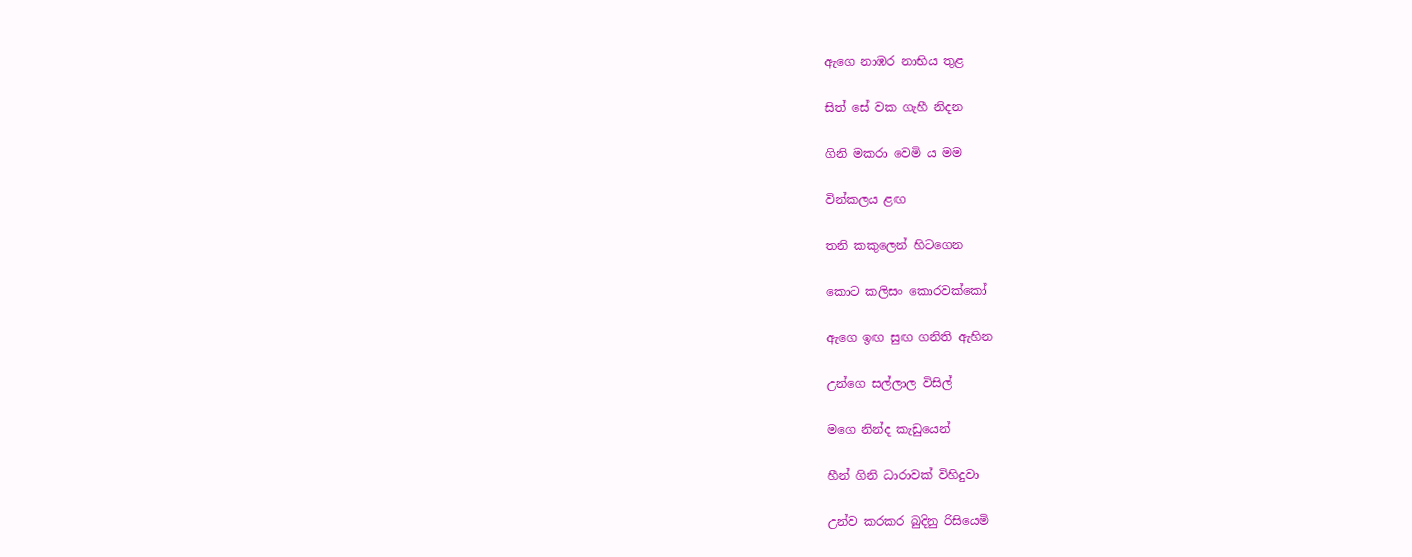ඇගෙ නාඹර නාභිය තුළ

සිත් සේ වක ගැහී නිදන

ගිනි මකරා වෙමි ය මම

වින්කලය ළඟ

තනි කකුලෙන් හිටගෙන

කොට කලිසං කොරවක්කෝ

ඇගෙ ඉඟ සුඟ ගනිති ඇහින

උන්ගෙ සල්ලාල විසිල්

මගෙ නින්ද කැඩුයෙන්

හීන් ගිනි ධාරාවක් විහිදුවා

උන්ව කරකර බුදිනු රිසියෙමි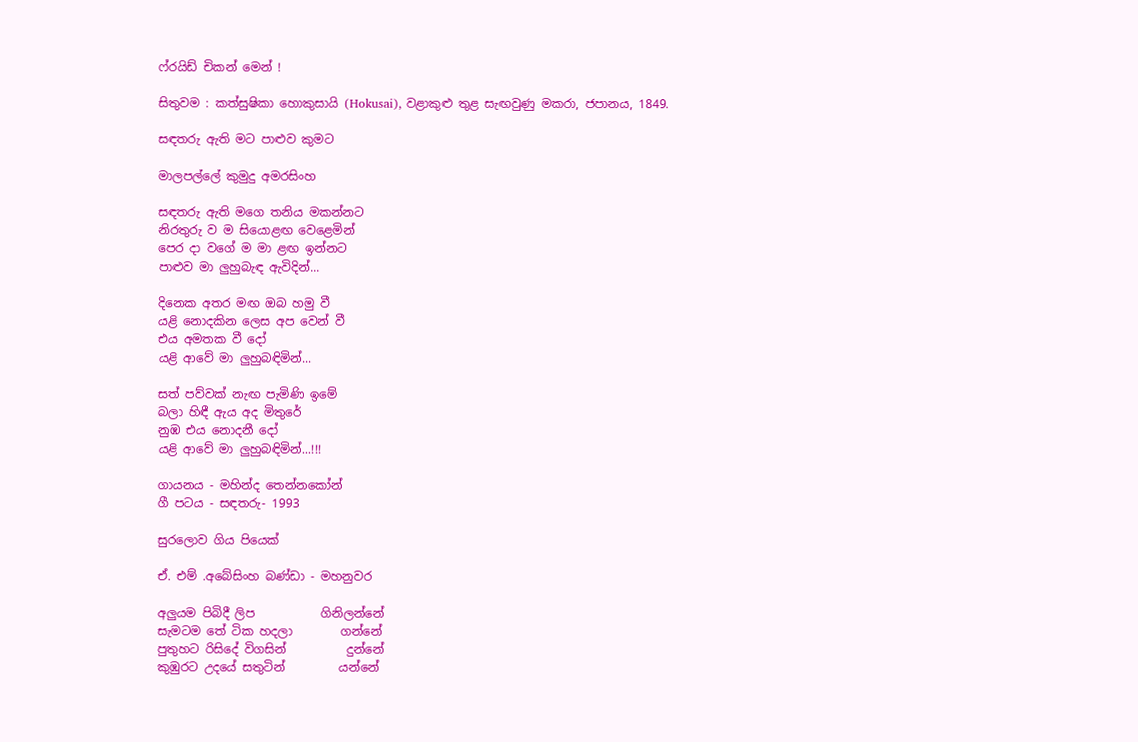ෆ්රයිඩ් චිකන් මෙන් !

සිතුවම : කත්සුෂිකා හොකුසායි (Hokusai), වළාකුළු තුළ සැඟවුණු මකරා, ජපානය, 1849.

ස‍‍ඳතරු ඇති මට පාළුව කුමට

මාලපල්ලේ කුමුදු අමරසිංහ

සඳතරු ඇති මගෙ තනිය මකන්නට
නිරතුරු ව ම සියොළඟ වෙළෙමින්
පෙර දා වගේ ම මා ළඟ ඉන්නට
පාළුව මා ලුහුබැඳ ඇවිදින්...

දිනෙක අතර මඟ ඔබ හමු වී
යළි නොදකින ලෙස අප වෙන් වී
එය අමතක වී දෝ
යළි ආවේ මා ලුහුබඳිමින්...

සත් පව්වක් නැඟ පැමිණි ඉමේ
බලා හිඳී ඇය අද මිතුරේ
නුඹ එය නොදනී දෝ
යළි ආවේ මා ලුහුබඳිමින්...!!!

ගායනය - මහින්ද තෙන්නකෝන්
ගී පටය - සඳතරු- 1993

සුරලොව ගිය පියෙක්

ඒ. එම් .අබේසිංහ බණ්ඩා - මහනුවර

අලුයම පිබිදී ලිප           ගිනිලන්නේ
සැමටම තේ ටික හදලා        ගන්නේ
පුතුහට රිසිදේ විගසින්          දුන්නේ
කුඹුරට උදයේ සතුටින්         යන්නේ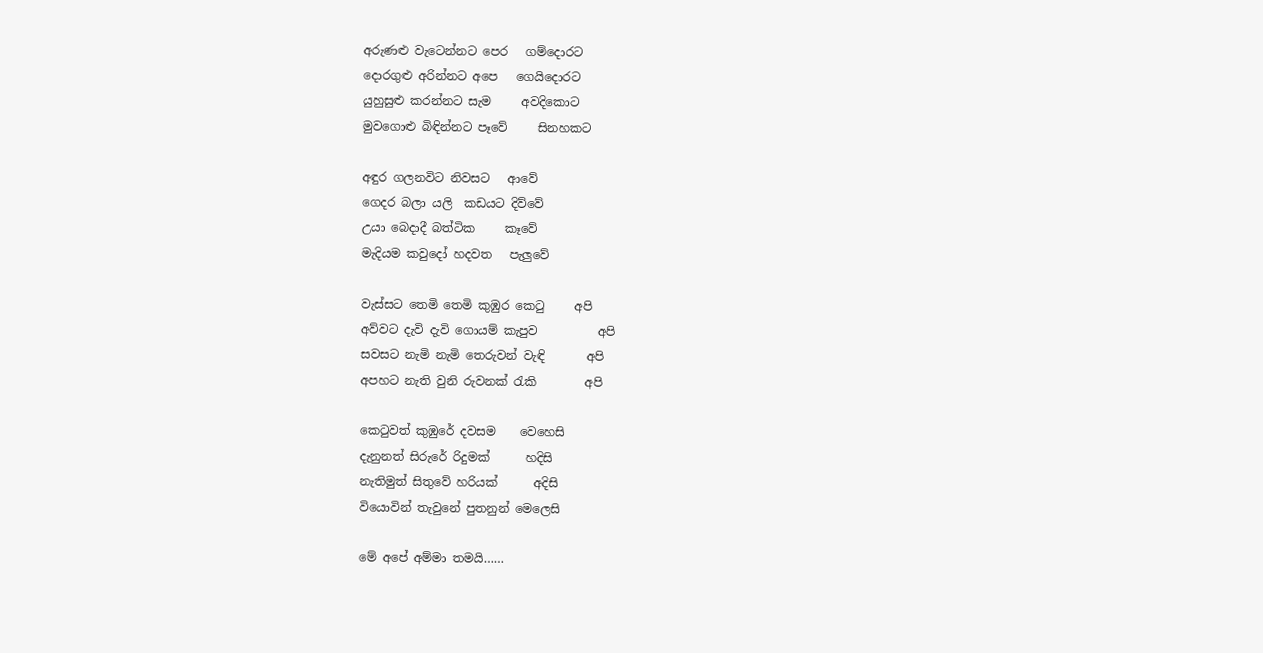අරුණළු වැටෙන්නට පෙර   ගම්දොරට
දොරගුළු අරින්නට අපෙ   ගෙයිදොරට
යුහුසුළු කරන්නට සැම     අවදිකොට
මුවගොළු බිඳින්නට පෑවේ     සිනහකට

අඳුර ගලනවිට නිවසට   ආවේ
ගෙදර බලා යලි  කඩයට දිව්වේ
උයා බෙදාදී බත්ටික     කෑවේ
මැදියම කවුදෝ හදවත   පැලුවේ

වැස්සට තෙමි තෙමි කුඹුර කෙටු     අපි
අව්වට දැවි දැවි ගොයම් කැපුව          අපි
සවසට නැමි නැමි තෙරුවන් වැඳි       අපි
අපහට නැති වුනි රුවනක් රැකි        අපි

කෙටුවත් කුඹුරේ දවසම    වෙහෙසි
දැනුනත් සිරුරේ රිදුමක්      හදිසි
නැතිමුත් සිතුවේ හරියක්      අදිසි
වියොවින් තැවුනේ පුතනුන් මෙලෙසි

මේ අපේ අම්මා තමයි……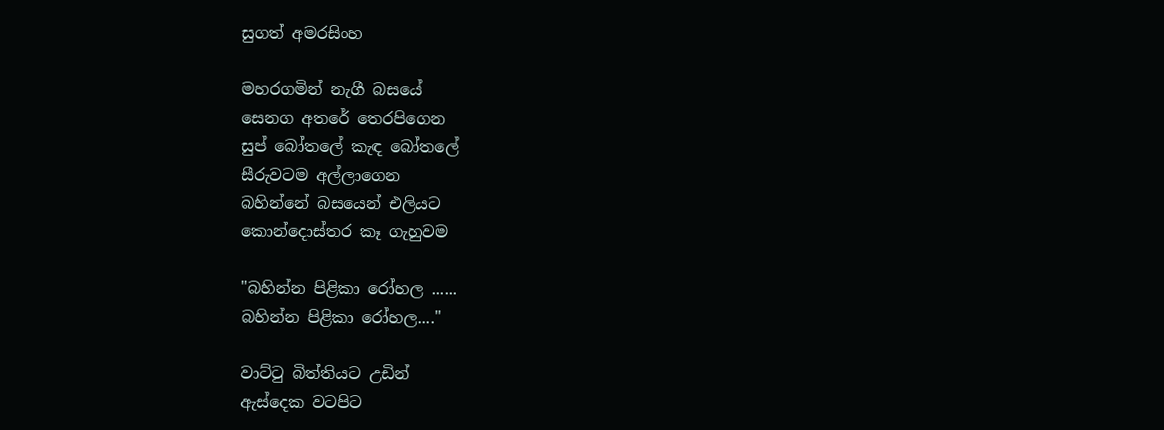සුගත් අමරසිංහ

මහරගමින් නැගී බසයේ
සෙනග අතරේ තෙරපිගෙන
සුප් බෝතලේ කැඳ බෝතලේ
සීරුවටම අල්ලාගෙන
බහින්නේ බසයෙන් එලියට
කොන්දොස්තර කෑ ගැහුවම

"බහින්න පිළිකා රෝහල ......
බහින්න පිළිකා රෝහල...."

වාට්ටු බිත්තියට උඩින්
ඇස්දෙක වටපිට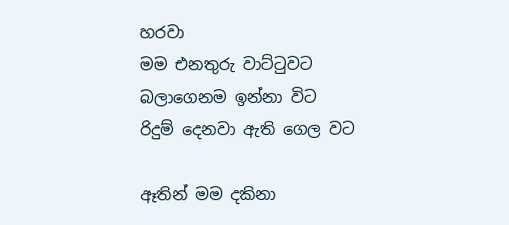හරවා
මම එනතුරු වාට්ටුවට
බලාගෙනම ඉන්නා විට
රිදුම් දෙනවා ඇති ගෙල වට

ඈතින් මම දකිනා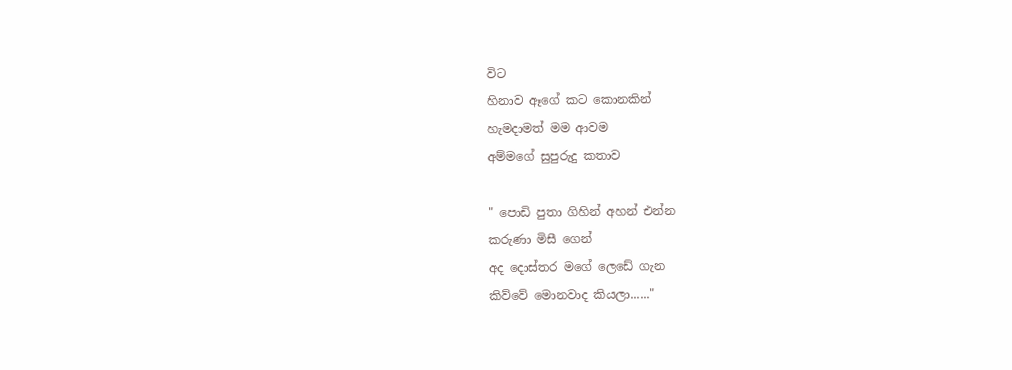විට
හිනාව ඈගේ කට කොනකින්
හැමදාමත් මම ආවම
අම්මගේ සුපුරුදු කතාව

" පොඩි පුතා ගිහින් අහන් එන්න
කරුණා මිසී ගෙන්
අද දොස්තර මගේ ලෙඩේ ගැන
කිව්වේ මොනවාද කියලා......"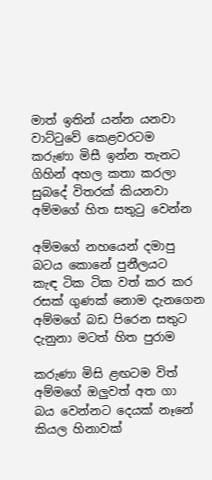මාත් ඉතින් යන්න යනවා
වාට්ටුවේ කෙළවරටම
කරුණා මිසී ඉන්න තැනට
ගිහින් අහල කතා කරලා
සුබදේ විතරක් කියනවා
අම්මගේ හිත සතුටු වෙන්න

අම්මගේ නහයෙන් දමාපු
බටය කොනේ පුනීලයට
කැඳ ටික ටික වත් කර කර
රසක් ගුණක් නොම දැනගෙන
අම්මගේ බඩ පිරෙන සතුට
දැනුනා මටත් හිත පුරාම

කරුණා මිසි ළඟටම විත්
අම්මගේ ඔලුවත් අත ගා
බය වෙන්නට දෙයක් නෑනේ
කියල හිනාවක්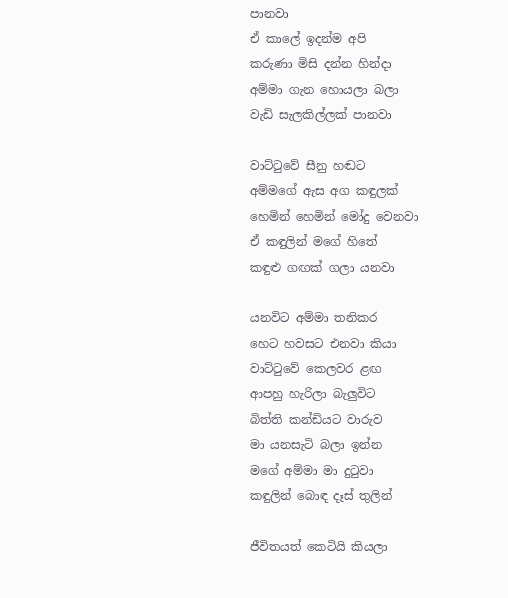පානවා
ඒ කාලේ ඉදන්ම අපි
කරුණා මිසි දන්න හින්දා
අම්මා ගැන හොයලා බලා
වැඩි සැලකිල්ලක් පානවා

වාට්ටුවේ සීනු හඬට
අම්මගේ ඇස අග කඳුලක්
හෙමින් හෙමින් මෝදු වෙනවා
ඒ කඳුලින් මගේ හිතේ
කඳුළු ගඟක් ගලා යනවා

යනවිට අම්මා තනිකර
හෙට හවසට එනවා කියා
වාට්ටුවේ කෙලවර ළඟ
ආපහු හැරිලා බැලුවිට
බිත්ති කන්ඩියට වාරුව
මා යනසැටි බලා ඉන්න
මගේ අම්මා මා දුටුවා
කඳුලින් බොඳ දෑස් තුලින්

ජීවිතයත් කෙටියි කියලා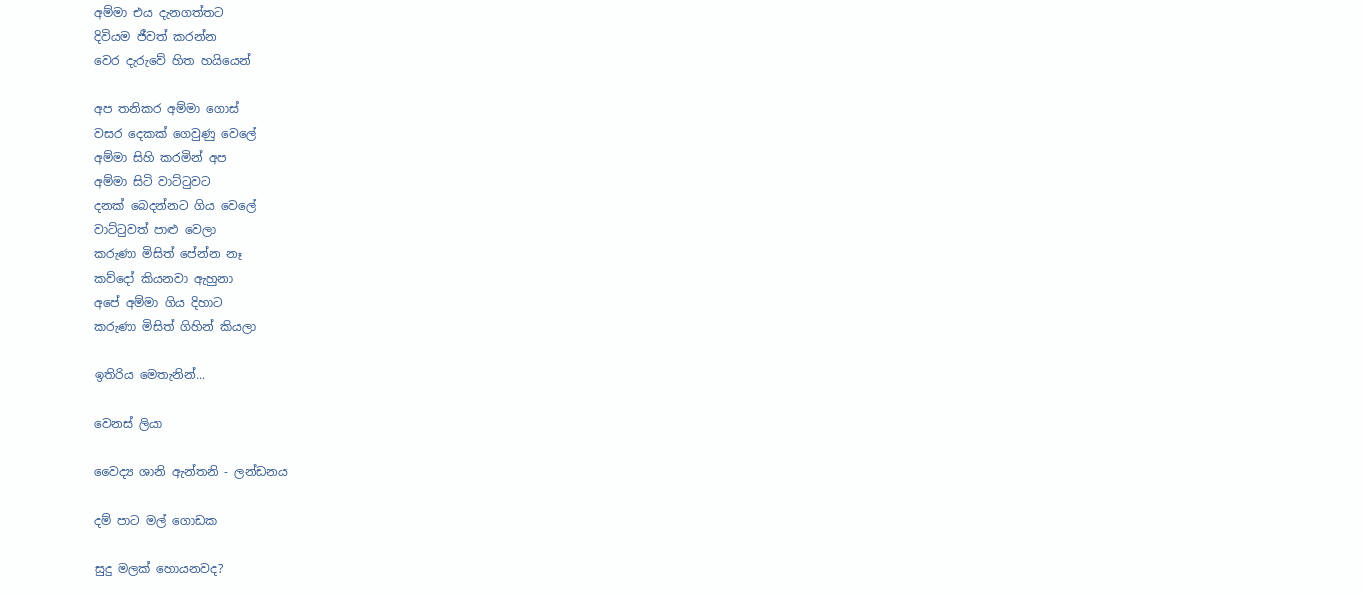අම්මා එය දැනගත්තට
දිවියම ජීවත් කරන්න
වෙර දැරුවේ හිත හයියෙන්

අප තනිකර අම්මා ගොස්
වසර දෙකක් ගෙවුණු වෙලේ
අම්මා සිහි කරමින් අප
අම්මා සිටි වාට්ටුවට
දනක් බෙදන්නට ගිය වෙලේ
වාට්ටුවත් පාළු වෙලා
කරුණා මිසිත් පේන්න නෑ
කව්දෝ කියනවා ඇහුනා
අපේ අම්මා ගිය දිහාට
කරුණා මිසිත් ගිහින් කියලා

ඉතිරිය මෙතැනින්...

වෙනස් ලියා

වෛද්‍ය ශානි ඇන්තනි - ලන්ඩනය

දම් පාට මල් ගොඩක

සුදු මලක් හොයනවද?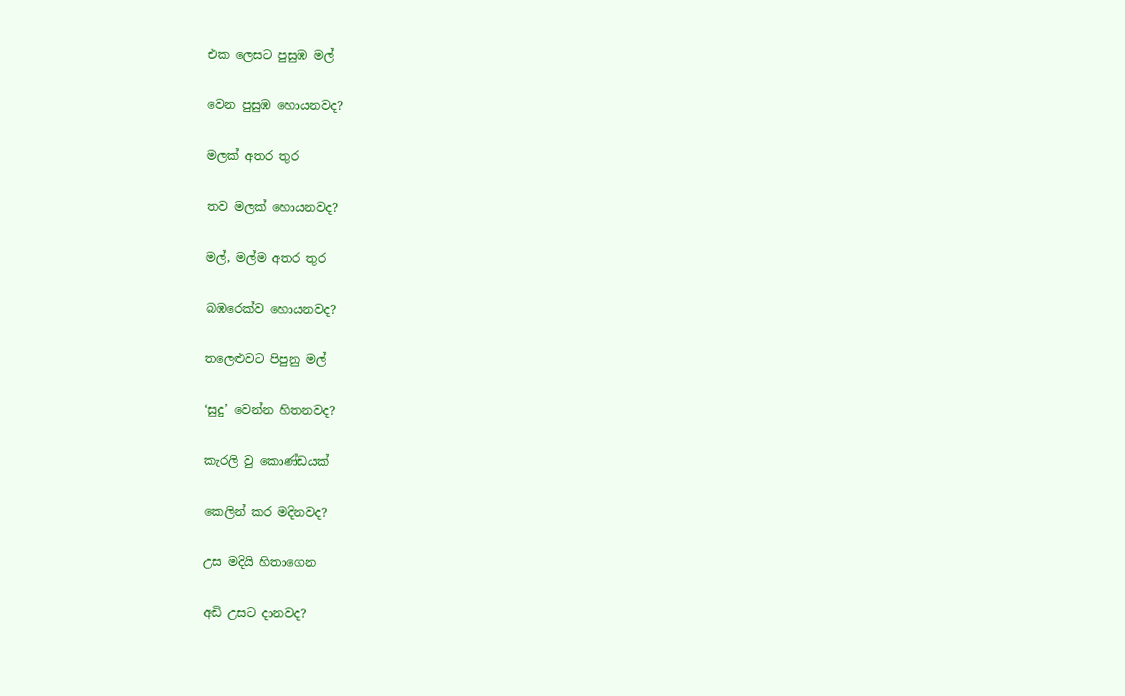එක ලෙසට පුසුඹ මල්

වෙන පුසුඹ හොයනවද?

මලක් අතර තුර

තව මලක් හොයනවද?

මල්, මල්ම අතර තුර

බඹරෙක්ව හොයනවද?

තලෙළුවට පිපුනු මල්

‘සුදු’ වෙන්න හිතනවද?

කැරලි වු කොණ්ඩයක්

කෙලින් කර මදිනවද?

උස මදියි හිතාගෙන

අඩි උසට දානවද?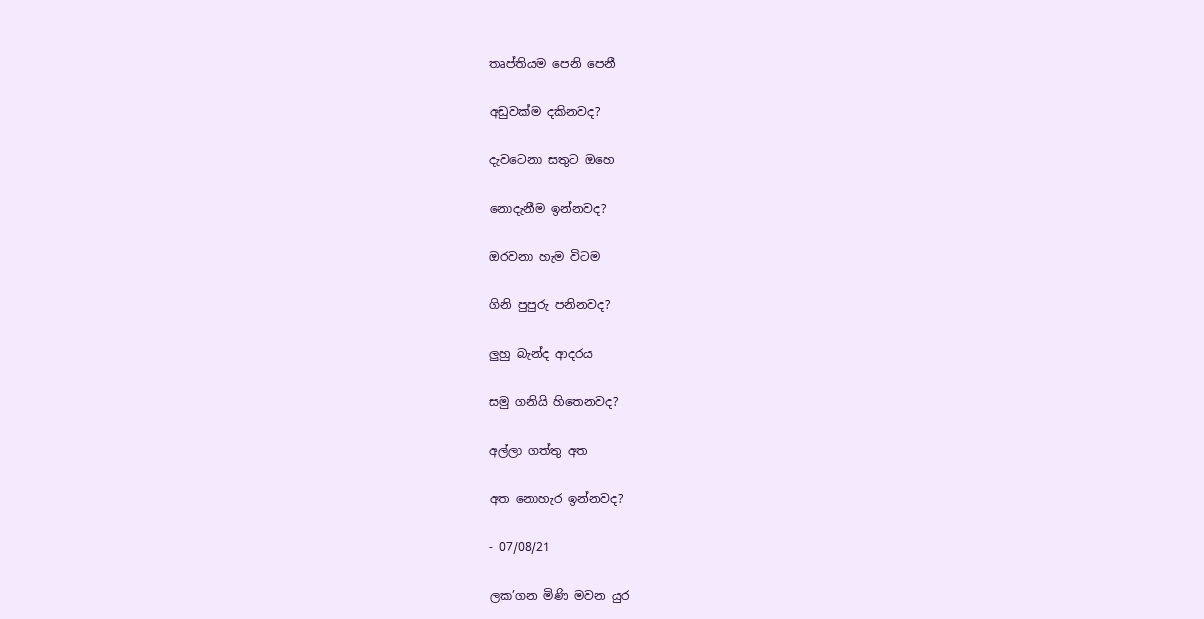තෘප්තියම පෙනි පෙනී

අඩුවක්ම දකිනවද?

දැවටෙනා සතුට ඔහෙ

නොදැනීම ඉන්නවද?

ඔරවනා හැම විටම

ගිනි පුපුරු පනිනවද?

ලුහු බැන්ද ආදරය

සමු ගනියි හිතෙනවද?

අල්ලා ගත්තු අත

අත නොහැර ඉන්නවද?

- 07/08/21

ලක’ගන මිණි මවන යුර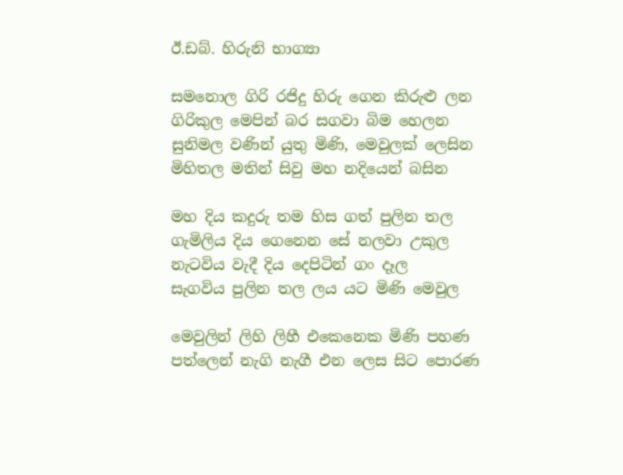ඊ.ඩබ්. හිරුනි භාග්‍යා

සමනොල ගිරි රජිදු හිරු ගෙන කිරුළු ලන
ගිරිකුල මෙපින් බර සගවා බිම හෙලන
සුනිමල වණින් යුතු මිණි, මෙවුලක් ලෙසින
මිහිතල මතින් සිවු මහ නදියෙන් බසින

මහ දිය කදුරු තම හිස ගත් පුලින තල
ගැමිලිය දිය ගෙනෙන සේ නලවා උකුල
නැටවිය වැදී දිය දෙපිටින් ගං දෑල
සැගවිය පුලින තල ලය යට මිණි මෙවුල

මෙවුලින් ලිහි ලිහී එකෙනෙක මිණි පහණ
පත්ලෙන් නැගි නැගී එන ලෙස සිට පොරණ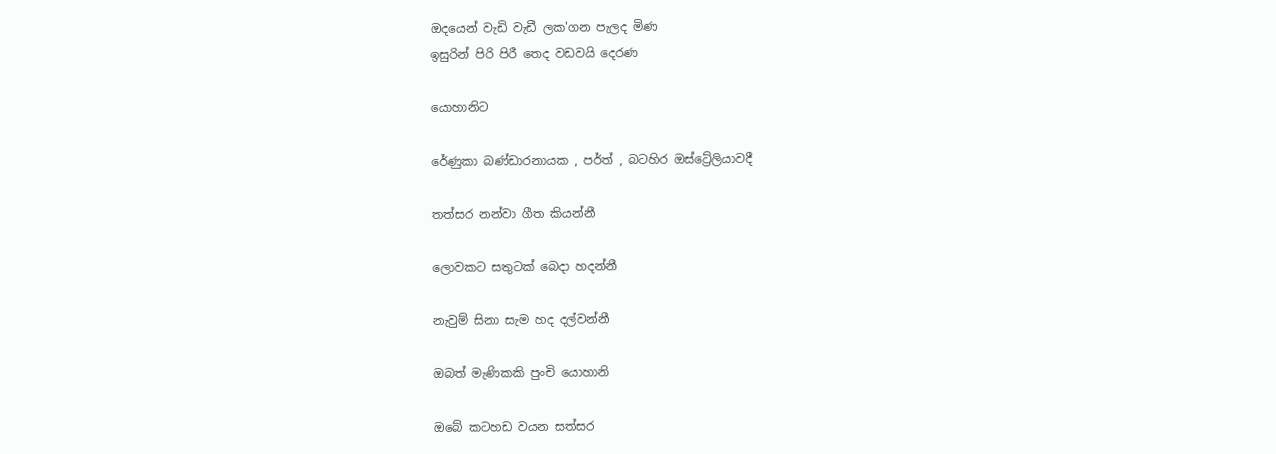ඔදයෙන් වැඩි වැඩී ලක'ගන පැලද මිණ
ඉසුරින් පිරි පිරී තෙද වඩවයි දෙරණ

යොහානිට

රේණුකා බණ්ඩාරනායක , පර්ත් , බටහිර ඔස්ට්‍රේලියාවදී

තත්සර නන්වා ගීත කියන්නී

ලොවකට සතුටක් බෙදා හදන්නී

නැවුම් සිනා සැම හද දල්වන්නී

ඔබත් මැණිකකි පුංචි යොහානි

ඔබේ කටහඩ වයන සත්සර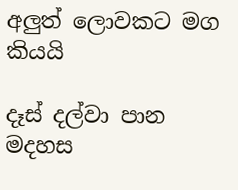අලුත් ලොවකට මග කියයි

දෑස් දල්වා පාන මදහස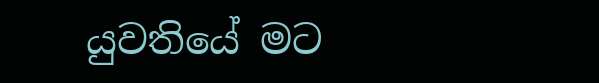යුවතියේ මට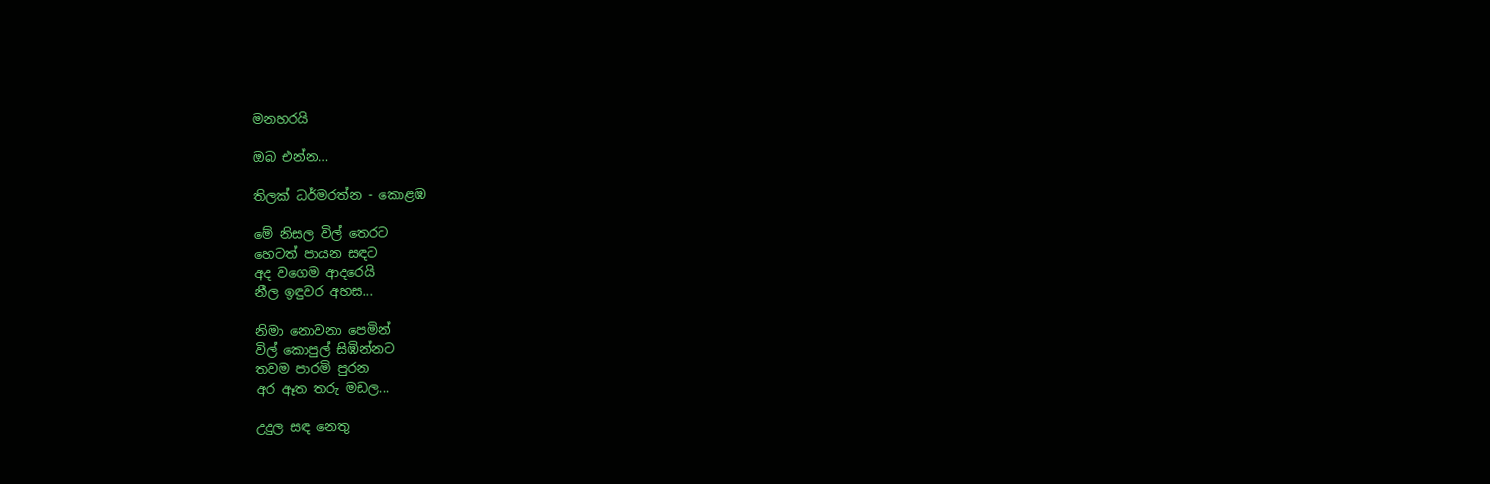මනහරයි

ඔබ එන්න…

තිලක් ධර්මරත්න - කොළඹ

මේ නිසල විල් තෙරට
හෙටත් පායන සඳට
අද වගෙම ආදරෙයි
නීල ඉඳුවර අහස...

නිමා නොවනා පෙමින්
විල් කොපුල් සිඹින්නට
තවම පාරමි පුරන
අර ඈත තරු මඩල...

උදුල සඳ නෙතු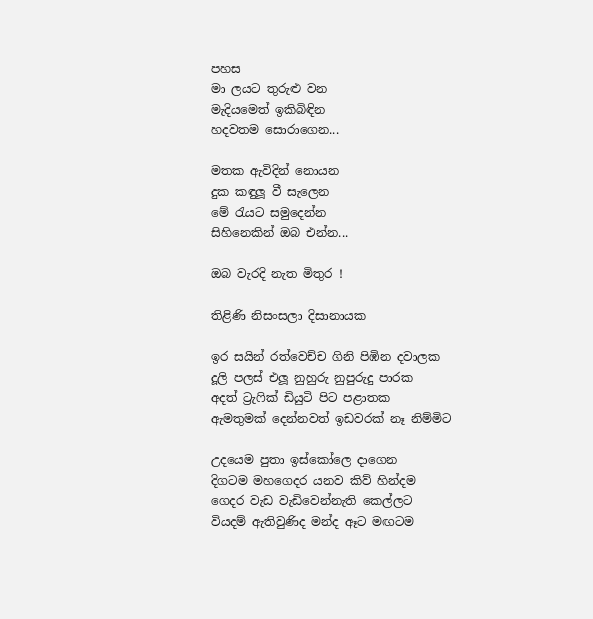පහස
මා ලයට තුරුළු වන
මැදියමෙත් ඉකිබිඳින
හදවතම සොරාගෙන...

මතක ඇවිදින් නොයන
දුක කඳුලූ වී සැලෙන
මේ රැයට සමුදෙන්න
සිහිනෙකින් ඔබ එන්න...

ඔබ වැරදි නැත මිතුර !

තිළිණි නිසංසලා දිසානායක

ඉර සයින් රත්වෙච්ච ගිනි පිඹින දවාලක
දූලි පලස් එලූ නුහුරු නුපුරුදු පාරක
අදත් ට්‍රැෆික් ඩියුටි පිට පළාතක
ඇමතුමක් දෙන්නවත් ඉඩවරක් නෑ නිම්මිට

උදයෙම පුතා ඉස්කෝලෙ දාගෙන
දිගටම මහගෙදර යනව කිව් හින්දම
ගෙදර වැඩ වැඩිවෙන්නැති කෙල්ලට
වියදම් ඇතිවුණිද මන්ද ඈට මඟටම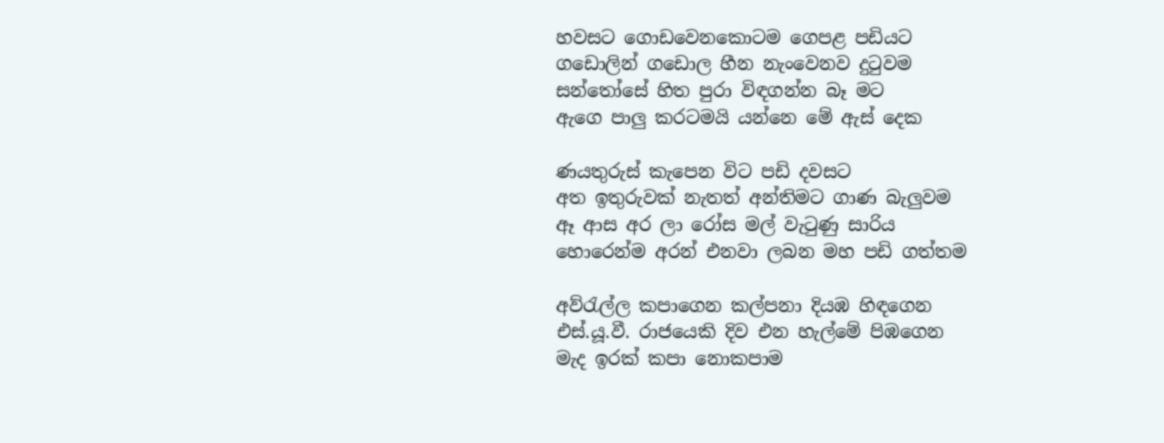හවසට ගොඩවෙනකොටම ගෙපළ පඩියට
ගඩොලින් ගඩොල හීන නැංවෙනව දුටුවම
සන්තෝසේ හිත පුරා විඳගන්න බෑ මට
ඇගෙ පාලු කරටමයි යන්නෙ මේ ඇස් දෙක

ණයතුරුස් කැපෙන විට පඩි දවසට
අත ඉතුරුවක් නැතත් අන්තිමට ගාණ බැලුවම
ඈ ආස අර ලා රෝස මල් වැටුණු සාරිය
හොරෙන්ම අරන් එනවා ලබන මහ පඩි ගත්තම

අව්රැල්ල කපාගෙන කල්පනා දියඹ හිඳගෙන
එස්.යූ.වී. රාජයෙකි දිව එන හැල්මේ පිඹගෙන
මැද ඉරක් කපා නොකපාම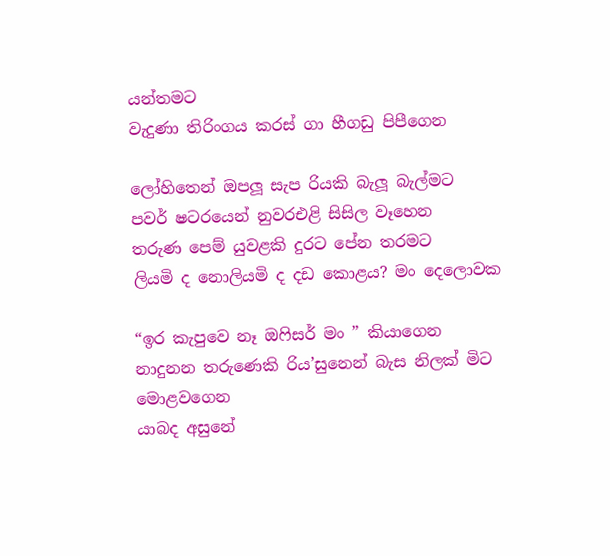යන්තමට
වැදුණා තිරිංගය කරස් ගා හීගඩු පිපීගෙන

ලෝහිතෙන් ඔපලූ සැප රියකි බැලූ බැල්මට
පවර් ෂටරයෙන් නුවරඑළි සිසිල වෑහෙන
තරුණ පෙම් යුවළකි දුරට පේන තරමට
ලියමි ද නොලියමි ද දඩ කොළය? මං දෙලොවක

“ඉර කැපුවෙ නෑ ඔෆිසර් මං ” කියාගෙන
නාදුනන තරුණෙකි රිය’සුනෙන් බැස නිලක් මිට මොළවගෙන
යාබද අසුනේ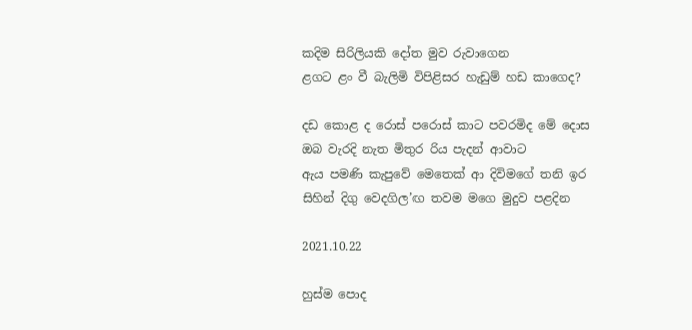කදිම සිරිලියකි දෝත මුව රුවාගෙන
ළගට ළං වී බැලිමි විපිළිසර හැඩුම් හඩ කාගෙද?

දඩ කොළ ද රොස් පරොස් කාට පවරමිද මේ දොස
ඔබ වැරදි නැත මිතුර රිය පැදන් ආවාට
ඇය පමණි කැපුවේ මෙතෙක් ආ දිවිම‍‍‍‍ගේ තනි ඉර
සිහින් දිගු වෙදගිල’ඟ තවම මගෙ මුදුව පළදින

2021.10.22

හුස්ම පොද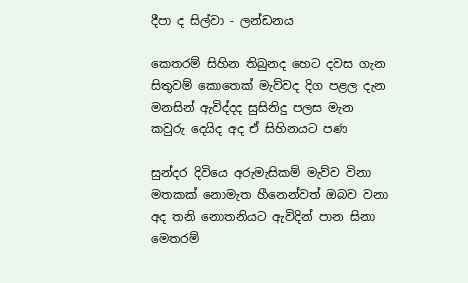දීපා ද සිල්වා - ලන්ඩනය

කෙතරම් සිහින තිබුනද හෙට දවස ගැන
සිතුවම් කොතෙක් මැව්වද දිග පළල දැන
මනසින් ඇවිද්දද සුසිනිදු පලස මැන
කවුරු දෙයිද අද ඒ සිහිනයට පණ

සුන්දර දිවියෙ අරුමැසිකම් මැව්ව විනා
මතකක් නොමැත හීනෙන්වත් ඔබව වනා
අද තනි නොතනියට ඇවිදින් පාන සිනා
මෙතරම්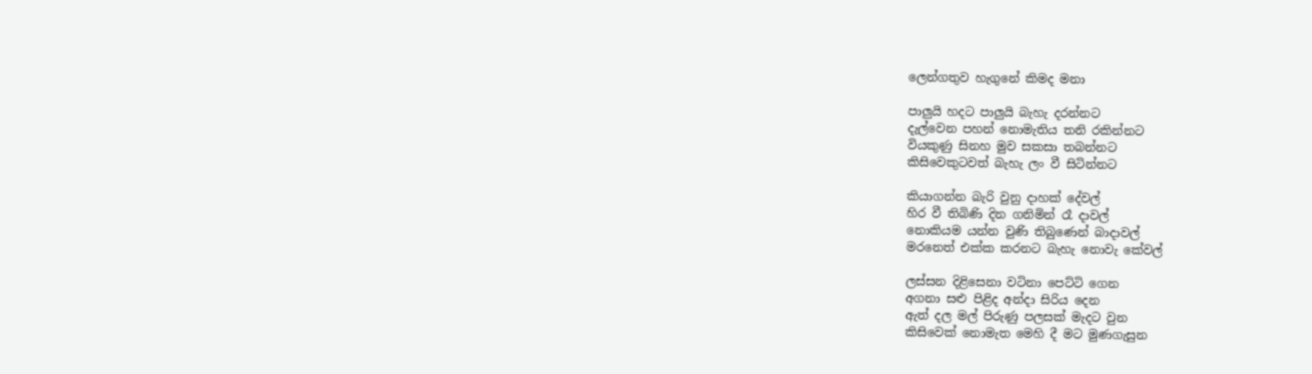ලෙන්ගතුව හැගුනේ කිමද මනා

පාලුයි හදට පාලුයි බැහැ දරන්නට
දැල්වෙන පහන් නොමැතිය තනි රකින්නට
වියකුණු සිනහ මුව සකසා තබන්නට
කිසිවෙකුටවත් බැහැ ලං වී සිටින්නට

කියාගන්න බැරි වුනු දාහක් දේවල්
හිර වී තිබිණි දින ගනිමින් රෑ දාවල්
නොකියම යන්න වුණි තිබුණෙන් බාදාවල්
මරනෙත් එක්ක කරනට බැහැ නොවැ කේවල්

ලස්සන දිළිසෙනා වටිනා පෙට්ටි ගෙන
අගනා සළු පිළිද අන්දා සිරිය දෙන
ඇත් දල මල් පිරුණු පලසක් මැදට වුන
කිසිවෙක් නොමැත මෙහි දී මට මුණගැසුන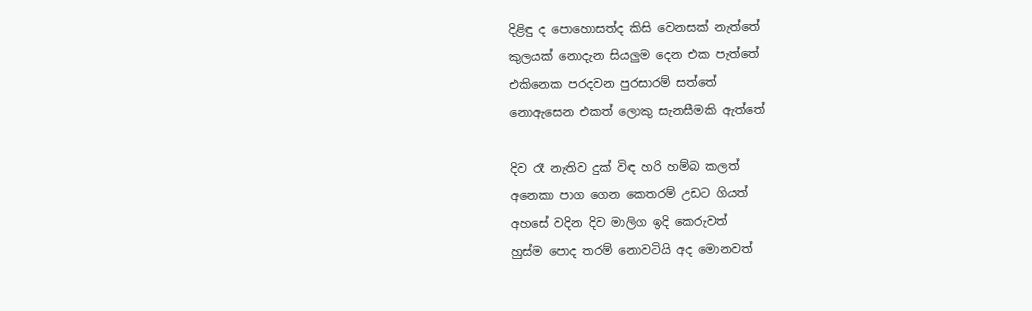දිළිඳු ද පොහොසත්ද කිසි වෙනසක් නැත්තේ
කුලයක් නොදැන සියලුම දෙන එක පැත්තේ
එකිනෙක පරදවන පුරසාරම් සත්තේ
නොඇසෙන එකත් ලොකු සැනසීමකි ඇත්තේ

දිව රෑ නැතිව දුක් විඳ හරි හම්බ කලත්
අනෙකා පාග ගෙන කෙතරම් උඩට ගියත්
අහසේ වදින දිව මාලිග ඉදි කෙරුවත්
හුස්ම පොද තරම් නොවටියි අද මොනවත්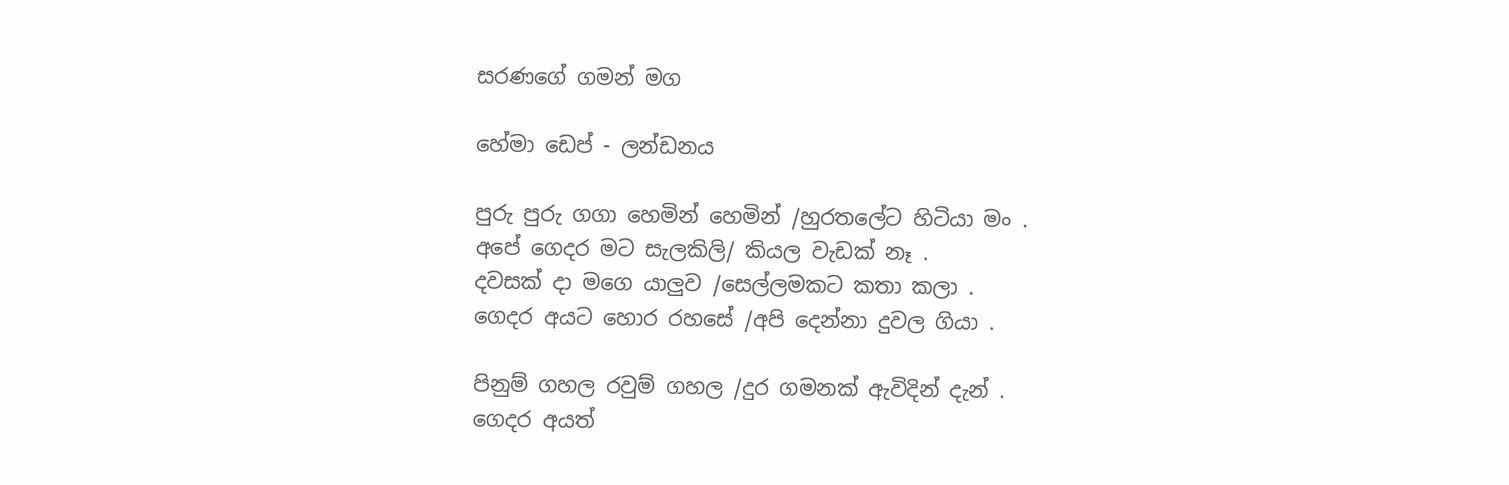සරණගේ ගමන් මග

හේමා ඩෙප් - ලන්ඩනය

පුරු පුරු ගගා හෙමින් හෙමින් /හුරතලේට හිටියා මං .
අපේ ගෙදර මට සැලකිලි/ කියල වැඩක් නෑ .
දවසක් දා මගෙ යාලුව /සෙල්ලමකට කතා කලා .
ගෙදර අයට හොර රහසේ /අපි දෙන්නා දුවල ගියා .

පිනුම් ගහල රවුම් ගහල /දුර ගමනක් ඇවිදින් දැන් .
ගෙදර අයත්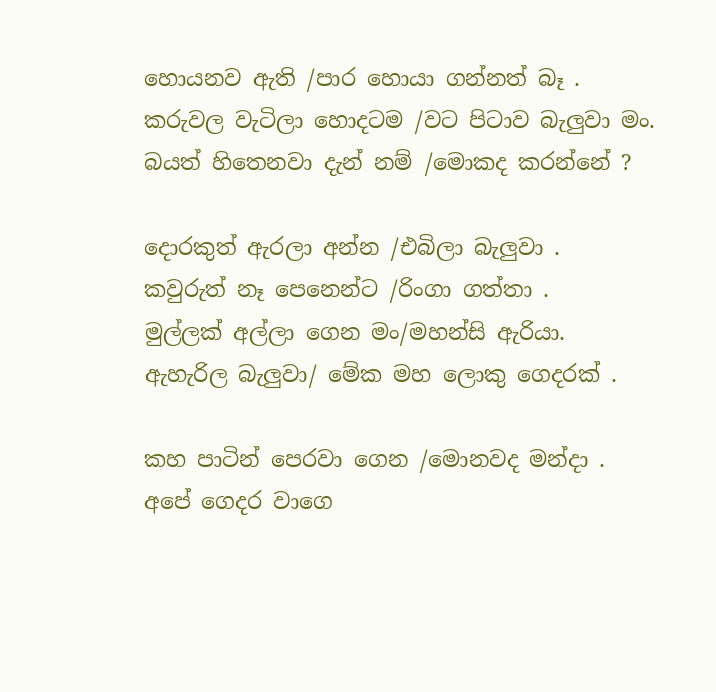හොයනව ඇති /පාර හොයා ගන්නත් බෑ .
කරුවල වැටිලා හොදටම /වට පිටාව බැලුවා මං.
බයත් හිතෙනවා දැන් නම් /මොකද කරන්නේ ?

දොරකුත් ඇරලා අන්න /එබිලා බැලුවා .
කවුරුත් නෑ පෙනෙන්ට /රිංගා ගත්තා .
මුල්ලක් අල්ලා ගෙන මං/මහන්සි ඇරියා.
ඇහැරිල බැලුවා/ මේක මහ ලොකු ගෙදරක් .

කහ පාටින් පෙරවා ගෙන /මොනවද මන්දා .
අපේ ගෙදර වාගෙ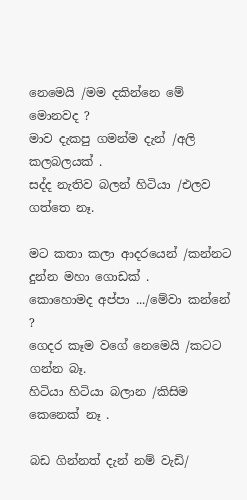නෙමෙයි /මම දකින්නෙ මේ මොනවද ?
මාව දැකපු ගමන්ම දැන් /අලි කලබලයක් .
සද්ද නැතිව බලන් හිටියා /එලව ගත්තෙ නෑ.

මට කතා කලා ආදරයෙන් /කන්නට දුන්න මහා ගොඩක් .
කොහොමද අප්පා .../මේවා කන්නේ ?
ගෙදර කෑම වගේ නෙමෙයි /කටට ගන්න බෑ.
හිටියා හිටියා බලාන /කිසිම කෙනෙක් නෑ .

බඩ ගින්නත් දැන් නම් වැඩි/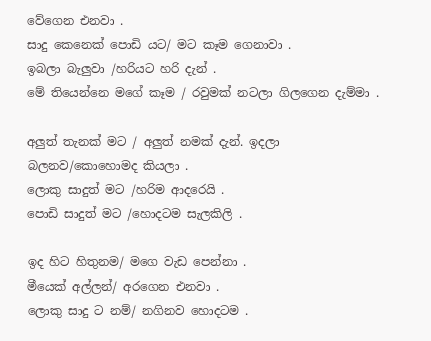වේගෙන එනවා .
සාදු කෙනෙක් පොඩි යට/ මට කෑම ගෙනාවා .
ඉබලා බැලුවා /හරියට හරි දැන් .
මේ තියෙන්නෙ මගේ කෑම / රවුමක් නටලා ගිලගෙන දැම්මා .

අලුත් තැනක් මට / අලුත් නමක් දැන්. ඉදලා බලනව/කොහොමද කියලා .
ලොකු සාදුත් මට /හරිම ආදරෙයි .
පොඩි සාදුත් මට /හොදටම සැලකිලි .

ඉද හිට හිතුනම/ මගෙ වැඩ පෙන්නා .
මීයෙක් අල්ලන්/ අරගෙන එනවා .
ලොකු සාදු ට නම්/ නගිනව හොදටම .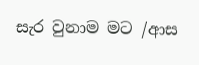සැර වුනාම මට /ආස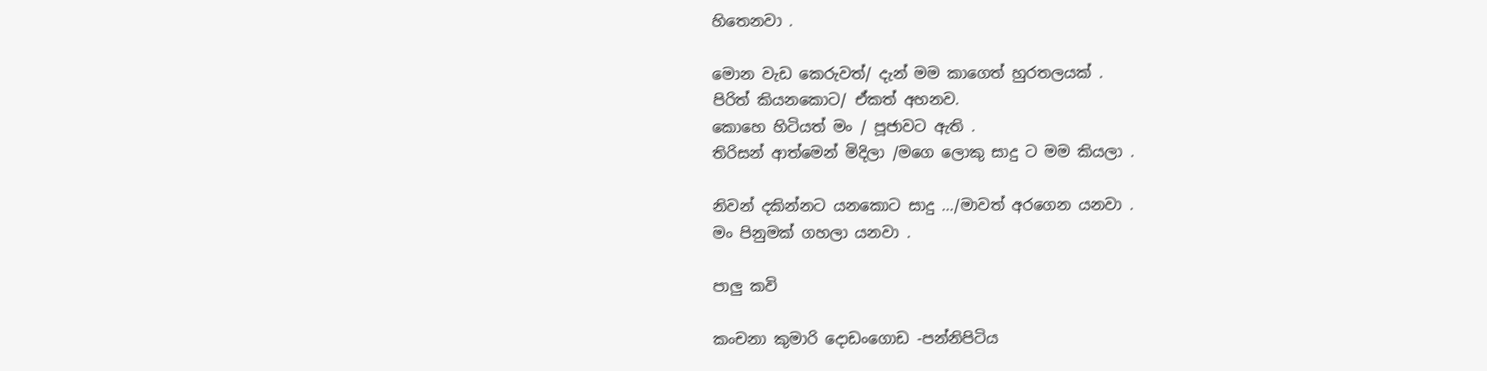හිතෙනවා .

මොන වැඩ කෙරුවත්/ දැන් මම කාගෙත් හුරතලයක් .
පිරිත් කියනකොට/ ඒකත් අහනව.
කොහෙ හිටියත් මං / පූජාවට ඇති .
තිරිසන් ආත්මෙන් මිදිලා /මගෙ ලොකු සාදු ට මම කියලා .

නිවන් දකින්නට යනකොට සාදු .../මාවත් අරගෙන යනවා .
මං පිනුමක් ගහලා යනවා .

පාලු කවි

කංචනා කුමාරි දොඩංගොඩ -පන්නිපිටිය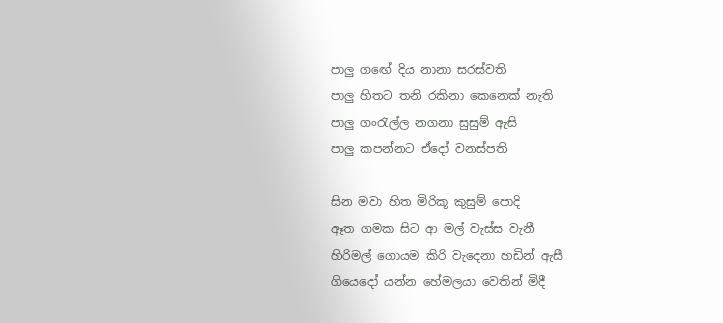පාලු ගඟේ දිය නානා සරස්වති
පාලු හිතට තනි රකිනා කෙනෙක් නැති
පාලු ගංරැල්ල නගනා සුසුම් ඇසි
පාලු කපන්නට ඒදෝ වනස්පති

සින මවා හිත මිරිකූ කුසුම් පොදි
ඈත ගමක සිට ආ මල් වැස්ස වැනී
හිරිමල් ගොයම කිරි වැදෙනා හඩින් ඇසී
ගියෙදෝ යන්න හේමලයා වෙතින් මිදී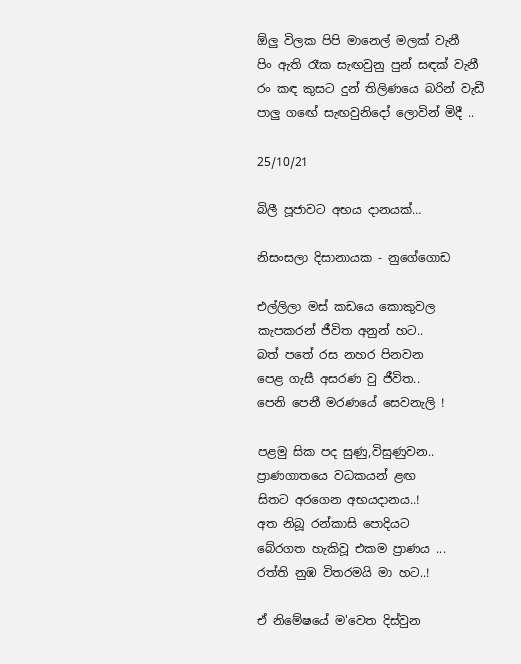ඕලු විලක පිපි මානෙල් මලක් වැනී
පිං ඇති රෑක සැඟවුනු පුන් සඳක් වැනී
රං කඳ කුසට දුන් තිලිණයෙ බරින් වැඩී
පාලු ගඟේ සැඟවුනිදෝ ලොවින් මිදී ..

25/10/21

බිලී පූජාවට අභය දානයක්…

නිසංසලා දිසානායක - නුගේගොඩ

එල්ලිලා මස් කඩයෙ කොකුවල
කැපකරන් ජීවිත අනුන් හට..
බත් පතේ රස නහර පිනවන
පෙළ ගැසී අසරණ වු ජීවිත..
පෙනි පෙනී මරණයේ සෙවනැලි !

පළමු සික පද සුණු,විසුණුවන..
ප්‍රාණගාතයෙ වධකයන් ළඟ
සිතට අරගෙන අභයදානය..!
අත නිබූ රන්කාසි පොදියට
බේරගත හැකිවූ එකම ප්‍රාණය ...
රත්ති නුඹ විතරමයි මා හට..!

ඒ නිමේෂයේ ම'වෙත දිස්වුන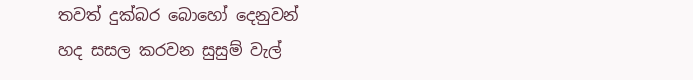තවත් දුක්බර බොහෝ දෙනුවන්
හද සසල කරවන සුසුම් වැල්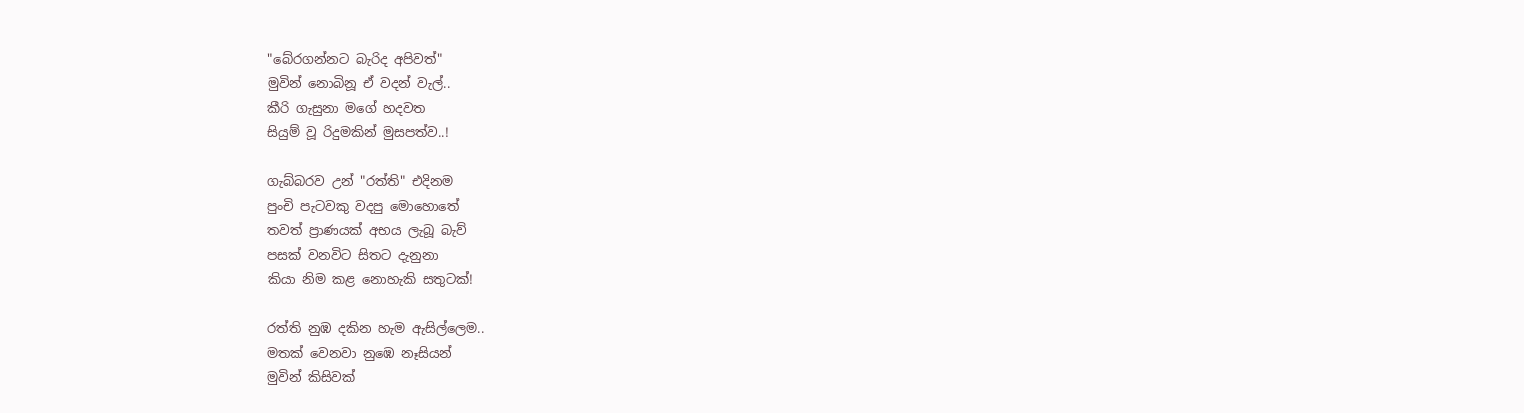"බේරගන්නට බැරිද අපිවත්"
මුවින් නොබිනූ ඒ වදන් වැල්..
කීරි ගැසුනා මගේ හදවත
සියුම් වූ රිදුමකින් මුසපත්ව..!

ගැබ්බරව උන් "රත්ති" එදිනම
පුංචි පැටවකු වදපු මොහොතේ
තවත් ප්‍රාණයක් අභය ලැබූ බැව්
පසක් වනවිට සිතට දැනුනා
කියා නිම කළ නොහැකි සතුටක්!

රත්ති නුඹ දකින හැම ඇසිල්ලෙම..
මතක් වෙනවා නුඹෙ නෑසියන්
මුවින් කිසිවක්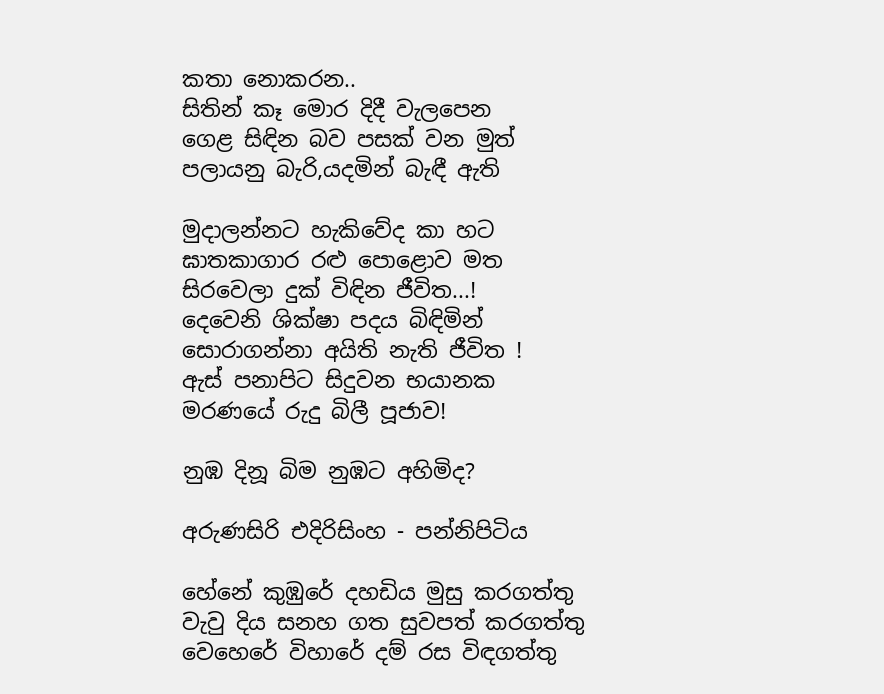කතා නොකරන..
සිතින් කෑ මොර දිදී වැලපෙන
ගෙළ සිඳින බව පසක් වන මුත්
පලායනු බැරි,යදමින් බැඳී ඇති

මුදාලන්නට හැකිවේද කා හට
ඝාතකාගාර රළු පොළොව මත
සිරවෙලා දුක් විඳින ජීවිත...!
දෙවෙනි ශික්ෂා පදය බිඳිමින්
සොරාගන්නා අයිති නැති ජීවිත !
ඇස් පනාපිට සිදුවන භයානක
මරණයේ රුදු බිලී පූජාව!

නුඹ දිනූ බිම නුඹට අහිමිද?

අරුණසිරි එදිරිසිංහ - පන්නිපිටිය

හේනේ කුඹුරේ දහඩිය මුසු කරගත්තු
වැවු දිය සනහ ගත සුවපත් කරගත්තු
වෙහෙරේ විහාරේ දම් රස විඳගත්තු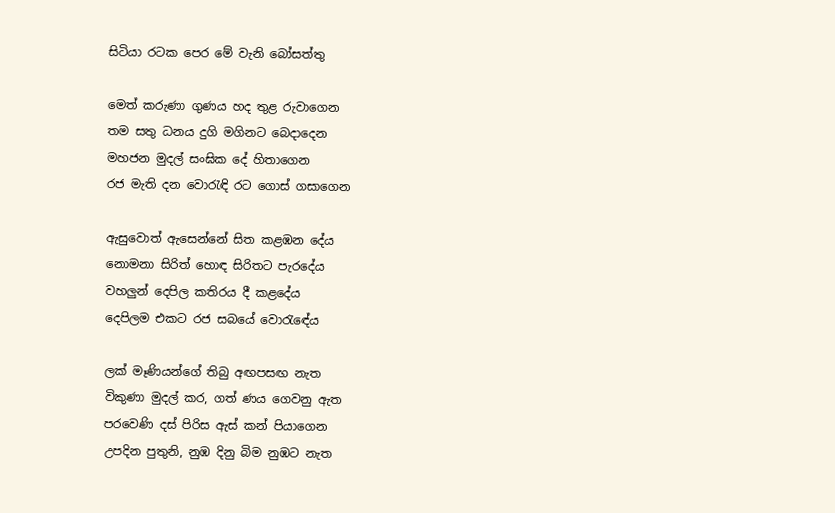සිටියා රටක පෙර මේ වැනි බෝසත්තු

මෙත් කරුණා ගුණය හද තුළ රුවාගෙන
තම සතු ධනය දුගි මගිනට බෙදාදෙන
මහජන මුදල් සංඝික දේ හිතාගෙන
රජ මැති දන වොරැඳි රට ගොස් ගසාගෙන

ඇසුවොත් ඇසෙන්නේ සිත කළඹන දේය
නොමනා සිරිත් හොඳ සිරිතට පැරදේය
වහලුන් දෙපිල කතිරය දී කළදේය
දෙපිලම එකට රජ සබයේ වොරැඳේය

ලක් මෑණියන්ගේ තිබු අඟපසඟ නැත
විකුණා මුදල් කර, ගත් ණය ගෙවනු ඇත
පරවෙණි දස් පිරිස ඇස් කන් පියාගෙන
උපදින පුතුනි, නුඹ දිනු බිම නුඹට නැත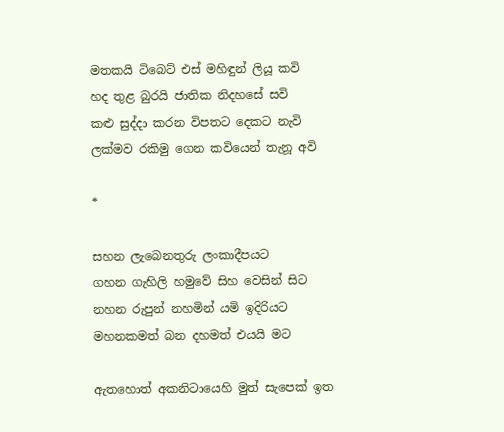මතකයි ටිබෙට් එස් මහිඳුන් ලියූ කවි
හද තුළ බුරයි ජාතික නිදහසේ සවි
කළු සුද්දා කරන විපතට දෙකට නැවි
ලක්මව රකිමු ගෙන කවියෙන් තැනූ අවි

*

සහන ලැබෙනතුරු ලංකාදීපයට
ගහන ගැහිලි හමුවේ සිහ වෙසින් සිට
නහන රුපුන් නහමින් යමි ඉදිරියට
මහනකමත් බන දහමත් එයයි මට

ඇතහොත් අකනිටායෙහි මුත් සැපෙක් ඉත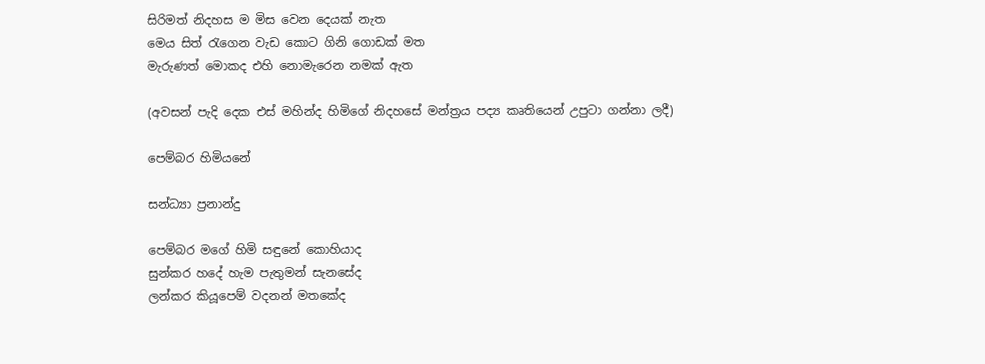සිරිමත් නිදහස ම මිස වෙන දෙයක් නැත
මෙය සිත් රැගෙන වැඩ කොට ගිනි ගොඩක් මත
මැරුණත් මොකද එහි නොමැරෙන නමක් ඇත

(අවසන් පැදි දෙක එස් මහින්ද හිමිගේ නිදහසේ මන්ත්‍රය පද්‍ය කෘතියෙන් උපුටා ගන්නා ලදී)

පෙම්බර හිමියනේ

සන්ධ්‍යා ප්‍රනාන්දු

පෙම්බර මගේ හිමි සඳුනේ කොහියාද
සුන්කර හදේ හැම පැතුමන් සැනසේද
ලන්කර කියූපෙම් වදනන් මතකේද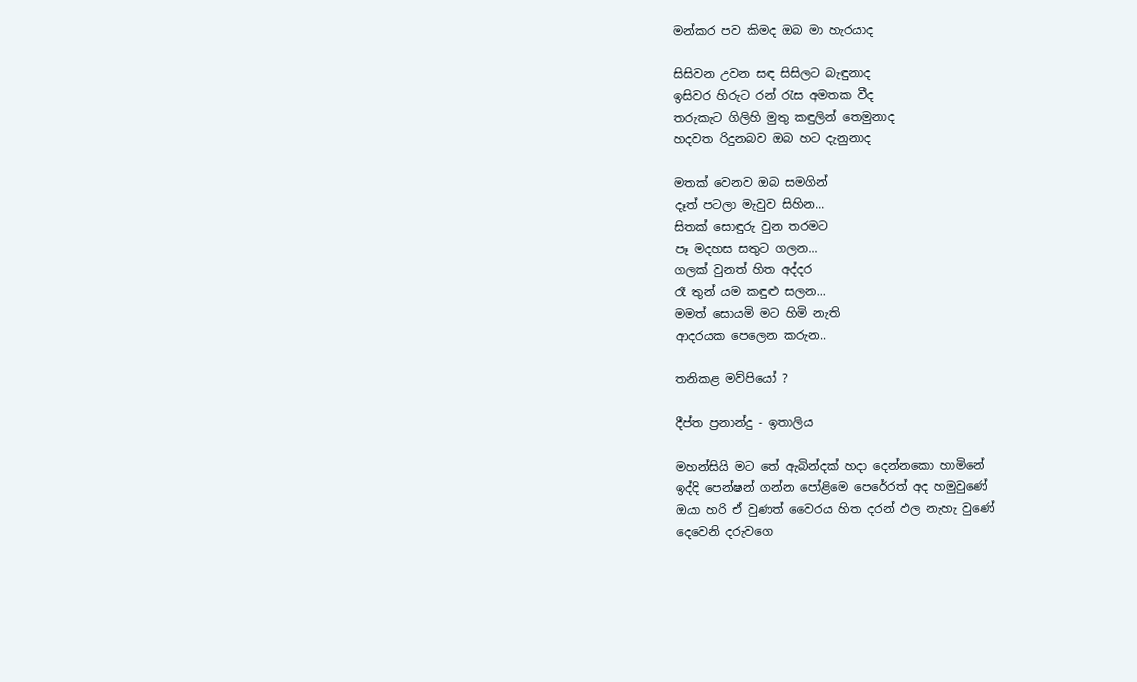මන්කර පව කිමද ඔබ මා හැරයාද

සිසිවන උවන සඳ සිසිලට බැඳුනාද
ඉසිවර හිරුට රන් රැස අමතක වීද
තරුකැට ගිලිහි මුතු කඳුලින් තෙමුනාද
හදවත රිදුනබව ඔබ හට දැනුනාද

මතක් වෙනව ඔබ සමගින්
දෑත් පටලා මැවුව සිහින...
සිතක් සොඳුරු වුන තරමට
පෑ මදහස සතුට ගලන...
ගලක් වුනත් හිත අද්දර
රෑ තුන් යම කඳුළු සලන...
මමත් සොයමි මට හිමි නැති
ආදරයක පෙලෙන කරුන..

තනිකළ මව්පියෝ ?

දීප්ත ප්‍රනාන්දු - ඉතාලිය

මහන්සියි මට තේ ඇබින්දක් හදා දෙන්නකො හාමිනේ
ඉද්දි පෙන්ෂන් ගන්න පෝළිමෙ පෙරේරත් අද හමුවුණේ
ඔයා හරි ඒ වුණත් වෛරය හිත දරන් ඵල නැහැ වුණේ
දෙවෙනි දරුවගෙ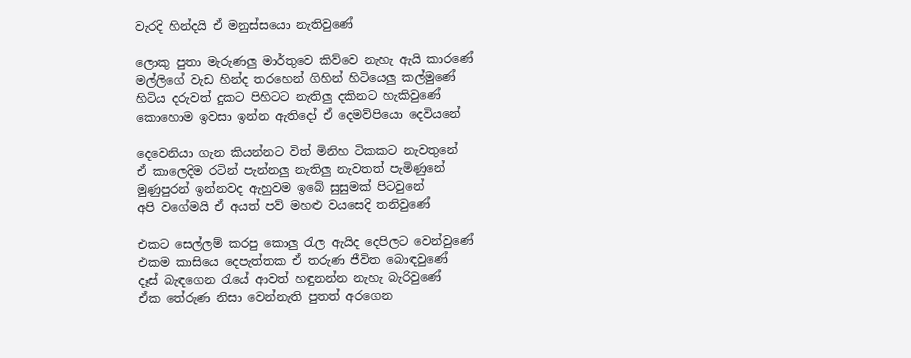වැරදි හින්දයි ඒ මනුස්සයො නැතිවුණේ

ලොකු පුතා මැරුණලු මාර්තුවෙ කිව්වෙ නැහැ ඇයි කාරණේ
මල්ලිගේ වැඩ හින්ද තරහෙන් ගිහින් හිටියෙලු කල්මුණේ
හිටිය දරුවත් දුකට පිහිටට නැතිලු දකිනට හැකිවුණේ
කොහොම ඉවසා ඉන්න ඇතිදෝ ඒ දෙමව්පියො දෙවියනේ

දෙවෙනියා ගැන කියන්නට විත් මිනිහ ටිකකට නැවතුනේ
ඒ කාලෙදිම රටින් පැන්නලු නැතිලු නැවතත් පැමිණුනේ
මුණුපුරන් ඉන්නවද ඇහුවම ඉබේ සුසුමක් පිටවුනේ
අපි වගේමයි ඒ අයත් පව් මහළු වයසෙදි තනිවුණේ

එකට සෙල්ලම් කරපු කොලු රැල ඇයිද දෙපිලට වෙන්වුණේ
එකම කාසියෙ දෙපැත්තක ඒ තරුණ ජීවිත බොඳවුණේ
දෑස් බැඳගෙන රැයේ ආවත් හඳුනන්න නැහැ බැරිවුණේ
ඒක තේරුණ නිසා වෙන්නැති පුතත් අරගෙන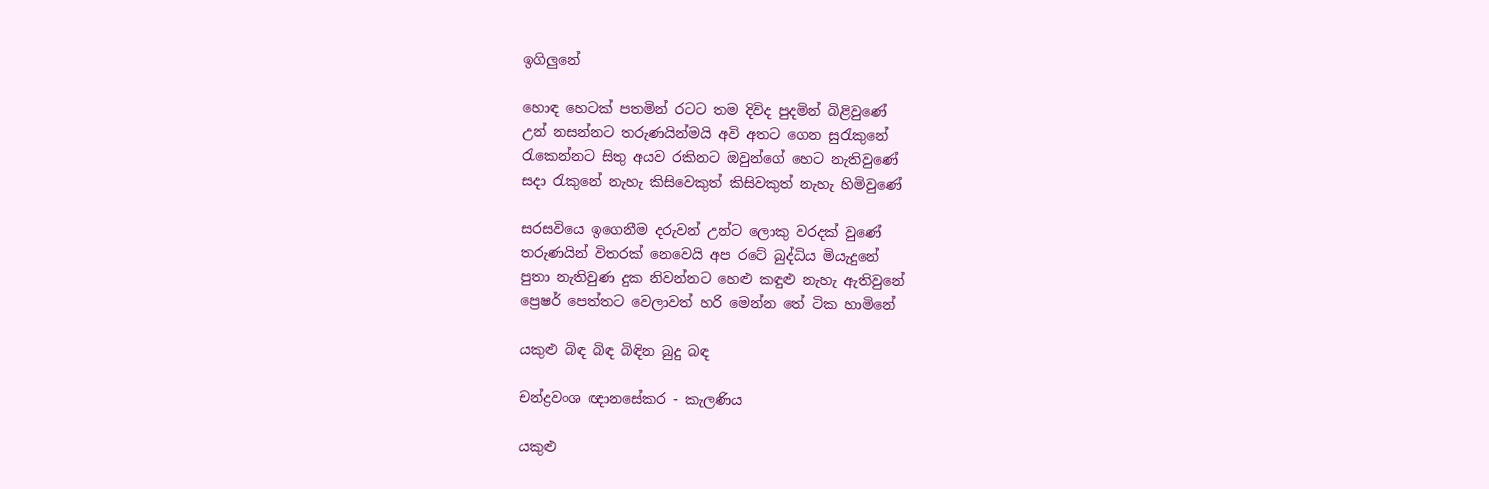ඉගිලුනේ

හොඳ හෙටක් පතමින් රටට තම දිවිද පුදමින් බිළිවුණේ
උන් නසන්නට තරුණයින්මයි අවි අතට ගෙන සුරැකුනේ
රැකෙන්නට සිතු අයව රකිනට ඔවුන්ගේ හෙට නැතිවුණේ
සදා රැකුනේ නැහැ කිසිවෙකුත් කිසිවකුත් නැහැ හිමිවුණේ

සරසවියෙ ඉගෙනීම දරුවන් උන්ට ලොකු වරදක් වුණේ
තරුණයින් විතරක් නෙවෙයි අප රටේ බුද්ධිය මියැදුනේ
පුතා නැතිවුණ දුක නිවන්නට හෙළු කඳුළු නැහැ ඇතිවුනේ
ප්‍රෙෂර් පෙත්තට වෙලාවත් හරි මෙන්න තේ ටික හාමිනේ

යකුළු බිඳ බිඳ බිඳින බුදු බඳ

චන්ද්‍රවංශ ඥානසේකර - කැලණිය

යකුළු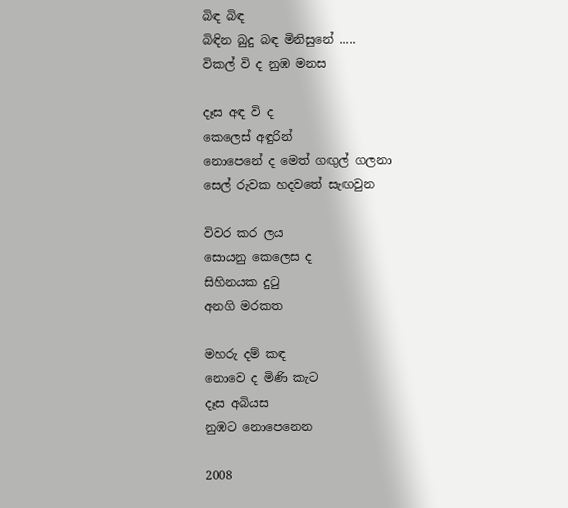බිඳ බිඳ
බිඳින බුදු බඳ මිනිසුනේ .....
විකල් වි ද නුඹ මනස

දෑස අඳ වි ද
කෙලෙස් අඳුරින්
නොපෙනේ ද මෙත් ගඟුල් ගලනා
සෙල් රුවක හදවතේ සැඟවුන

විවර කර ලය
සොයනු කෙලෙස ද
සිහිනයක දුටු
අනගි මරකත

මහරු දම් කඳ
නොවෙ ද මිණි කැට
දෑස අබියස
නුඹට නොපෙනෙන

2008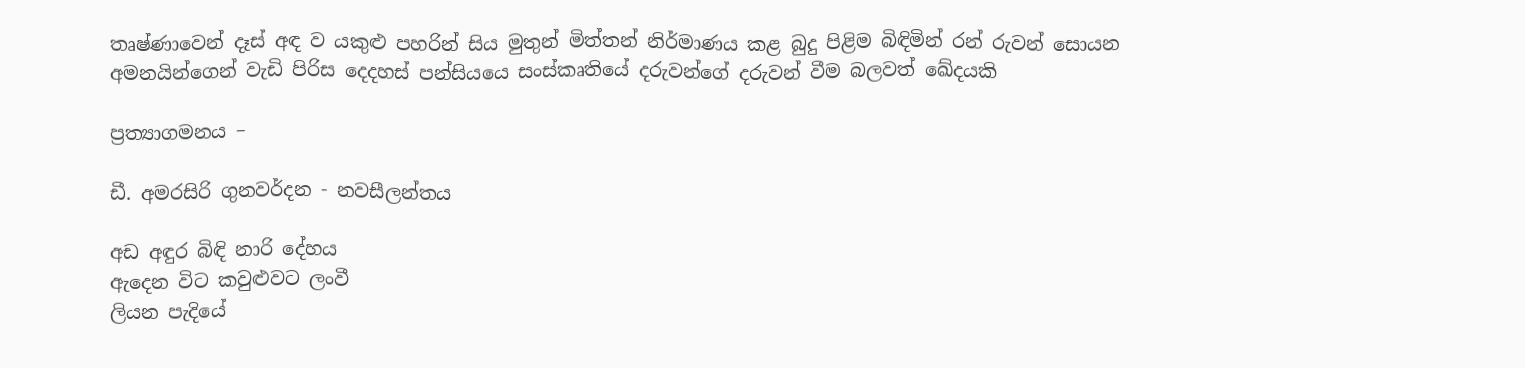තෘෂ්ණාවෙන් දෑස් අඳ ව යකුළු පහරින් සිය මුතුන් මිත්තන් නිර්මාණය කළ බුදු පිළිම බිඳිමින් රන් රුවන් සොයන අමනයින්ගෙන් වැඩි පිරිස දෙදහස් පන්සියයෙ සංස්කෘතියේ දරුවන්ගේ දරුවන් වීම බලවත් ඛේදයකි

ප්‍රත්‍යාගමනය –

ඩී. අමරසිරි ගුනවර්දන - නවසීලන්තය

අඩ අඳුර බිඳි නාරි දේහය
ඇදෙන විට කවුළුවට ලංවී
ලියන පැදියේ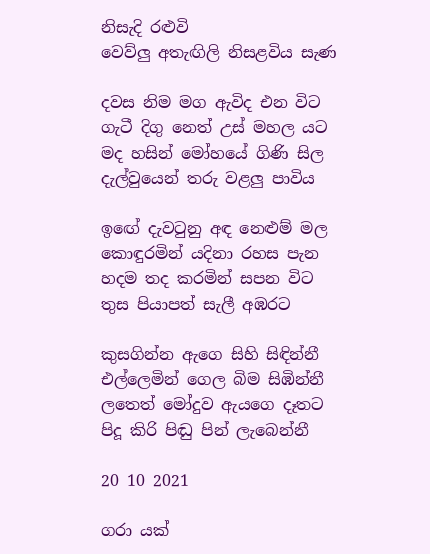නිසැදි රළුවි
වෙව්ලු අතැඟිලි නිසළවිය සැණ

දවස නිම මග ඇවිද එන විට
ගැටී දිගු නෙත් උස් මහල යට
මද හසින් මෝහයේ ගිණි සිල
දැල්වුයෙන් තරු වළලු පාවිය

ඉඟේ දැවටුනු අඳ නෙළුම් මල
කොඳුරමින් යදිනා රහස පැන
හදම තද කරමින් සපන විට
තුස පියාපත් සැලී අඹරට

කුසගින්න ඇගෙ සිහි සිඳින්නී
එල්ලෙමින් ගෙල බිම සිඹින්නී
ලතෙත් මෝදුව ඇයගෙ දෑතට
පිදූ කිරි පිඬු පින් ලැබෙන්නී

20 10 2021

ගරා යක්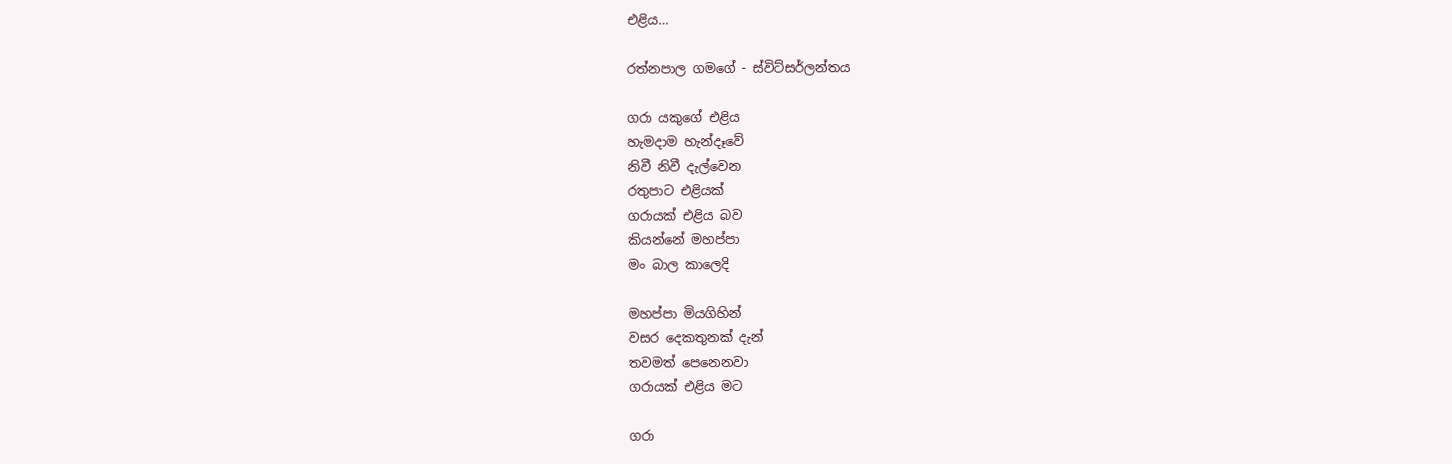එළිය…

රත්නපාල ගමගේ - ස්විට්සර්ලන්තය

ගරා යකුගේ එළිය
හැමදාම හැන්දෑවේ
නිවී නිවී දැල්වෙන
රතුපාට එළියක්
ගරායක් එළිය බව
කියන්නේ මහප්පා
මං බාල කාලෙදි

මහප්පා මියගිහින්
වසර දෙකතුනක් දැන්
තවමත් පෙනෙනවා
ගරායක් එළිය මට

ගරා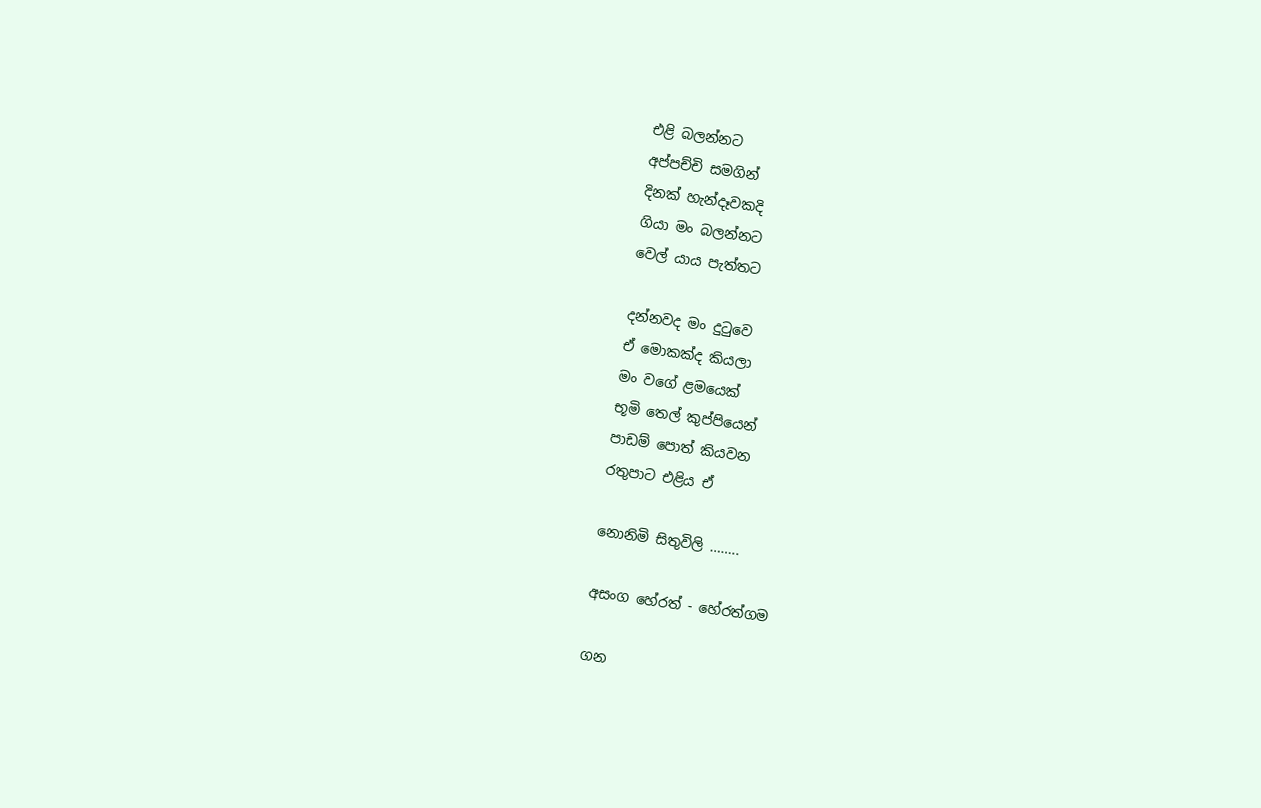එළි බලන්නට
අප්පච්චි සමගින්
දිනක් හැන්දෑවකදි
ගියා මං බලන්නට
වෙල් යාය පැත්තට

දන්නවද මං දුටුවෙ
ඒ මොකක්ද කියලා
මං වගේ ළමයෙක්
භූමි තෙල් කුප්පියෙන්
පාඩම් පොත් කියවන
රතුපාට එළිය ඒ

නොනිමි සිතුවිලි ……..

අසංග හේරත් - හේරත්ගම

ගන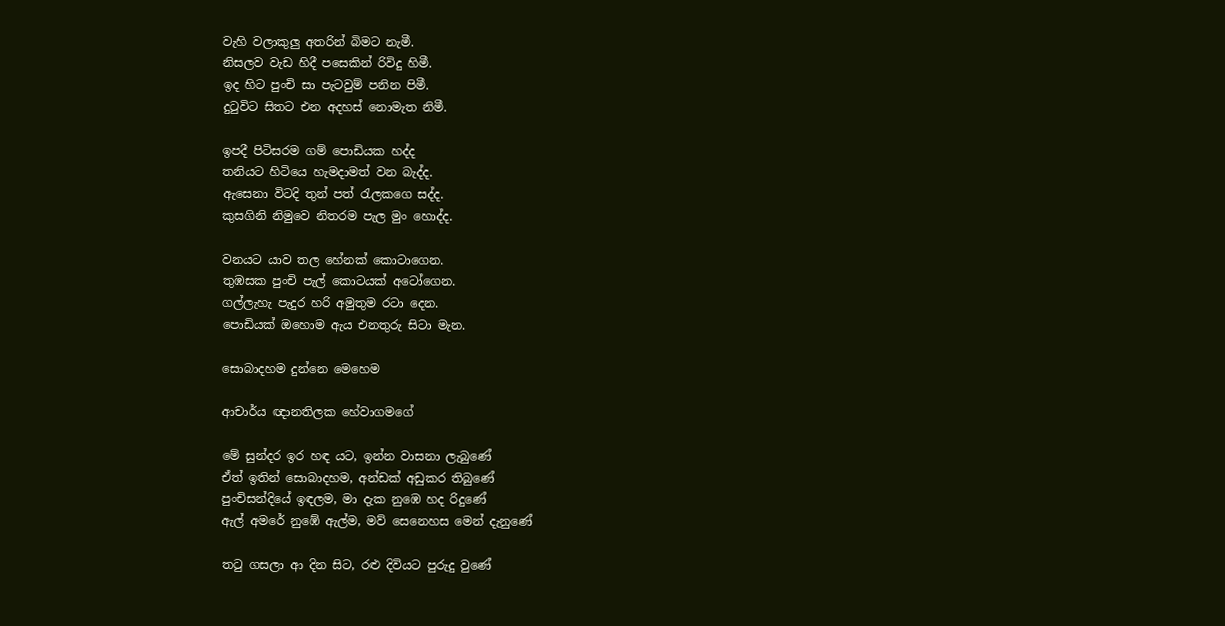වැහි වලාකුලු අතරින් බිමට නැමී.
නිසලව වැඩ හිදී පසෙකින් රිවිදු හිමී.
ඉද හිට පුංචි සා පැටවුම් පනින පිමී.
දුටුවිට සිතට එන අදහස් නොමැත නිමී.

ඉපදී පිටිසරම ගම් පොඩියක හද්ද
තනියට හිටියෙ හැමදාමත් වන බැද්ද.
ඇසෙනා විටදි තුන් පත් රැලකගෙ සද්ද.
කුසගිනි නිමුවෙ නිතරම පැල මුං හොද්ද.

වනයට යාව තල හේනක් කොටාගෙන.
තුඹසක පුංචි පැල් කොටයක් අටෝගෙන.
ගල්ලැහැ පැදුර හරි අමුතුම රටා දෙන.
පොඩියක් ඔහොම ඇය එනතුරු සිටා මැන.

සොබාදහම දුන්නෙ මෙහෙම

ආචාර්ය ඥානතිලක හේවාගමගේ

මේ සුන්දර ඉර හඳ යට, ඉන්න වාසනා ලැබුණේ
ඒත් ඉතින් සොබාදහම, අන්ඩක් අඩුකර තිබුණේ
පුංචිසන්දියේ ඉඳලම, මා දැක නුඹෙ හද රිදුණේ
ඇල් අමරේ නුඹේ ඇල්ම, මව් සෙනෙහස මෙන් දැනුණේ

තටු ගසලා ආ දින සිට, රළු දිවියට පුරුදු වුණේ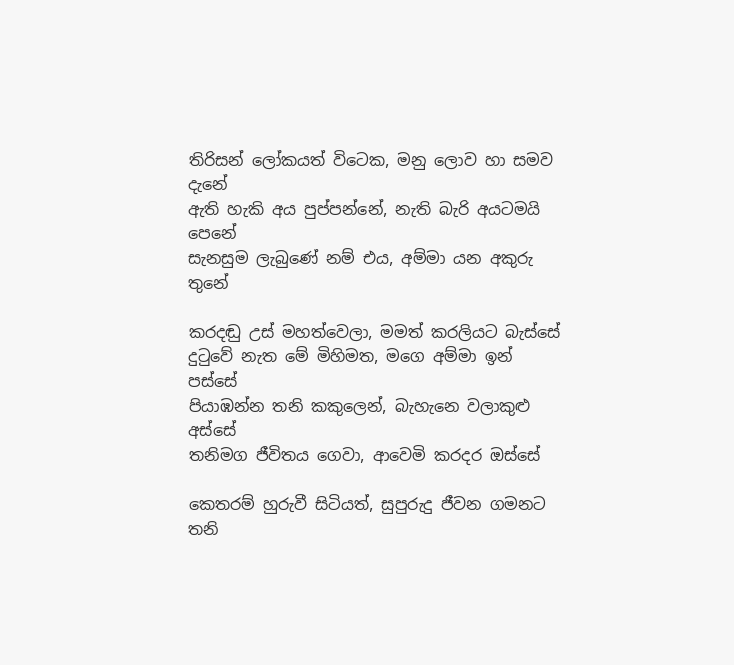තිරිසන් ලෝකයත් විටෙක, මනු ලොව හා සමව දැනේ
ඇති හැකි අය පුප්පන්නේ, නැති බැරි අයටමයි පෙනේ
සැනසුම ලැබුණේ නම් එය, අම්මා යන අකුරු තුනේ

කරදඬු උස් මහත්වෙලා, මමත් කරලියට බැස්සේ
දුටුවේ නැත මේ මිහිමත, මගෙ අම්මා ඉන් පස්සේ
පියාඹන්න තනි කකුලෙන්, බැහැනෙ වලාකුළු අස්සේ
තනිමග ජීවිතය ගෙවා, ආවෙමි කරදර ඔස්සේ

කෙතරම් හුරුවී සිටියත්, සුපුරුදු ජීවන ගමනට
තනි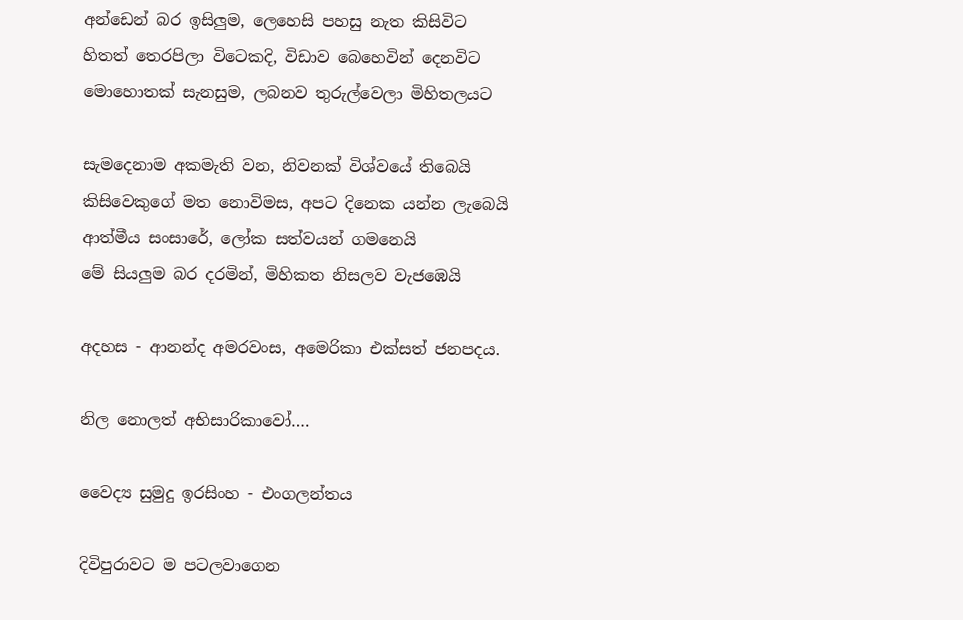අන්ඩෙන් බර ඉසිලුම, ලෙහෙසි පහසු නැත කිසිවිට
හිතත් තෙරපිලා විටෙකදි, විඩාව බෙහෙවින් දෙනවිට
මොහොතක් සැනසුම, ලබනව තුරුල්වෙලා මිහිතලයට

සැමදෙනාම අකමැති වන, නිවනක් විශ්වයේ තිබෙයි
කිසිවෙකුගේ මත නොවිමස, අපට දිනෙක යන්න ලැබෙයි
ආත්මීය සංසාරේ, ලෝක සත්වයන් ගමනෙයි
මේ සියලුම බර දරමින්, මිහිකත නිසලව වැජඹෙයි

අදහස - ආනන්ද අමරවංස, අමෙරිකා එක්සත් ජනපදය.

නිල නොලත් අභිසාරිකාවෝ….

වෛද්‍ය සුමුදු ඉරසිංහ - එංගලන්තය

දිවිපුරාවට ම පටලවාගෙන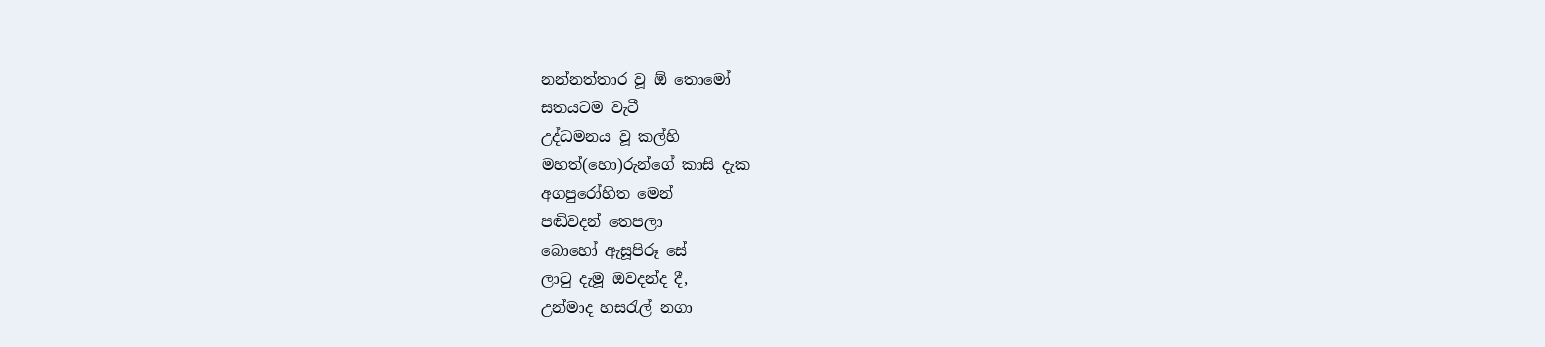නන්නත්තාර වූ ඕ තොමෝ
සතයටම වැටී
උද්ධමනය වූ කල්හි
මහත්(හො)රුන්ගේ කාසි දැක
අගපුරෝහිත මෙන්
පඬිවදන් තෙපලා
බොහෝ ඇසූපිරූ සේ
ලාටු දැමූ ඔවදන්ද දී,
උන්මාද හසරැල් නගා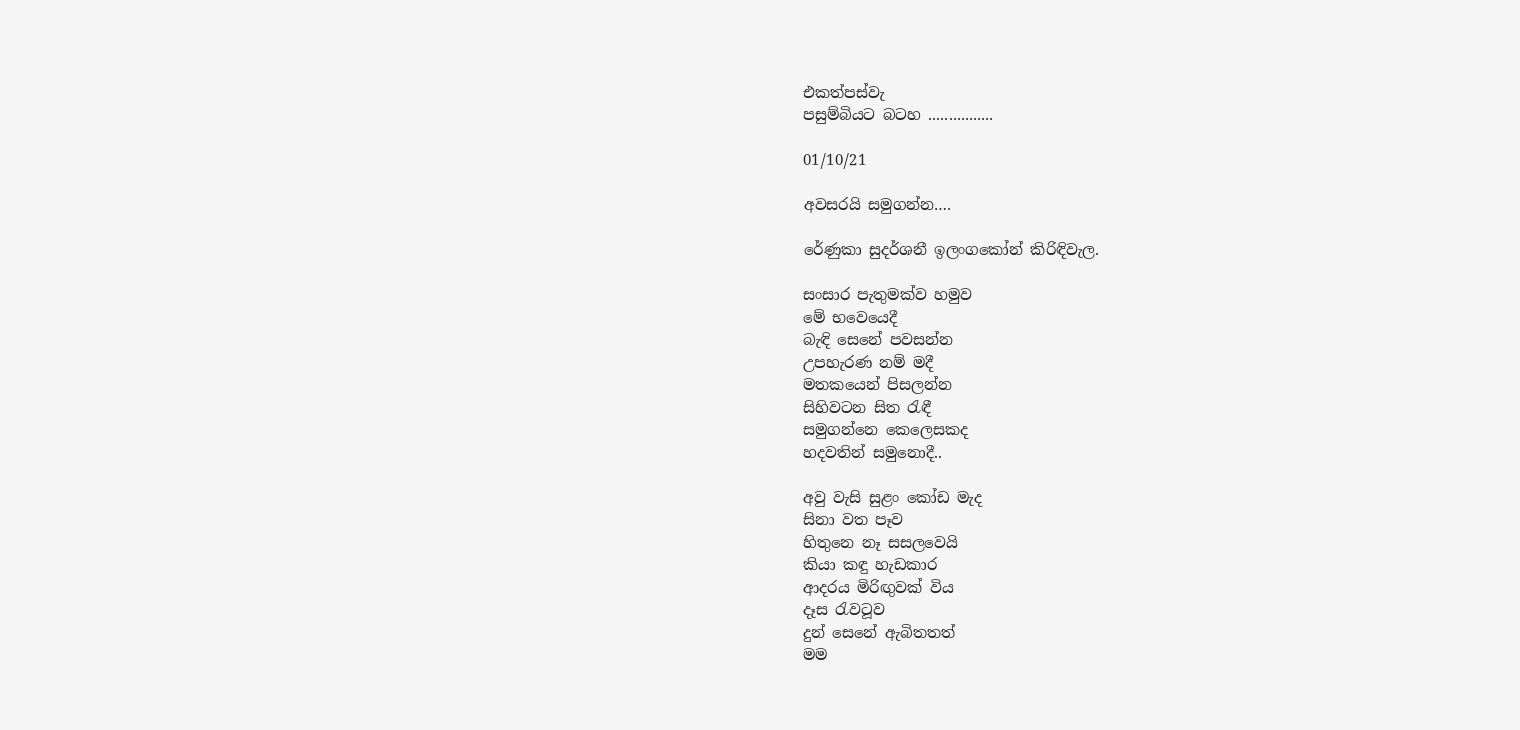එකත්පස්වැ
පසුම්බියට බටහ ................

01/10/21

අවසරයි සමුගන්න….

රේණුකා සුදර්ශනී ඉලංගකෝන් කිරිඳිවැල.

සංසාර පැතුමක්ව හමුව
මේ භවෙයෙදී
බැඳි සෙනේ පවසන්න
උපහැරණ නම් මදී
මතකයෙන් පිසලන්න
සිහිවටන සිත රැඳී
සමුගන්නෙ කෙලෙසකද
හදවතින් සමුනොදී..

අවු වැසි සුළං කෝඩ මැද
සිනා වත පෑව
හිතුනෙ නෑ සසලවෙයි
කියා කඳු හැඩකාර
ආදරය මිරිඟුවක් විය
දෑස රැවටූව
දුන් සෙනේ ඇබිතතත්
මම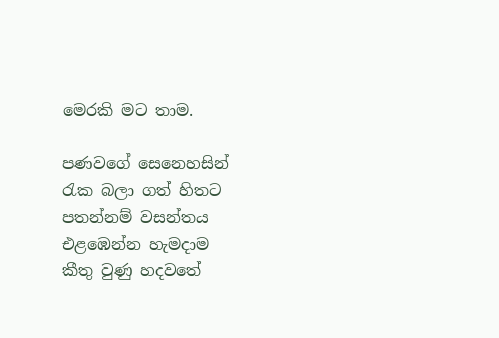මෙරකි මට තාම.

පණවගේ සෙනෙහසින්
රැක බලා ගත් හිතට
පතන්නම් වසන්තය
එළඹෙන්න හැමදාම
කීතු වුණු හදවතේ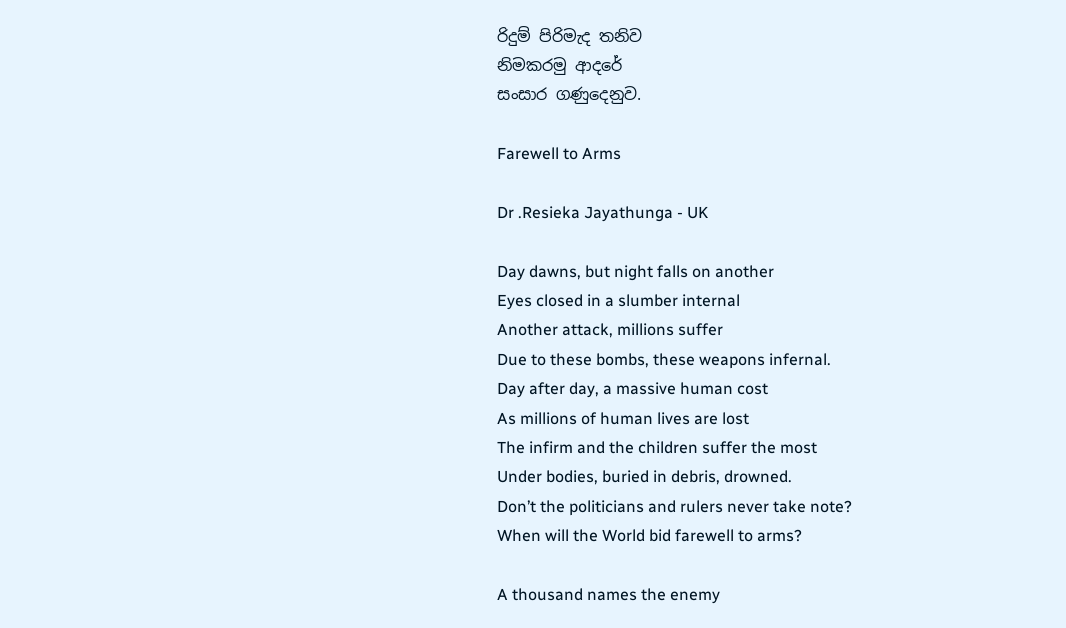රිදුම් පිරිමැද තනිව
නිමකරමු ආදරේ
සංසාර ගණුදෙනුව.

Farewell to Arms

Dr .Resieka Jayathunga - UK

Day dawns, but night falls on another
Eyes closed in a slumber internal
Another attack, millions suffer
Due to these bombs, these weapons infernal.
Day after day, a massive human cost
As millions of human lives are lost
The infirm and the children suffer the most
Under bodies, buried in debris, drowned.
Don’t the politicians and rulers never take note?
When will the World bid farewell to arms?

A thousand names the enemy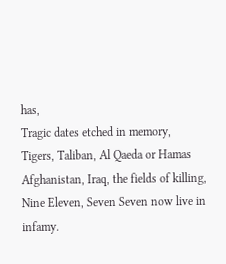has,
Tragic dates etched in memory,
Tigers, Taliban, Al Qaeda or Hamas
Afghanistan, Iraq, the fields of killing,
Nine Eleven, Seven Seven now live in infamy.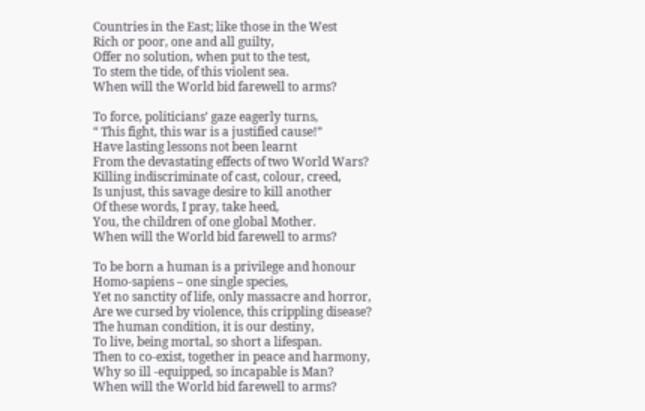Countries in the East; like those in the West
Rich or poor, one and all guilty,
Offer no solution, when put to the test,
To stem the tide, of this violent sea.
When will the World bid farewell to arms?

To force, politicians’ gaze eagerly turns,
“ This fight, this war is a justified cause!”
Have lasting lessons not been learnt
From the devastating effects of two World Wars?
Killing indiscriminate of cast, colour, creed,
Is unjust, this savage desire to kill another
Of these words, I pray, take heed,
You, the children of one global Mother.
When will the World bid farewell to arms?

To be born a human is a privilege and honour
Homo-sapiens – one single species,
Yet no sanctity of life, only massacre and horror,
Are we cursed by violence, this crippling disease?
The human condition, it is our destiny,
To live, being mortal, so short a lifespan.
Then to co-exist, together in peace and harmony,
Why so ill -equipped, so incapable is Man?
When will the World bid farewell to arms?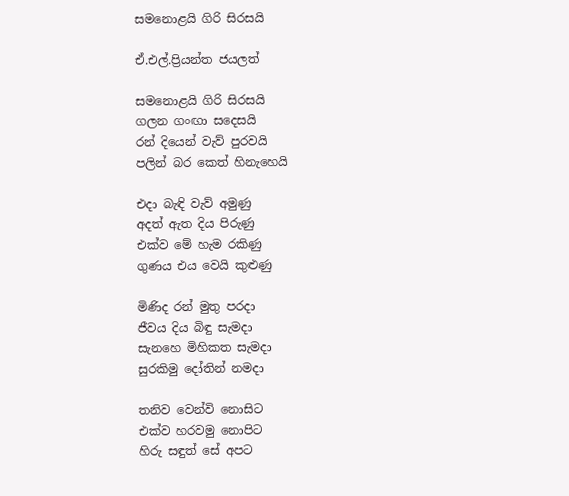සමනොළයි ගිරි සිරසයි

ඒ.එල්.ප්‍රියන්ත ජයලත්

සමනොළයි ගිරි සිරසයි
ගලන ගංඟා සදෙසයි
රන් දියෙන් වැව් පුරවයි
පලින් බර කෙත් හිනැහෙයි

එදා බැඳි වැව් අමුණු
අදත් ඇත දිය පිරුණු
එක්ව මේ හැම රකිණු
ගුණය එය වෙයි කුළුණු

මිණිද රන් මුතු පරදා
ජීවය දිය බිඳු සැමදා
සැනහෙ මිහිකත සැමදා
සුරකිමු දෝතින් නමදා

තනිව වෙන්වි නොසිට
එක්ව හරවමු නොපිට
හිරු සඳුත් සේ අපට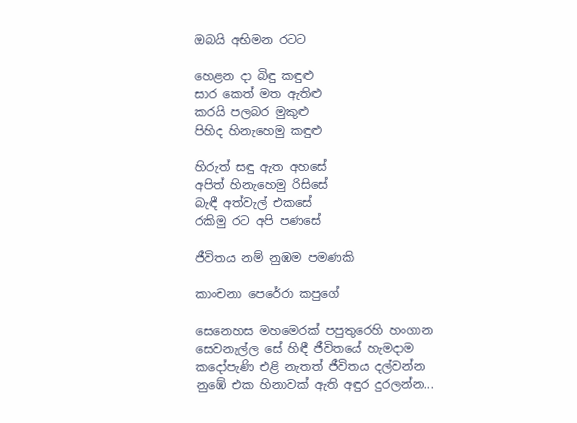ඔබයි අභිමන රටට

හෙළන දා බිඳු කඳුළු
සාර කෙත් මත ඇතිළු
කරයි පලබර මුකුළු
පිහිද හිනැහෙමු කඳුළු

හිරුත් සඳු ඇත අහසේ
අපිත් හිනැහෙමු රිසිසේ
බැඳී අත්වැල් එකසේ
රකිමු රට අපි පණසේ

ජීවිතය නම් නුඹම පමණකි

කාංචනා පෙරේරා කපුගේ

සෙනෙහස මහමෙරක් පපුතුරෙහි හංගාන
සෙවනැල්ල සේ හිඳී ජීවිතයේ හැමදාම
කදෝපැණි එළි නැතත් ජීවිතය දල්වන්න
නුඹේ එක හිනාවක් ඇති අඳුර දුරලන්න...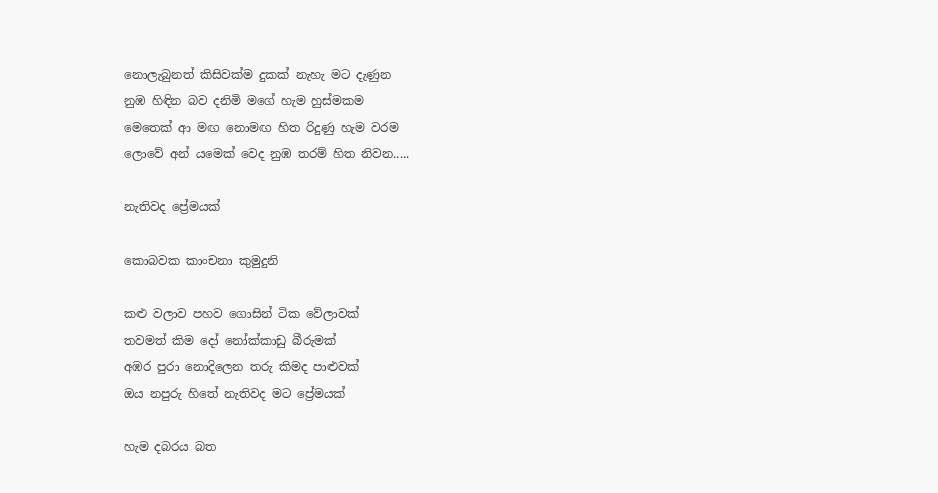නොලැබුනත් කිසිවක්ම දුකක් නැහැ මට දැණුන
නුඹ හිඳින බව දනිමි මගේ හැම හුස්මකම
මෙතෙක් ආ මඟ නොමඟ හිත රිදුණු හැම වරම
ලොවේ අන් යමෙක් වෙද නුඹ තරම් හිත නිවන.....

නැතිවද ප්‍රේමයක්

කොබවක කාංචනා කුමුදුනි

කළු වලාව පහව ගොසින් ටික වේලාවක්
තවමත් කිම දෝ නෝක්කාඩු බීරුමක්
අඹර පුරා නොදිලෙන තරු කිමද පාළුවක්
ඔය නපුරු හිතේ නැතිවද මට ප්‍රේමයක්

හැම දබරය බත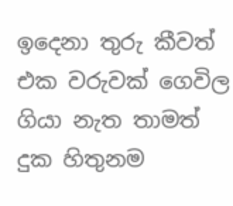ඉදෙනා තුරු කීවත්
එක වරුවක් ගෙවිල ගියා නැත තාමත්
දුක හිතුනම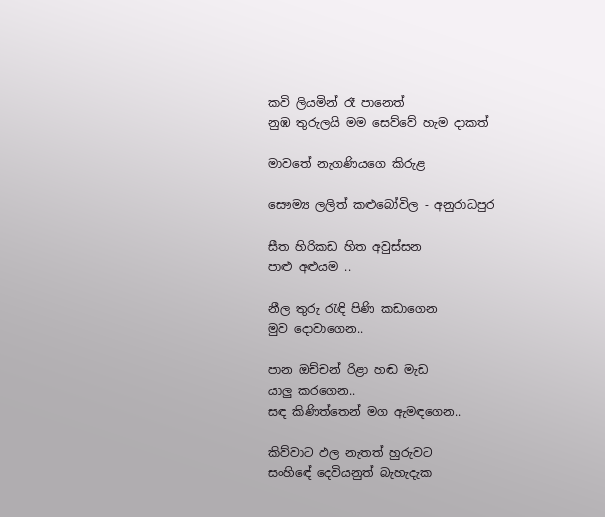කවි ලියමින් රෑ පානෙත්
නුඹ තුරුලයි මම සෙව්වේ හැම දාකත්

මාවතේ නැගණියගෙ කිරුළ

සෞම්‍ය ලලිත් කළුබෝවිල - අනුරාධපුර

සීත හිරිකඩ හිත අවුස්සන
පාළු අළුයම ..

නීල තුරු රැඳි පිණි කඩාගෙන
මුව දොවාගෙන..

පාන ඔච්චන් රිළා හඬ මැඩ
යාලු කරගෙන..
සඳ කිණිත්තෙන් මග ඇමඳගෙන..

කිව්වාට ඵල නැතත් හුරුවට
සංහිඳේ දෙවියනුත් බැහැදැක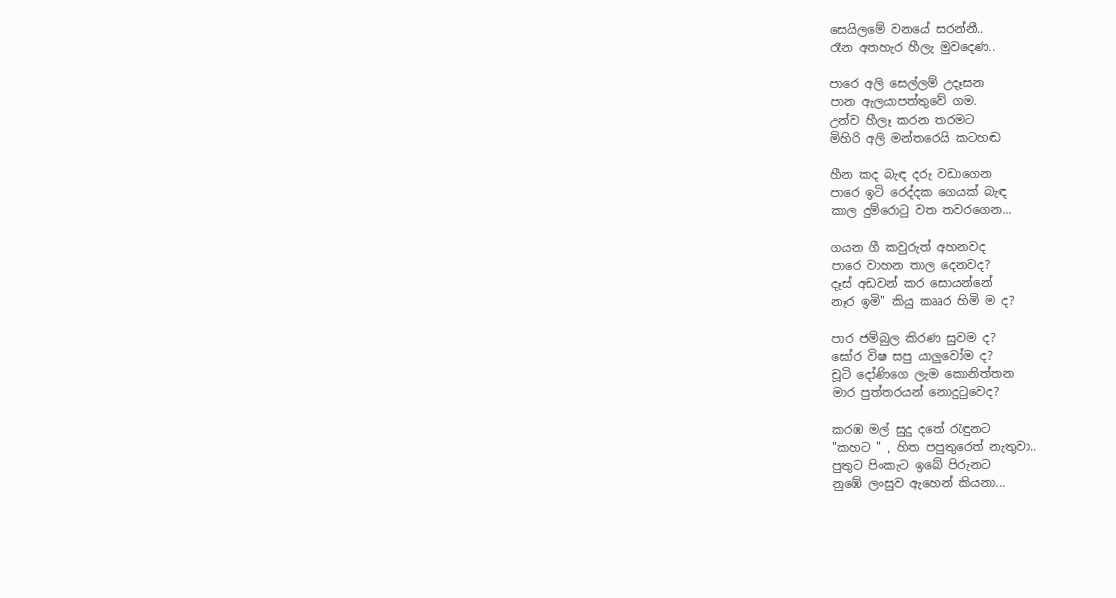සෙයිලමේ වනයේ සරන්නී..
රෑන අතහැර හීලැ මුවදෙණ..

පාරෙ අලි සෙල්ලම් උදෑසන
පාන ඇලයාපත්තුවේ ගම.
උන්ව හීලෑ කරන තරමට
මිහිරි අලි මන්තරෙයි කටහඬ

හීන කද බැඳ දරු වඩාගෙන
පාරෙ ඉටි රෙද්දක ගෙයක් බැඳ
කාල දුම්රොටු වත තවරගෙන...

ගයන ගී කවුරුත් අහනවද
පාරෙ වාහන තාල දෙනවද?
දෑස් අඩවන් කර සොයන්නේ
නෑර ඉමි" කියු කෲර හිමි ම ද?

පාර ජම්බුල කිරණ සුවම ද?
ඝෝර විෂ සපු යාලුවෝම ද?
චූටි දෝණිගෙ ලැම කොනිත්තන
මාර පුත්තරයන් නොදුටුවෙද?

කරඹ මල් සුදු දතේ රැඳුනට
"කහට " , හිත පපුතුරෙත් නැතුවා..
පුතුට පිංකැට ඉබේ පිරුනට
නුඹේ ලංසුව ඇහෙන් කියනා...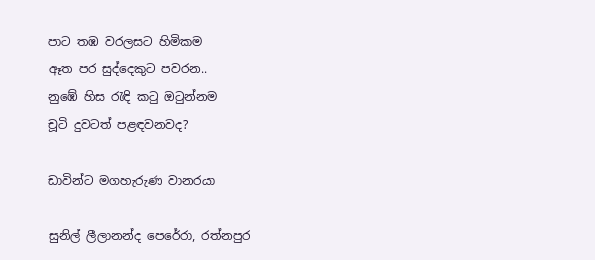පාට තඹ වරලසට හිමිකම
ඈත පර සුද්දෙකුට පවරන..
නුඹේ හිස රැඳි කටු ඔටුන්නම
චූටි දුවටත් පළඳවනවද?

ඩාවින්ට මගහැරුණ වානරයා

සුනිල් ලීලානන්ද පෙරේරා, රත්නපුර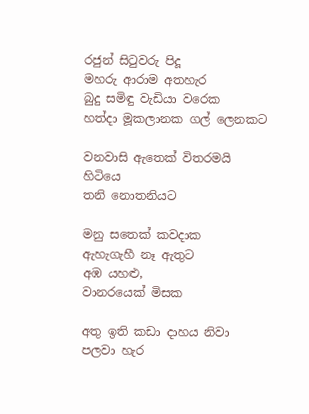රජුන් සිටුවරු පිදූ
මහරු ආරාම අතහැර
බුදු සමිඳු වැඩියා වරෙක
හත්දා මූකලානක ගල් ලෙනකට

වනවාසි ඇතෙක් විතරමයි හිටියෙ
තනි නොතනියට

මනු සතෙක් කවදාක
ඇහැගැහී නෑ ඇතුට
අඹ යහළු,
වානරයෙක් මිසක

අතු ඉති කඩා දාහය නිවා
පලවා හැර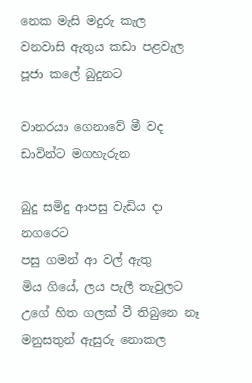නෙක මැසි මදුරු කැල
වනවාසි ඇතුය කඩා පළවැල
පූජා කලේ බුදුනට

වානරයා ගෙනාවේ මී වද
ඩාවින්ට මගහැරුන

බුදු සමිදු ආපසු වැඩිය දා නගරෙට
පසු ගමන් ආ වල් ඇතු
මිය ගියේ, ලය පැලී තැවුලට
උගේ හිත ගලක් වී තිබුනෙ නෑ
මනුසතුන් ඇසුරු නොකල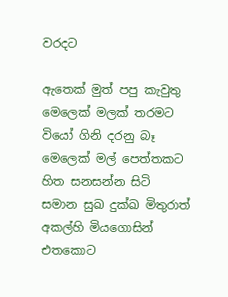වරදට

ඇතෙක් මුත් පපු කැවුතු
මෙලෙක් මලක් තරමට
වියෝ ගිනි දරනු බෑ
මෙලෙක් මල් පෙත්තකට
හිත සනසන්න සිටි
සමාන සුඛ දුක්ඛ මිතුරාත්
අකල්හි මියගොසින්
එතකොට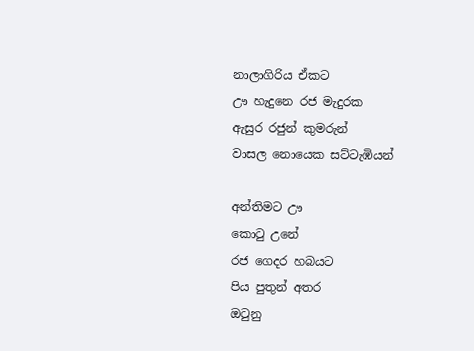නාලාගිරිය ඒකට
ඌ හැදුනෙ රජ මැදුරක
ඇසුර රජුන් කුමරුන්
වාසල නොයෙක සට්ටැඹියන්

අන්තිමට ඌ
කොටු උනේ
රජ ගෙදර හබයට
පිය පුතුන් අතර
ඔටුනු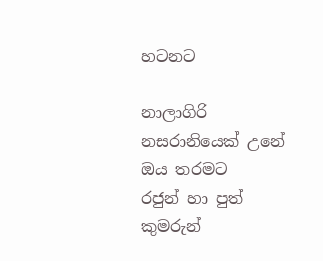හටනට

නාලාගිරි
නසරානියෙක් උනේ
ඔය තරමට
රජුන් හා පුත් කුමරුන්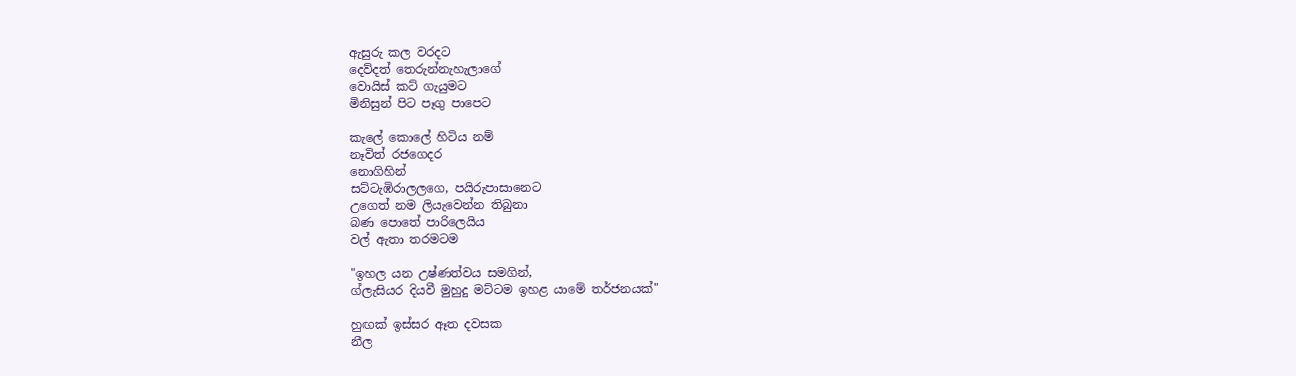ඇසුරු කල වරදට
දෙව්දත් තෙරුන්නැහැලාගේ
වොයිස් කට් ගැයුමට
මිනිසුන් පිට පෑගු පාපෙට

කැලේ කොලේ හිටිය නම්
නෑවිත් රජගෙදර
නොගිහින්
සට්ටැඹිරාලලගෙ, පයිරුපාසානෙට
උගෙත් නම ලියැවෙන්න තිබුනා
බණ පොතේ පාරිලෙයිය
වල් ඇතා තරමටම

"ඉහල යන උෂ්ණත්වය සමගින්,
ග්ලැසියර දියවී මුහුදු මට්ටම ඉහළ යාමේ තර්ජනයක්"

හුඟක් ඉස්සර ඈත දවසක
නීල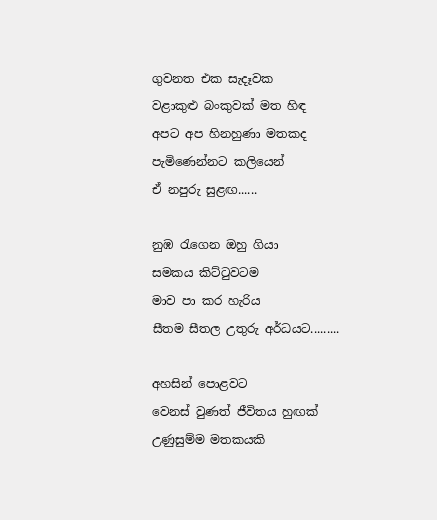ගුවනත එක සැදෑවක
වළාකුළු බංකුවක් මත හිඳ
අපට අප හිනහුණා මතකද
පැමිණෙන්නට කලියෙන්
ඒ නපුරු සුළඟ......

නුඹ රැගෙන ඔහු ගියා
සමකය කිට්ටුවටම
මාව පා කර හැරිය
සීතම සීතල උතුරු අර්ධයට.........

අහසින් පොළවට
වෙනස් වුණත් ජීවිතය හුඟක්
උණුසුම්ම මතකයකි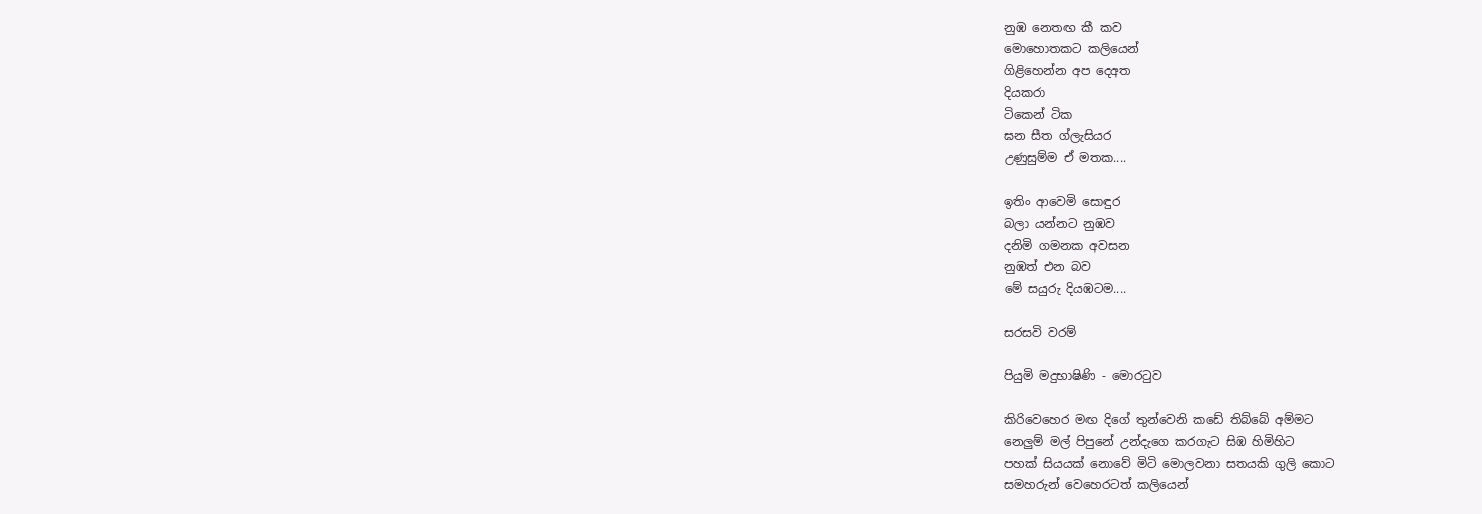නුඹ නෙතඟ කී කව
මොහොතකට කලියෙන්
ගිළිහෙන්න අප දෙඅත
දියකරා
ටිකෙන් ටික
ඝන සීත ග්ලැසියර
උණුසුම්ම ඒ මතක....

ඉතිං ආවෙමි සොඳුර
බලා යන්නට නුඹව
දනිමි ගමනක අවසන
නුඹත් එන බව
මේ සයුරු දියඹටම....

සරසවි වරම්

පියුමි මදුභාෂිණි - මොරටුව

කිරිවෙහෙර මඟ දිගේ තුන්වෙනි කඩේ තිබ්බේ අම්මට
නෙලුම් මල් පිපුනේ උන්දැගෙ කරගැට සිඹ හිමිහිට
පහක් සියයක් නොවේ මිටි මොලවනා සතයකි ගුලි කොට
සමහරුන් වෙහෙරටත් කලියෙන්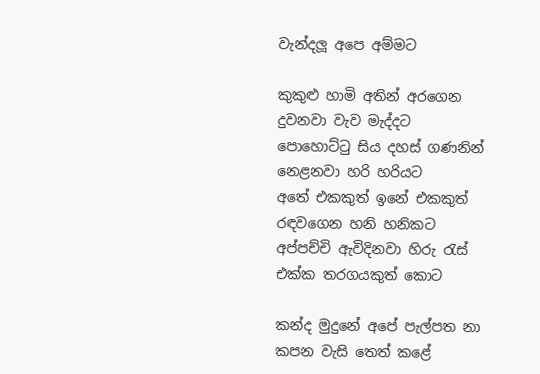වැන්දලූ අපෙ අම්මට

කුකුළු හාමි අතින් අරගෙන දුවනවා වැව මැද්දට
පොහොට්ටු සිය දහස් ගණනින් නෙළනවා හරි හරියට
අතේ එකකුත් ඉනේ එකකුත් රඳවගෙන හනි හනිකට
අප්පච්චි ඇවිදිනවා හිරු රැස් එක්ක තරගයකුත් කොට

කන්ද මුදුනේ අපේ පැල්පත නා කපන වැසි තෙත් කළේ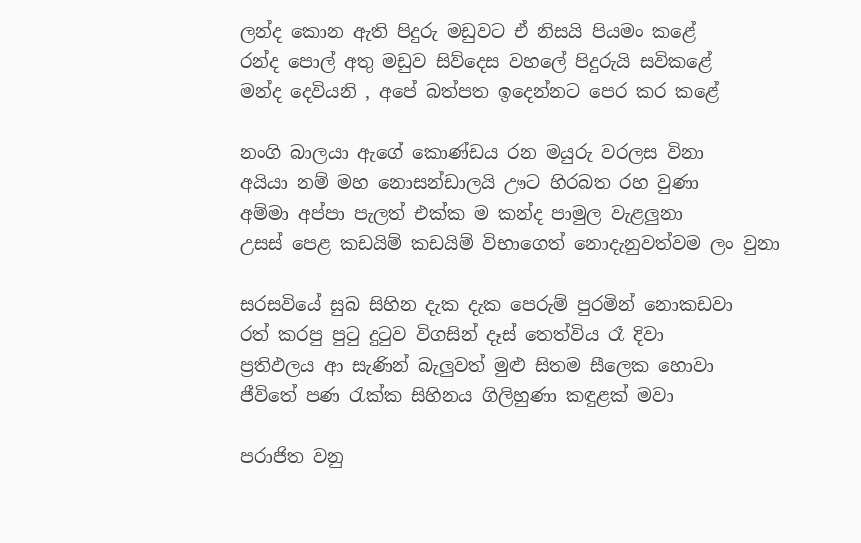ලන්ද කොන ඇති පිදුරු මඩුවට ඒ නිසයි පියමං කළේ
රන්ද පොල් අතු මඩුව සිව්දෙස වහලේ පිදුරුයි සවිකළේ
මන්ද දෙවියනි , අපේ බත්පත ඉදෙන්නට පෙර කර කළේ

නංගි බාලයා ඇගේ කොණ්ඩය රන මයුරු වරලස විනා
අයියා නම් මහ නොසන්ඩාලයි ඌට හිරබත රහ වුණා
අම්මා අප්පා පැලත් එක්ක ම කන්ද පාමුල වැළලුනා
උසස් පෙළ කඩයිම් කඩයිම් විභාගෙත් නොදැනුවත්වම ලං වුනා

සරසවියේ සුබ සිහින දැක දැක පෙරුම් පුරමින් නොකඩවා
රත් කරපු පුටු දුටුව විගසින් දෑස් තෙත්විය රෑ දිවා
ප්‍රතිඵලය ආ සැණින් බැලුවත් මුළු සිතම සීලෙක හොවා
ජීවිතේ පණ රැක්ක සිහිනය ගිලිහුණා කඳුළක් මවා

පරාජිත වනු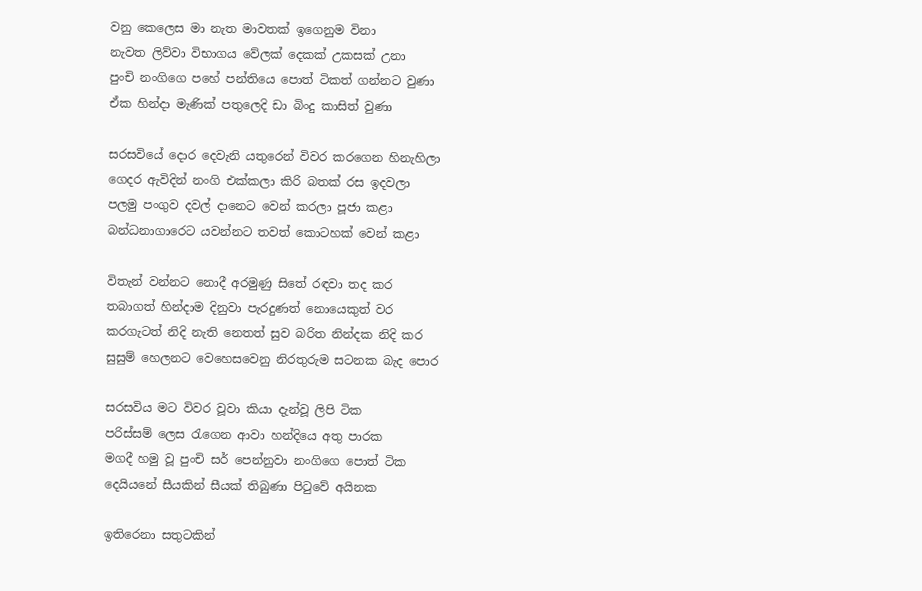වනු කෙලෙස මා නැත මාවතක් ඉගෙනුම විනා
නැවත ලිව්වා විභාගය වේලක් දෙකක් උකසක් උනා
පුංචි නංගිගෙ පහේ පන්තියෙ පොත් ටිකත් ගන්නට වුණා
ඒක හින්දා මැණික් පතුලෙදි ඩා බිංදු කාසිත් වුණා

සරසවියේ දොර දෙවැනි යතුරෙන් විවර කරගෙන හිනැහිලා
ගෙදර ඇවිදින් නංගි එක්කලා කිරි බතක් රස ඉදවලා
පලමු පංගුව දවල් දානෙට වෙන් කරලා පූජා කළා
බන්ධනාගාරෙට යවන්නට තවත් කොටහක් වෙන් කළා

විතැන් වන්නට නොදී අරමුණු සිතේ රඳවා තද කර
තබාගත් හින්දාම දිනුවා පැරදුණත් නොයෙකුත් වර
කරගැටත් නිදි නැති නෙතත් සුව බරිත නින්දක නිදි කර
සුසුම් හෙලනට වෙහෙසවෙනු නිරතුරුම සටනක බැද පොර

සරසවිය මට විවර වූවා කියා දැන්වූ ලිපි ටික
පරිස්සම් ලෙස රැගෙන ආවා හන්දියෙ අතු පාරක
මගදී හමු වූ පුංචි සර් පෙන්නුවා නංගිගෙ පොත් ටික
දෙයියනේ සීයකින් සීයක් තිබුණා පිටුවේ අයිනක

ඉතිරෙනා සතුටකින්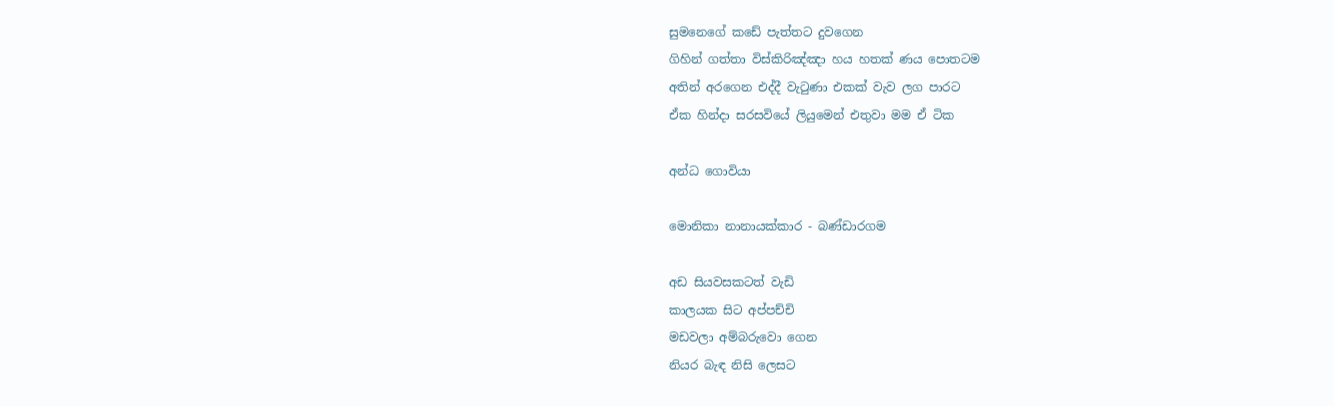සුමනෙගේ කඩේ පැත්තට දුවගෙන
ගිහින් ගත්තා විස්කිරිඤ්ඤා හය හතක් ණය පොතටම
අතින් අරගෙන එද්දී වැටුණා එකක් වැව ලග පාරට
ඒක හින්දා සරසවියේ ලියුමෙන් එතුවා මම ඒ ටික

අන්ධ ගොවියා

මොනිකා නානායක්කාර - බණ්ඩාරගම

අඩ සියවසකටත් වැඩි
කාලයක සිට අප්පච්චි
මඩවලා අම්බරුවො ගෙන
නියර බැඳ නිසි ලෙසට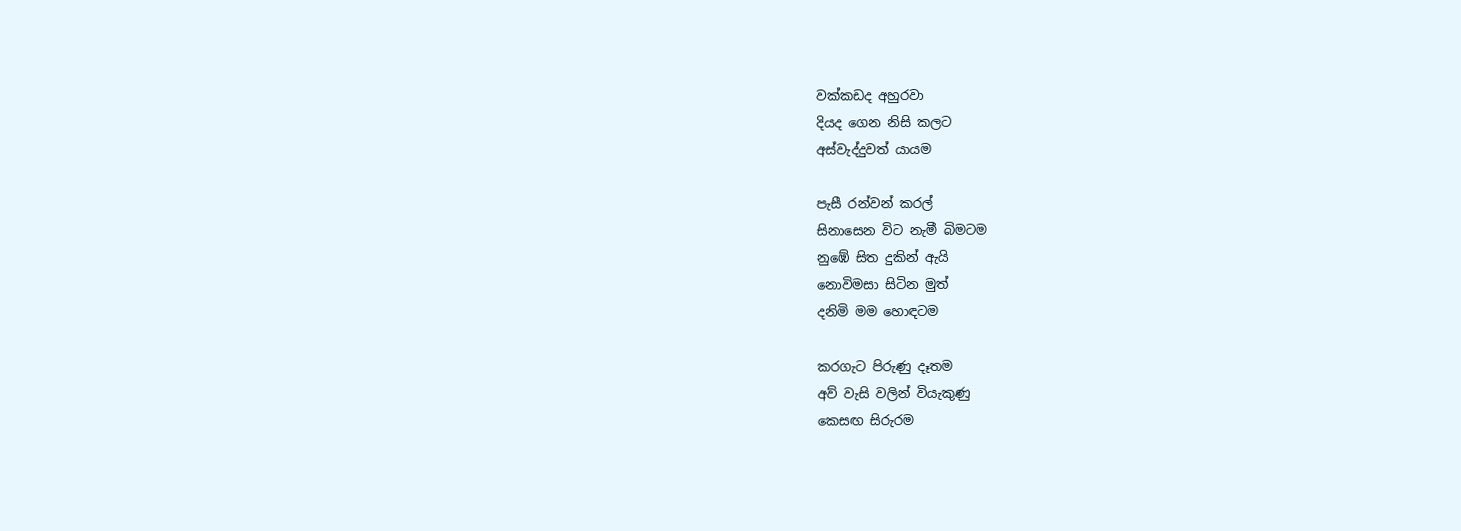වක්කඩද අහුරවා
දියද ගෙන නිසි කලට
අස්වැද්දුවත් යායම

පැසී රන්වන් කරල්
සිනාසෙන විට නැමී බිමටම
නුඹේ සිත දුකින් ඇයි
නොවිමසා සිටින මුත්
දනිමි මම හොඳටම

කරගැට පිරුණු දෑතම
අව් වැසි වලින් වියැකුණු
කෙසඟ සිරුරම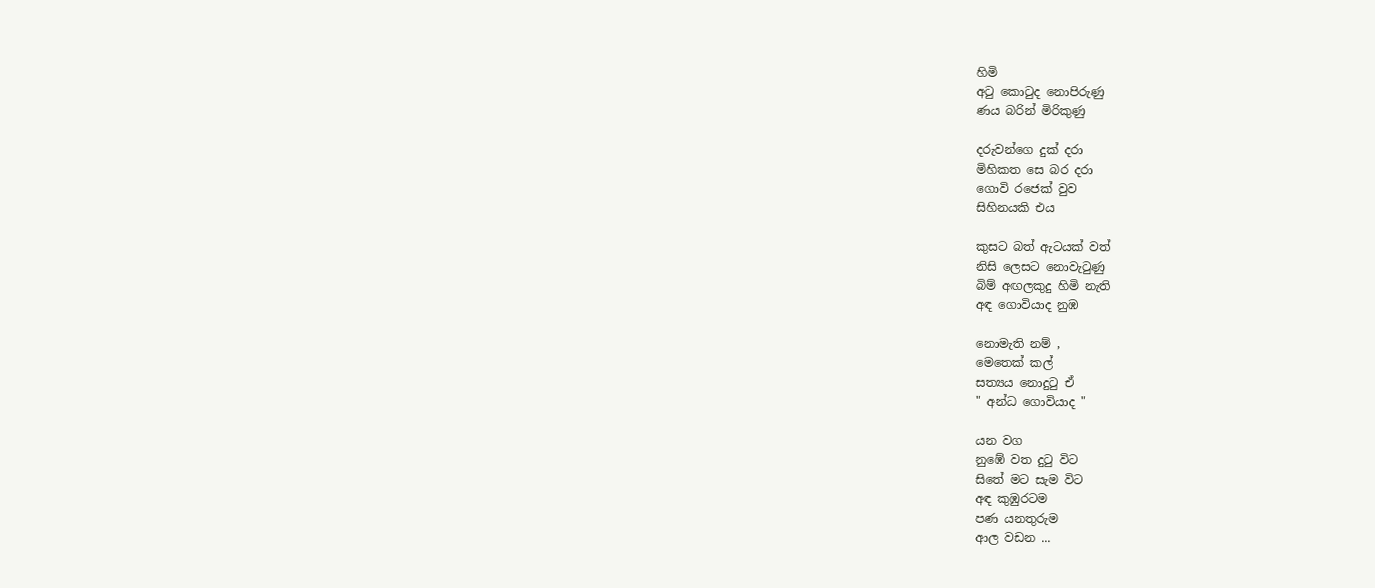හිමි
අටු කොටුද නොපිරුණු
ණය බරින් මිරිකුණු

දරුවන්ගෙ දුක් දරා
මිහිකත සෙ බර දරා
ගොවි රජෙක් වුව
සිහිනයකි එය

කුසට බත් ඇටයක් වත්
නිසි ලෙසට නොවැටුණු
බිම් අඟලකුදු හිමි නැති
අඳ ගොවියාද නුඹ

නොමැති නම් ,
මෙතෙක් කල්
සත්‍යය නොදුටු ඒ
" අන්ධ ගොවියාද "

යන වග
නුඹේ වත දුටු විට
සිතේ මට සැම විට
අඳ කුඹුරටම
පණ යනතුරුම
ආල වඩන ...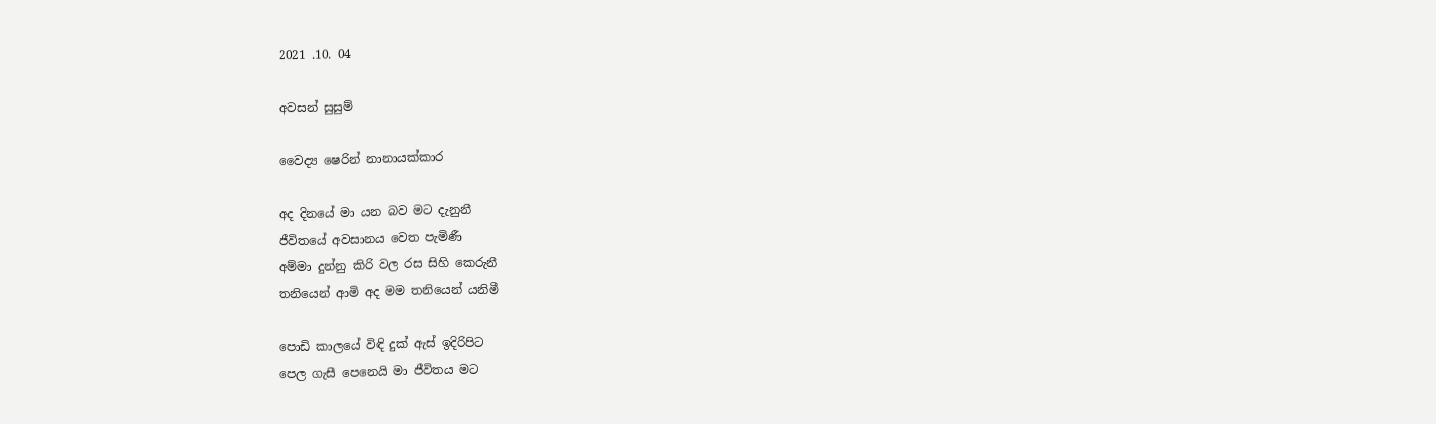2021 .10. 04

අවසන් සුසුම්

වෛද්‍ය ෂෙරින් නානායක්කාර

අද දිනයේ මා යන බව මට දැනුනී
ජීවිතයේ අවසානය වෙත පැමිණී
අම්මා දුන්නු කිරි වල රස සිහි කෙරුනී
තනියෙන් ආමි අද මම තනියෙන් යනිමී

පොඩි කාලයේ විඳි දුක් ඇස් ඉදිරිපිට
පෙල ගැසී පෙනෙයි මා ජීවිතය මට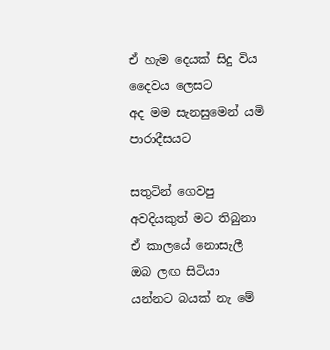ඒ හැම දෙයක් සිදු විය දෛවය ලෙසට
අද මම සැනසුමෙන් යමි පාරාදීසයට

සතුටින් ගෙවපු අවදියකුත් මට තිබුනා
ඒ කාලයේ නොසැලී ඔබ ලඟ සිටියා
යන්නට බයක් නැ මේ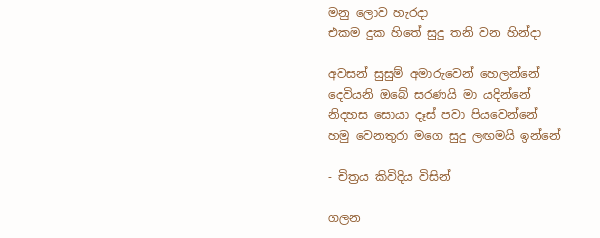මනු ලොව හැරදා
එකම දුක හිතේ සුදු තනි වන හින්දා

අවසන් සුසුම් අමාරුවෙන් හෙලන්නේ
දෙවියනි ඔබේ සරණයි මා යදින්නේ
නිදහස සොයා දෑස් පවා පියවෙන්නේ
හමු වෙනතුරා මගෙ සුදු ලඟමයි ඉන්නේ

- චිත්‍රය කිවිදිය විසින්

ගලන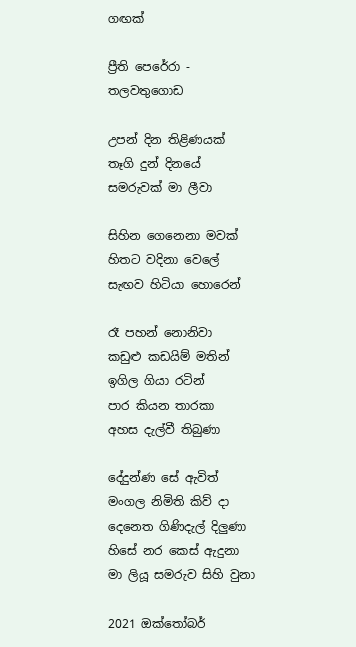ගඟක්

ප්‍රීති පෙරේරා - තලවතුගොඩ

උපන් දින තිළිණයක්
තෑගි දුන් දිනයේ
සමරුවක් මා ලීවා

සිහින ගෙනෙනා මවක්
හිතට වදිනා වෙලේ
සැඟව හිටියා හොරෙන්

රෑ පහන් නොනිවා
කඩුළු කඩයිම් මතින්
ඉගිල ගියා රටින්
පාර කියන තාරකා
අහස දැල්වී තිබුණා

දේදුන්ණ සේ ඇවිත්
මංගල නිමිති කිව් දා
දෙනෙත ගිණිදැල් දිලුණා
හිසේ නර කෙස් ඇදුනා
මා ලියූ සමරුව සිහි වුනා

2021 ඔක්තෝබර්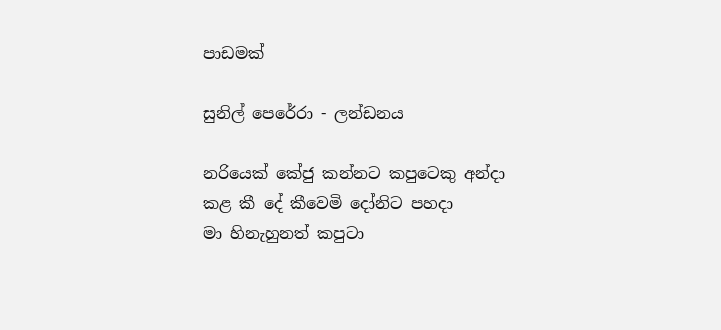පාඩමක්

සුනිල් පෙරේරා - ලන්ඩනය

නරියෙක් කේජු කන්නට කපුටෙකු අන්දා
කළ කී දේ කීවෙමි දෝනිට පහදා
මා හිනැහුනත් කපුටා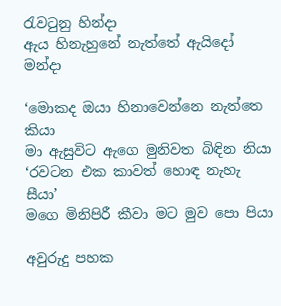රැවටුනු හින්දා
ඇය හිනැහුනේ නැත්තේ ඇයිදෝ මන්දා

‘මොකද ඔයා හිනාවෙන්නෙ නැත්තෙ කියා
මා ඇසුවිට ඇගෙ මුනිවත බිඳින නියා
‘රවටන එක කාවත් හොඳ නැහැ සීයා’
මගෙ මිනිපිරී කීවා මට මුව පො පියා

අවුරුදු පහක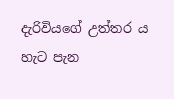දැරිවියගේ උත්තර ය
හැට පැන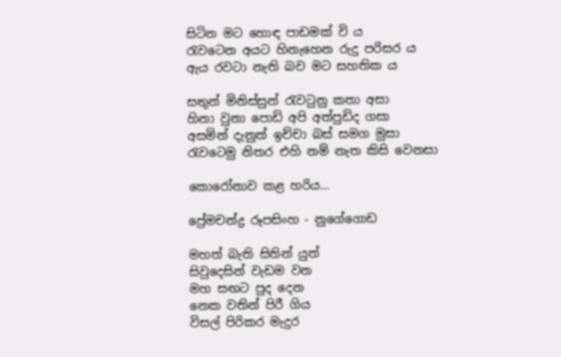සිටින මට හොඳ පාඩමක් වි ය
රැවටෙන අයට හිනැහෙන රුදු පරිසර ය
ඇය රවටා නැති බව මට සහතික ය

සතුන් මිනිස්සුන් රැවටුනු කතා අසා
හිනා වුනා පොඩි අපි අත්පුඩිද ගසා
අසමින් දැනුත් ඉච්චා බස් සමග මුසා
රැවටෙමු නිතර එහි නම් නැත කිසි වෙනසා

කොරෝනාව කළ හරිය…

ප්‍රේමචන්ද්‍ර රූපසිංහ - නුගේගොඩ

මහත් බැති සිතින් යුත්
සිවුදෙසින් වැඩම වන
මහ සඟට පුද දෙන
නෙක වතින් පිරී ගිය
විසල් පිරිකර මැදුර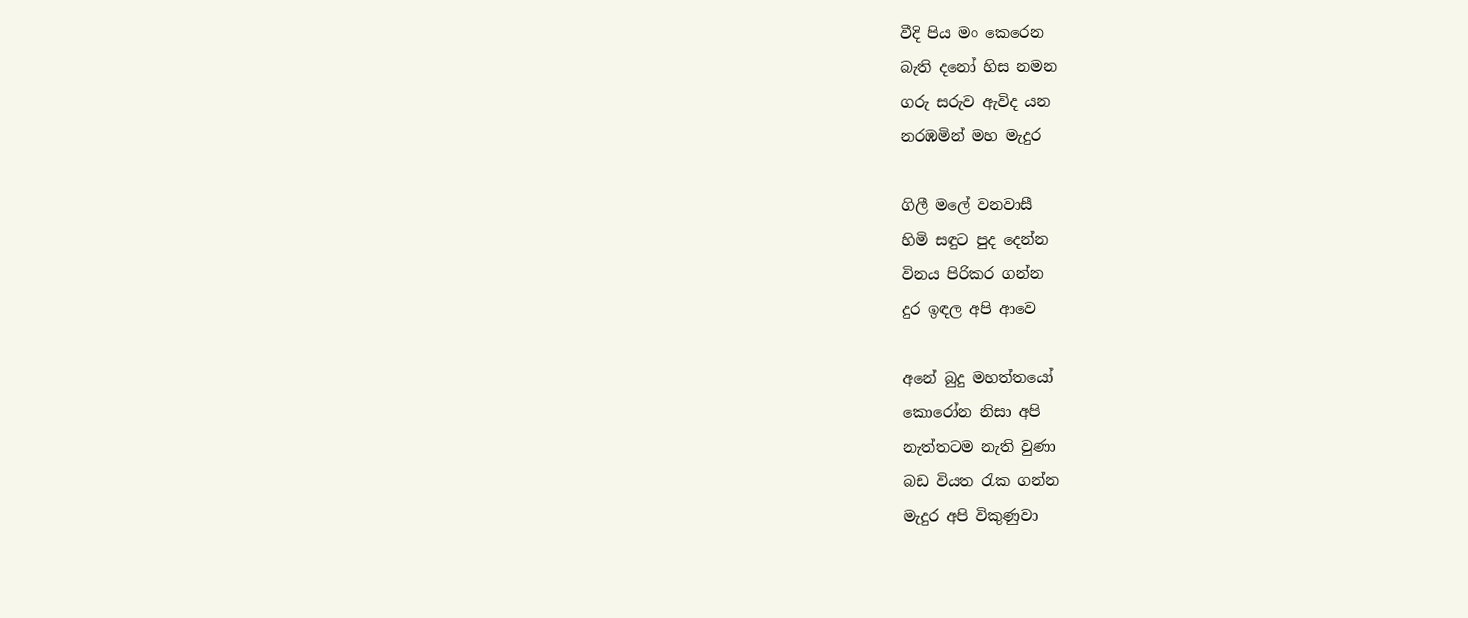වීදි පිය මං කෙරෙන
බැති දනෝ හිස නමන
ගරු සරුව ඇවිද යන
නරඹමින් මහ මැදුර

ගිලී මලේ වනවාසී
හිමි සඳුට පුද දෙන්න
විනය පිරිකර ගන්න
දුර ඉඳල අපි ආවෙ

අනේ බුදු මහත්තයෝ
කොරෝන නිසා අපි
නැත්තටම නැති වුණා
බඩ වියත රැක ගන්න
මැදුර අපි විකුණුවා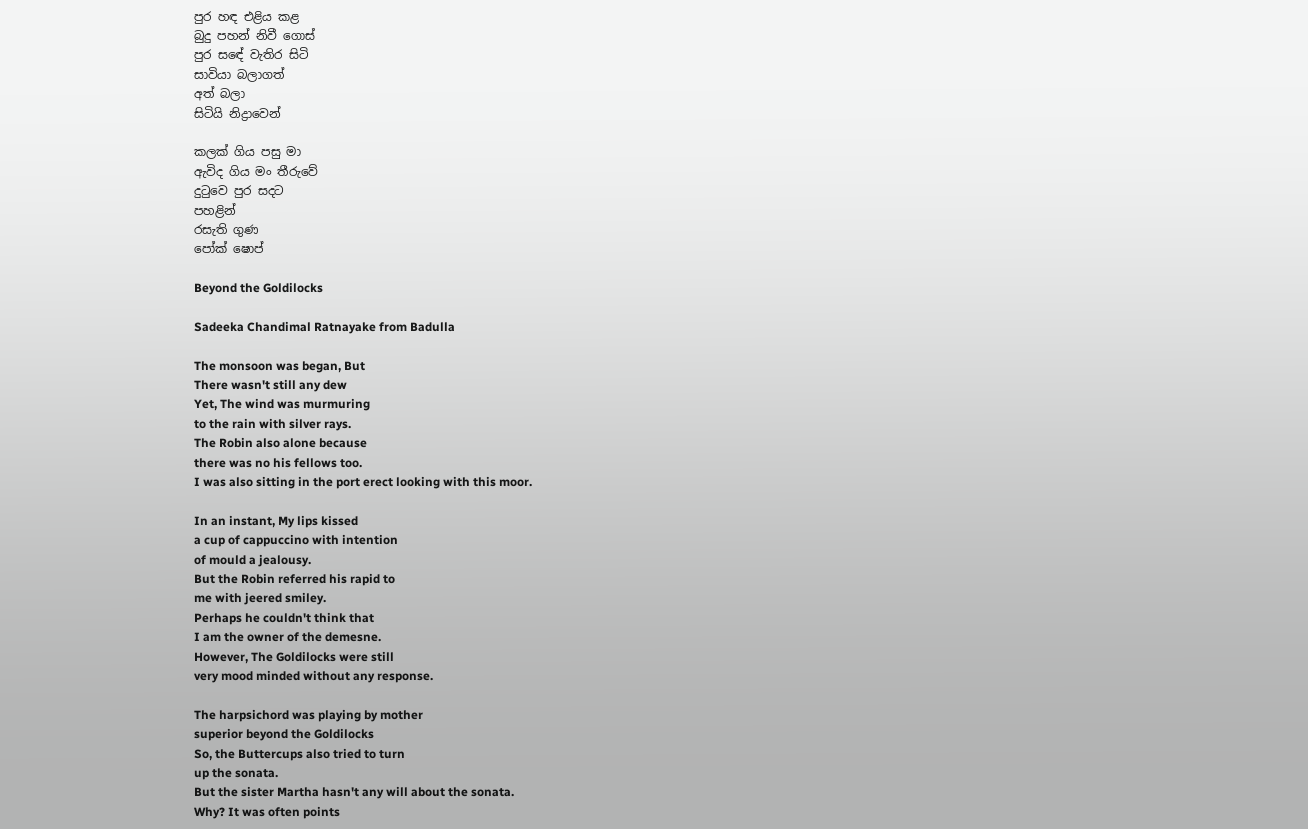පුර හඳ එළිය කළ
බුදු පහන් නිවී ගොස්
පුර සඳේ වැතිර සිටි
සාවියා බලාගත්
අත් බලා
සිටියි නිද්‍රාවෙන්

කලක් ගිය පසු මා
ඇවිද ගිය මං තීරුවේ
දුටුවෙ පුර සදට
පහළින්
රසැති ගුණ
පෝක් ෂොප්

Beyond the Goldilocks

Sadeeka Chandimal Ratnayake from Badulla

The monsoon was began, But
There wasn't still any dew
Yet, The wind was murmuring
to the rain with silver rays.
The Robin also alone because
there was no his fellows too.
I was also sitting in the port erect looking with this moor.

In an instant, My lips kissed
a cup of cappuccino with intention
of mould a jealousy.
But the Robin referred his rapid to
me with jeered smiley.
Perhaps he couldn't think that
I am the owner of the demesne.
However, The Goldilocks were still
very mood minded without any response.

The harpsichord was playing by mother
superior beyond the Goldilocks
So, the Buttercups also tried to turn
up the sonata.
But the sister Martha hasn't any will about the sonata.
Why? It was often points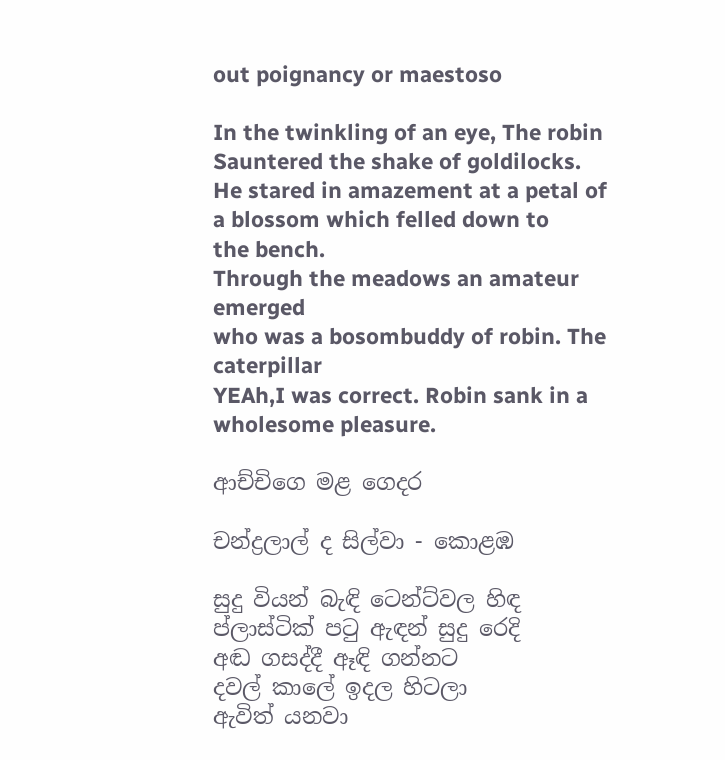out poignancy or maestoso

In the twinkling of an eye, The robin
Sauntered the shake of goldilocks.
He stared in amazement at a petal of
a blossom which felled down to
the bench.
Through the meadows an amateur emerged
who was a bosombuddy of robin. The caterpillar
YEAh,I was correct. Robin sank in a
wholesome pleasure.

ආච්චිගෙ මළ ගෙදර

චන්ද්‍රලාල් ද සිල්වා - කොළඹ

සුදු වියන් බැඳි ටෙන්ට්වල හිඳ
ප්ලාස්ටික් පටු ඇඳන් සුදු රෙදි
අඬ ගසද්දී ඈඳි ගන්නට
දවල් කාලේ ඉදල හිටලා
ඇවිත් යනවා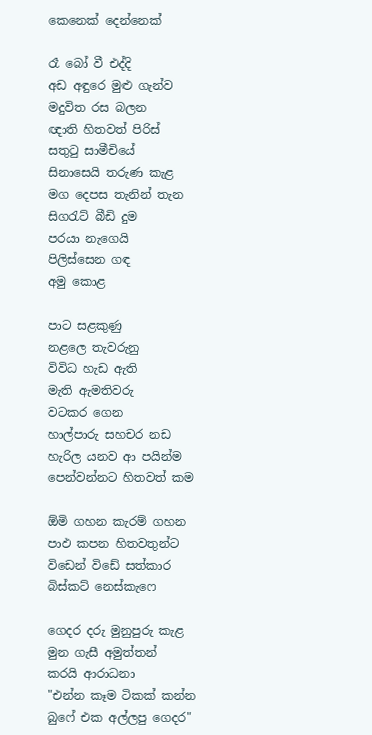කෙනෙක් දෙන්නෙක්

රෑ බෝ වී එද්දි
අඩ අඳුරෙ මුළු ගැන්ව
මදුවිත රස බලන
ඥාති හිතවත් පිරිස්
සතුටු සාමීචියේ
සිනාසෙයි තරුණ කැළ
මග දෙපස තැනින් තැන
සිගරැට් බීඩි දුම
පරයා නැගෙයි
පිලිස්සෙන ගඳ
අමු කොළ

පාට සළකුණු
නළලෙ තැවරුනු
විවිධ හැඩ ඇති
මැති ඇමතිවරු
වටකර ගෙන
හාල්පාරු සහචර නඩ
හැරිල යනව ආ පයින්ම
පෙන්වන්නට හිතවත් කම

ඕමි ගහන කැරම් ගහන
පාඵ කපන හිතවතුන්ට
විඩෙන් විඩේ සත්කාර
බිස්කට් නෙස්කැෆෙ

ගෙදර දරු මුනුපුරු කැළ
මුන ගැසී අමුත්තන්
කරයි ආරාධනා
"එන්න කෑම ටිකක් කන්න
බුෆේ එක අල්ලපු ගෙදර"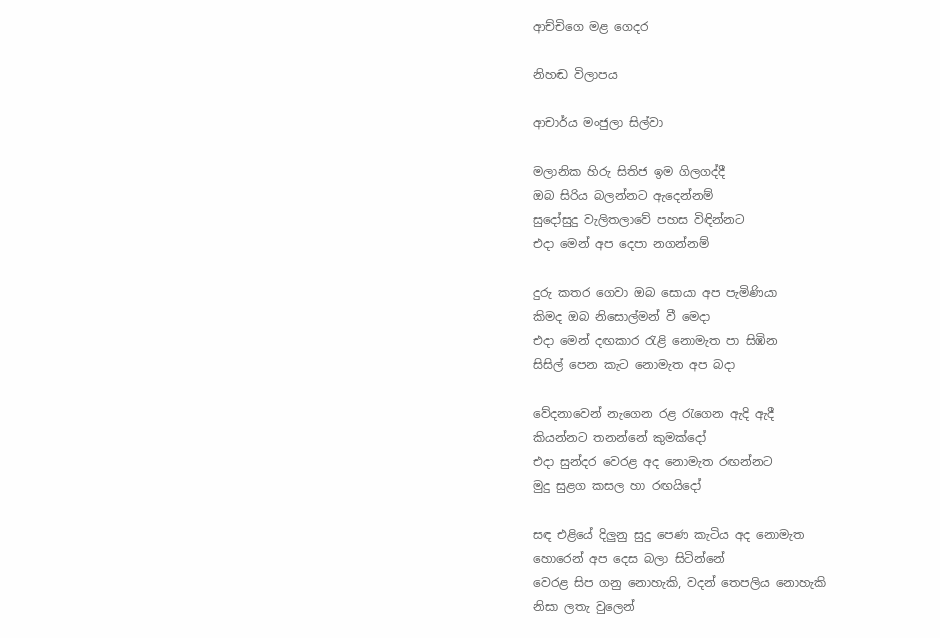ආච්චිගෙ මළ ගෙදර

නිහඬ විලාපය

ආචාර්ය මංජුලා සිල්වා

මලානික හිරු සිතිජ ඉම ගිලගද්දී
ඔබ සිරිය බලන්නට ඇදෙන්නම්
සුදෝසුදු වැලිතලාවේ පහස විඳින්නට
එදා මෙන් අප දෙපා නගන්නම්

දුරු කතර ගෙවා ඔබ සොයා අප පැමිණියා
කිමද ඔබ නිසොල්මන් වී මෙදා
එදා මෙන් දඟකාර රැළි නොමැත පා සිඹින
සිසිල් පෙන කැට නොමැත අප බදා

වේදනාවෙන් නැගෙන රළ රැගෙන ඇදි ඇදී
කියන්නට තනන්නේ කුමක්දෝ
එදා සුන්දර වෙරළ අද නොමැත රඟන්නට
මුදු සුළග කසල හා රඟයිදෝ

සඳ එළියේ දිලුනු සුදු පෙණ කැටිය අද නොමැත
හොරෙන් අප දෙස බලා සිටින්නේ
වෙරළ සිප ගනු නොහැකි, වදන් තෙපලිය නොහැකි
නිසා ලතැ වුලෙන්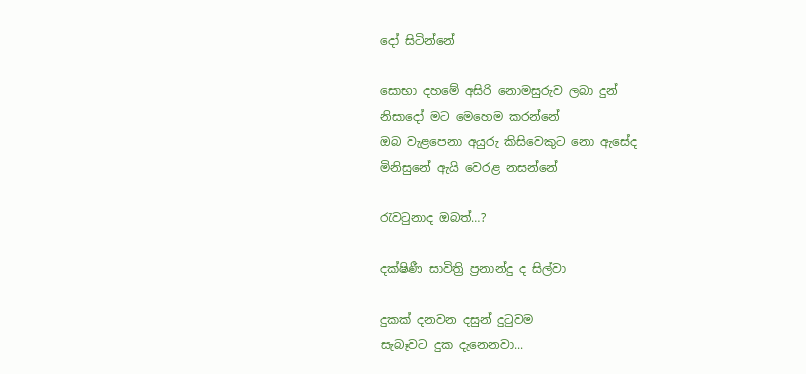දෝ සිටින්නේ

සොභා දහමේ අසිරි නොමසුරුව ලබා දුන්
නිසාදෝ මට මෙහෙම කරන්නේ
ඔබ වැළපෙනා අයුරු කිසිවෙකුට නො ඇසේද
මිනිසුනේ ඇයි වෙරළ නසන්නේ

රැවටුනාද ඔබත්…?

දක්ෂිණී සාවිත්‍රි ප්‍රනාන්දු ද සිල්වා

දුකක් දනවන දසුන් දුටුවම
සැබෑවට දුක දැනෙනවා...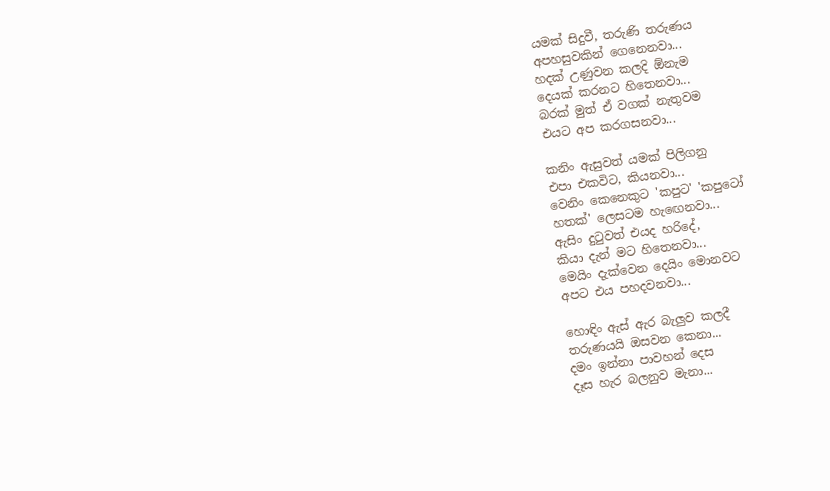යමක් සිදුවී, තරුණි තරුණය
අපහසුවකින් ගෙනෙනවා...
හදක් උණුවන කලදි ඕනැම
දෙයක් කරනට හිතෙනවා...
බරක් මුත් ඒ වගක් නැතුවම
එයට අප කරගසනවා...

කනිං ඇසුවත් යමක් පිලිගනු
එපා එකවිට, කියනවා...
වෙනිං කෙනෙකුට 'කපුට' 'කපුටෝ
හතක්' ලෙසටම හැඟෙනවා...
ඇසිං දුටුවත් එයද හරිදේ,
කියා දැන් මට හිතෙනවා...
මෙයිං දැක්වෙන දෙයිං මොනවට
අපට එය පහදවනවා...

හොඳිං ඇස් ඇර බැලුව කලදී
තරුණයයි ඔසවන කෙනා...
දමං ඉන්නා පාවහන් දෙස
දෑස හැර බලනුව මැනා...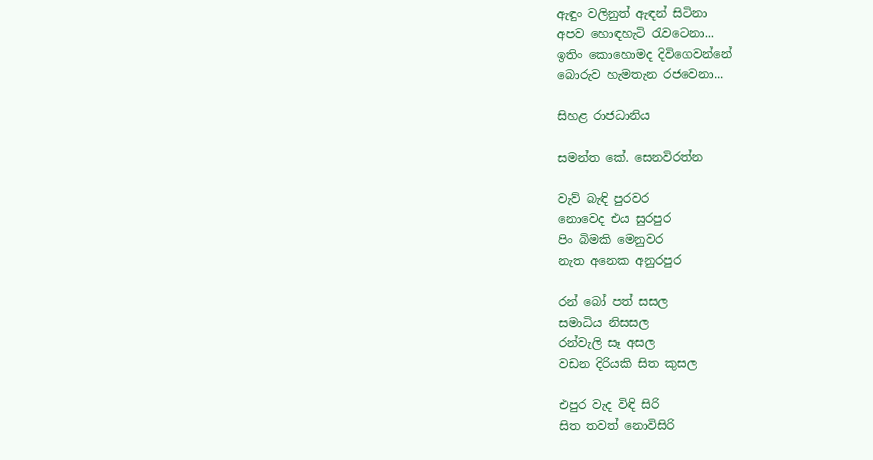ඇඳුං වලිනුත් ඇඳන් සිටිනා
අපව හොඳහැටි රැවටෙනා...
ඉතිං කොහොමද දිවිගෙවන්නේ
බොරුව හැමතැන රජවෙනා...

සිහළ රාජධානිය

සමන්ත කේ. සෙනවිරත්න

වැව් බැඳි පුරවර
නොවෙද එය සුරපුර
පිං බිමකි මෙනුවර
නැත අනෙක අනුරපුර

රන් බෝ පත් සසල
සමාධිය නිසසල
රන්වැලි සෑ අසල
වඩන දිරියකි සිත කුසල

එපුර වැද විඳි සිරි
සිත තවත් නොවිසිරි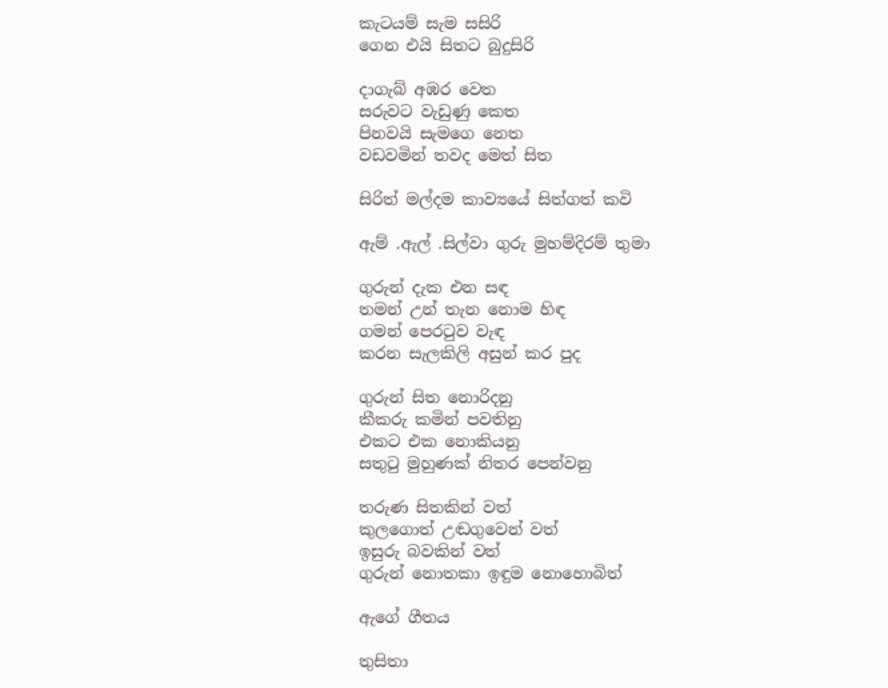කැටයම් සැම සසිරි
ගෙන එයි සිතට බුදුසිරි

දාගැබ් අඹර වෙත
සරුවට වැඩුණු කෙත
පිනවයි සැමගෙ නෙත
වඩවමින් තවද මෙත් සිත

සිරිත් මල්දම කාව්‍යයේ සිත්ගත් කවි

ඇම් .ඇල් .සිල්වා ගුරු මුහම්දිරම් තුමා

ගුරුන් දැක එන සඳ
තමන් උන් තැන නොම හිඳ
ගමන් පෙරටුව වැඳ
කරන සැලකිලි අසුන් කර පුද

ගුරුන් සිත නොරිදනු
කීකරු කමින් පවතිනු
එකට එක නොකියනු
සතුටු මුහුණක් නිතර පෙන්වනු

තරුණ සිතකින් වත්
කුලගොත් උඬගුවෙන් වත්
ඉසුරු බවකින් වත්
ගුරුන් නොතකා ඉඳුම නොහොබිත්

ඇගේ ගීතය

තුසිතා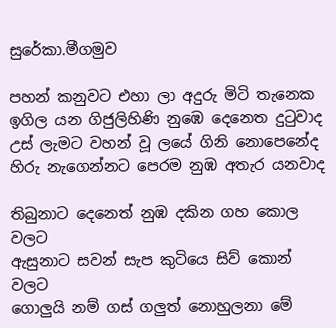සුරේකා.මීගමුව

පහන් කනුවට එහා ලා අදුරු මිටි තැනෙක
ඉගිල යන ගිජුලිහිණි නුඹෙ දෙනෙත දුටුවාද
උස් ලැමට වහන් වූ ලයේ ගිනි නොපෙනේද
හිරු නැගෙන්නට පෙරම නුඹ අතැර යනවාද

තිබුනාට දෙනෙත් නුඹ දකින ගහ කොල වලට
ඇසුනාට සවන් සැප කුටියෙ සිව් කොන් වලට
ගොලුයි නම් ගස් ගලුත් නොහුලනා මේ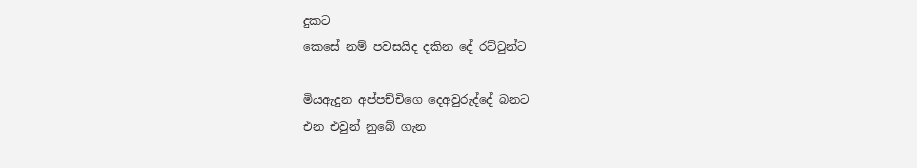දුකට
කෙසේ නම් පවසයිද දකින දේ රට්ටුන්ට

මියඇදුන අප්පච්චිගෙ දෙඅවුරුද්දේ බනට
එන එවුන් නුබේ ගැන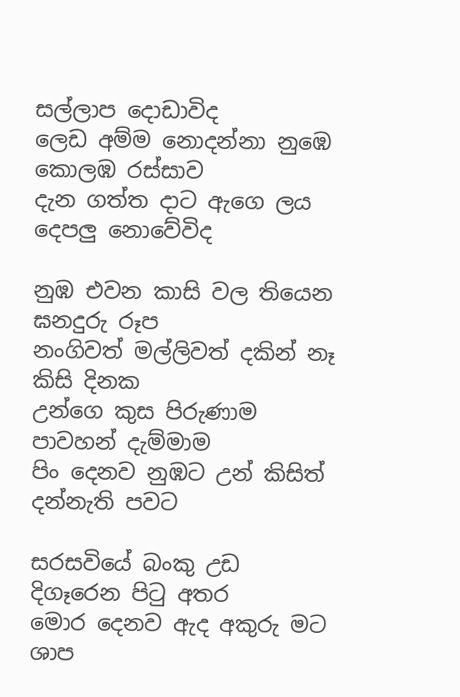සල්ලාප දොඩාවිද
ලෙඩ අම්ම නොදන්නා නුඹෙ කොලඹ රස්සාව
දැන ගත්ත දාට ඇගෙ ලය දෙපලු නොවේවිද

නුඹ එවන කාසි වල තියෙන ඝනදුරු රූප
නංගිවත් මල්ලිවත් දකින් නෑ කිසි දිනක
උන්ගෙ කුස පිරුණාම පාවහන් දැම්මාම
පිං දෙනව නුඹට උන් කිසිත් දන්නැති පවට

සරසවියේ බංකු උඩ දිගෑරෙන පිටු අතර
මොර දෙනව ඇද අකුරු මට ශාප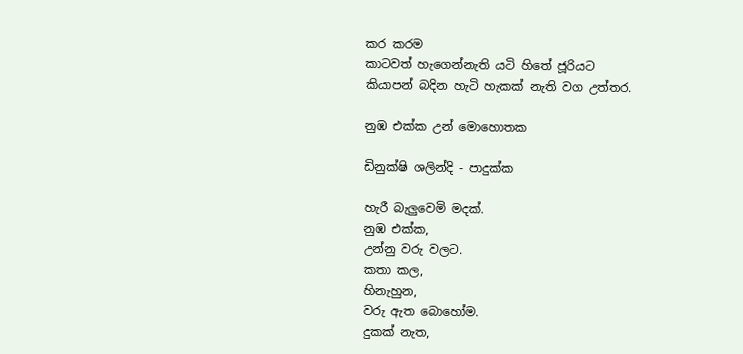කර කරම
කාටවත් හැගෙන්නැති යටි හිතේ ජූරියට
කියාපන් බදින හැටි හැකක් නැති වග උත්තර.

නුඹ එක්ක උන් මොහොතක

ඩිනුක්ෂි ශලින්දි - පාදුක්ක

හැරී බැලුවෙමි මදක්.
නුඹ එක්ක,
උන්නු වරු වලට.
කතා කල,
හිනැහුන,
වරු ඇත බොහෝම.
දුකක් නැත,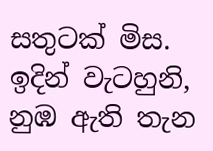සතුටක් මිස.
ඉදින් වැටහුනි,
නුඹ ඇති තැන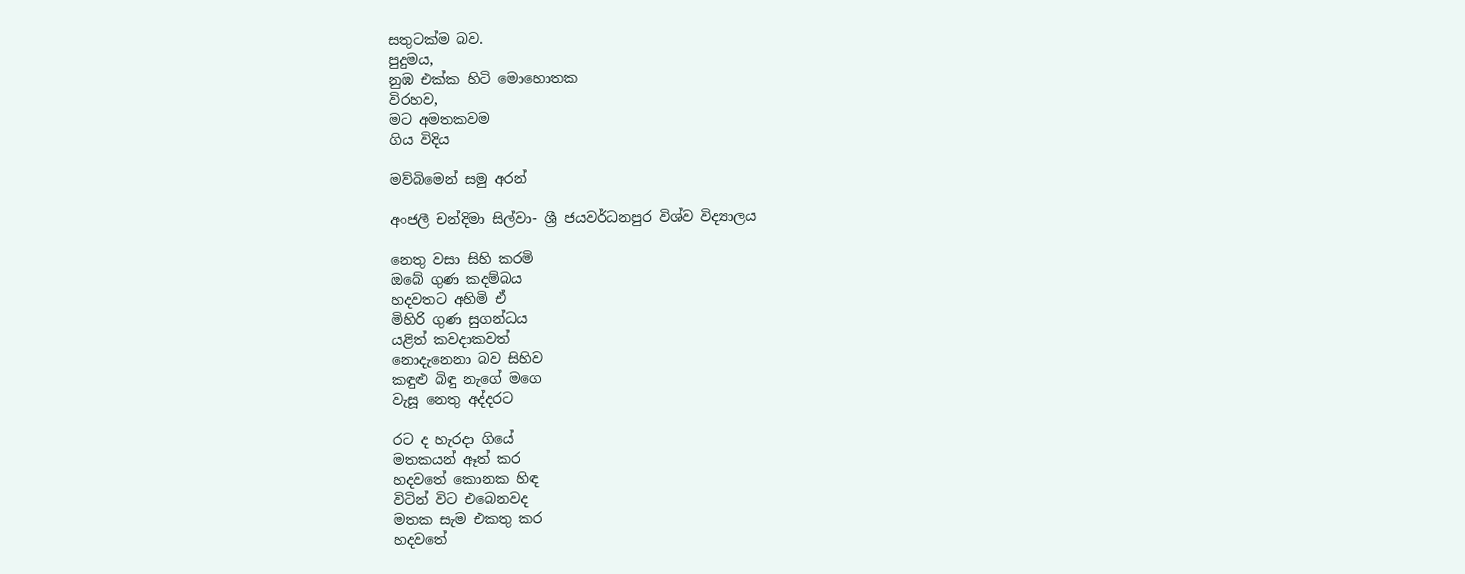සතුටක්ම බව.
පුදුමය,
නුඹ එක්ක හිටි මොහොතක
විරහව,
මට අමතකවම
ගිය විදිය

මව්බිමෙන් සමු අරන්

අංජලී චන්දිමා සිල්වා- ශ්‍රී ජයවර්ධනපුර විශ්ව විද්‍යාලය

නෙතු වසා සිහි කරමි
ඔබේ ගුණ කදම්බය
හදවතට අහිමි ඒ
මිහිරි ගුණ සුගන්ධය
යළිත් කවදාකවත්
නොදැනෙනා බව සිහිව
කඳුළු බිඳු නැගේ මගෙ
වැසූ නෙතු අද්දරට

රට ද හැරදා ගියේ
මතකයන් ඈත් කර
හදවතේ කොනක හිඳ
විටින් විට එබෙනවද
මතක සැම එකතු කර
හදවතේ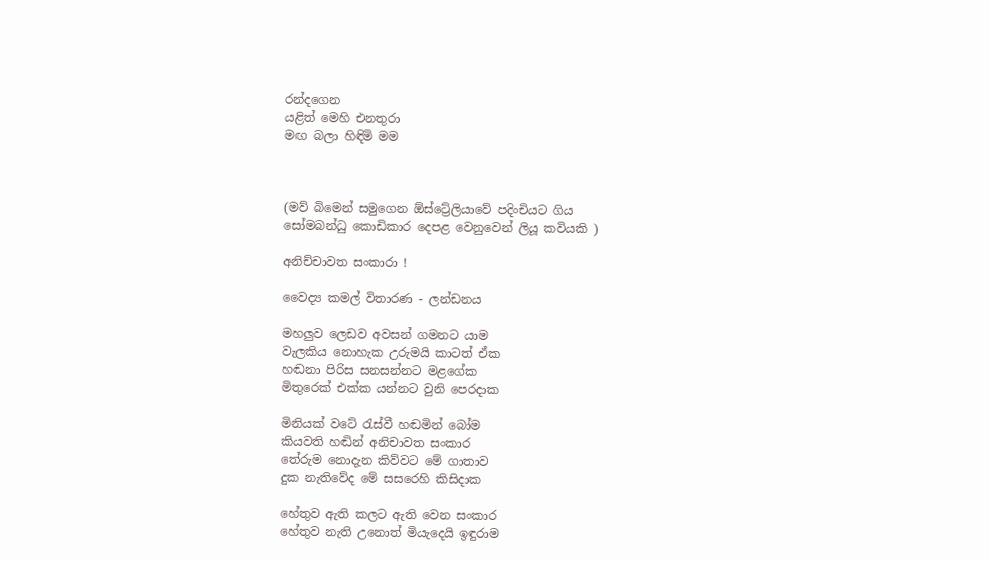රන්දගෙන
යළිත් මෙහි එනතුරා
මඟ බලා හිඳිමි මම



(මව් බිමෙන් සමුගෙන ඕස්ට්‍රේලියාවේ පදිංචියට ගිය
සෝමබන්ධු කොඩිකාර දෙපළ වෙනුවෙන් ලියූ කවියකි )

අනිච්චාවත සංකාරා !

වෛද්‍ය කමල් විතාරණ - ලන්ඩනය

මහලුව ලෙඩව අවසන් ගමනට යාම
වැලකිය නොහැක උරුමයි කාටත් ඒක
හඬනා පිරිස සනසන්නට මළගේක
මිතුරෙක් එක්ක යන්නට වුනි පෙරදාක

මිනියක් වටේ රැස්වී හඬමින් බෝම
කියවති හඬින් අනිචාවත සංකාර
තේරුම නොදැන කිව්වට මේ ගාතාව
දුක නැතිවේද මේ සසරෙහි කිසිදාක

හේතුව ඇති කලට ඇති වෙන සංකාර
හේතුව නැති උනොත් මියැදෙයි ඉඳුරාම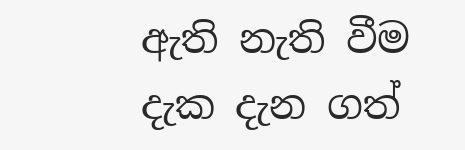ඇති නැති වීම දැක දැන ගත්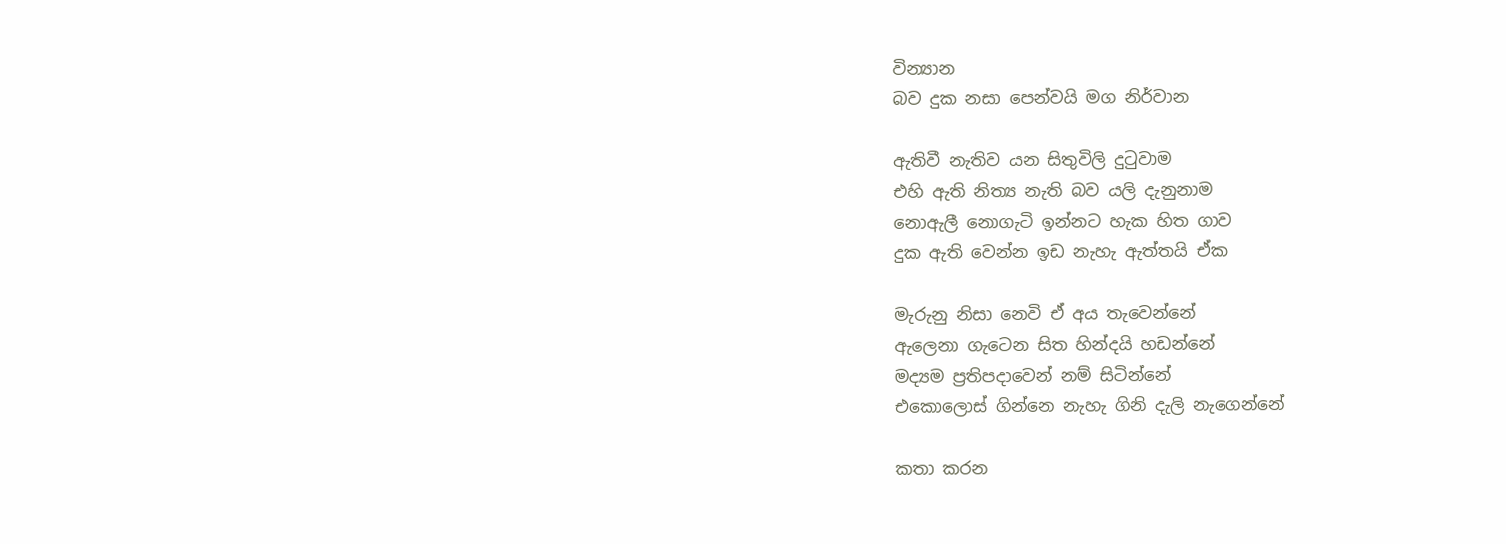වින්‍යාන
බව දුක නසා පෙන්වයි මග නිර්වාන

ඇතිවී නැතිව යන සිතුවිලි දුටුවාම
එහි ඇති නිත්‍ය නැති බව යලි දැනුනාම
නොඇලී නොගැටි ඉන්නට හැක හිත ගාව
දුක ඇති වෙන්න ඉඩ නැහැ ඇත්තයි ඒක

මැරුනු නිසා නෙවි ඒ අය තැවෙන්නේ
ඇලෙනා ගැටෙන සිත හින්දයි හඩන්නේ
මද්‍යම ප්‍රතිපදාවෙන් නම් සිටින්නේ
එකොලොස් ගින්නෙ නැහැ ගිනි දැලි නැගෙන්නේ

කතා කරන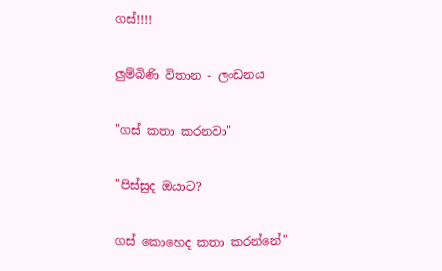ගස්!!!!

ලුම්බිණි විතාන - ලංඩනය

"ගස් කතා කරනවා"

"පිස්සුද ඔයාට?

ගස් කොහෙද කතා කරන්නේ"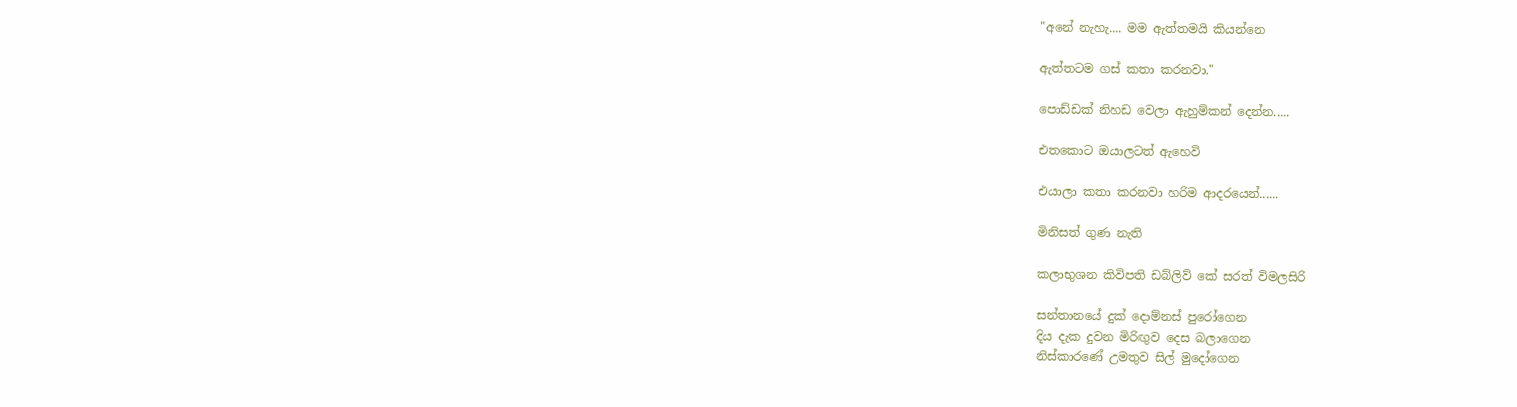"අනේ නැහැ.... මම ඇත්තමයි කියන්නෙ

ඇත්තටම ගස් කතා කරනවා."

පොඩ්ඩක් නිහඩ වෙලා ඇහුම්කන් දෙන්න.....

එතකොට ඔයාලටත් ඇහෙවි

එයාලා කතා කරනවා හරිම ආදරයෙන්......

මිනිසත් ගුණ නැති

කලාභුශන කිවිපති ඩබ්ලිව් කේ සරත් විමලසිරි

සන්තානයේ දුක් දොම්නස් පුරෝගෙන
දිය දැක දුවන මිරිඟුව දෙස බලාගෙන
නිස්කාරණේ උමතුව සිල් මුදෝගෙන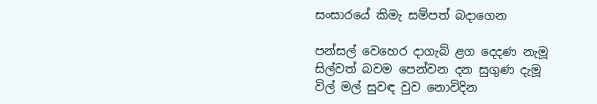සංසාරයේ කිමැ සම්පත් බදාගෙන

පන්සල් වෙහෙර දාගැබ් ළග දෙදණ නැමූ
සිල්වත් බවම පෙන්වන දන සුගුණ දැමූ
විල් මල් සුවඳ වුව නොවිදින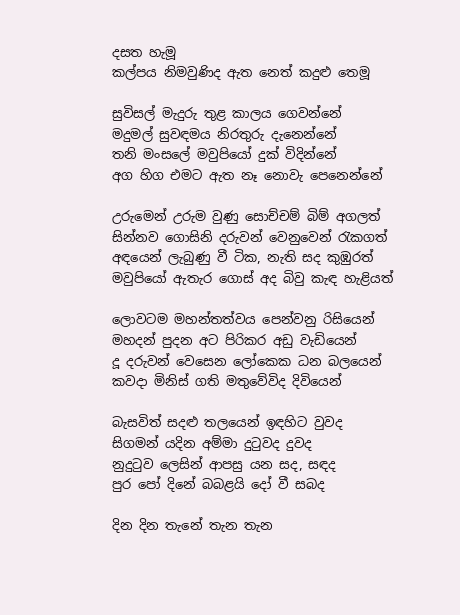දසත හැමූ
කල්පය නිමවුණිද ඇත නෙත් කදුළු තෙමූ

සුවිසල් මැදුරු තුළ කාලය ගෙවන්නේ
මදුමල් සුවඳමය නිරතුරු දැනෙන්නේ
තනි මංසලේ මවුපියෝ දුක් විදින්නේ
අග හිග එමට ඇත නෑ නොවැ පෙනෙන්නේ

උරුමෙන් උරුම වුණු සොච්චම් බිම් අගලත්
සින්නව ගොසිනි දරුවන් වෙනුවෙන් රැකගත්
අඳයෙන් ලැබුණු වී ටික, නැති සද කුඹුරත්
මවුපියෝ ඇතැර ගොස් අද බිවු කැඳ හැළියත්

ලොවටම මහන්තත්වය පෙන්වනු රිසියෙන්
මහදන් පුදන අට පිරිකර අඩු වැඩියෙන්
දූ දරුවන් වෙසෙන ලෝකෙක ධන බලයෙන්
කවදා මිනිස් ගති මතුවේවිද දිවියෙන්

බැසවිත් සදළු තලයෙන් ඉඳහිට වුවද
සිගමන් යදින අම්මා දුටුවද දුවද
නුදුටුව ලෙසින් ආපසු යන සද, සඳද
පුර පෝ දිනේ බබළයි දෝ වී සබද

දින දින තැනේ තැන තැන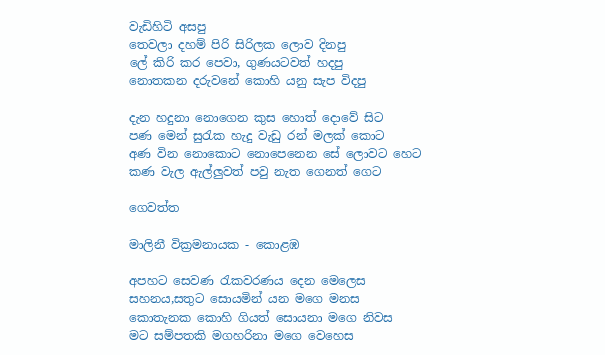වැඩිහිටි අසපු
තෙවලා දහම් පිරි සිරිලක ලොව දිනපු
ලේ කිරි කර පෙවා, ගුණයටවත් හදපු
නොතකන දරුවනේ කොහි යනු සැප විදපු

දැන හදුනා නොගෙන කුස හොත් දොවේ සිට
පණ මෙන් සුරැක හැදු වැඩු රන් මලක් කොට
අණ වින නොකොට නොපෙනෙන සේ ලොවට හෙට
කණ වැල ඇල්ලුවත් පවු නැත ගෙනත් ගෙට

ගෙවත්ත

මාලිනී වික්‍රමනායක - කොළඹ

අපහට සෙවණ රැකවරණය දෙන මෙලෙස
සහනය,සතුට සොයමින් යන මගෙ මනස
කොතැනක කොහි ගියත් සොයනා මගෙ නිවස
මට සම්පතකි මගහරිනා මගෙ වෙහෙස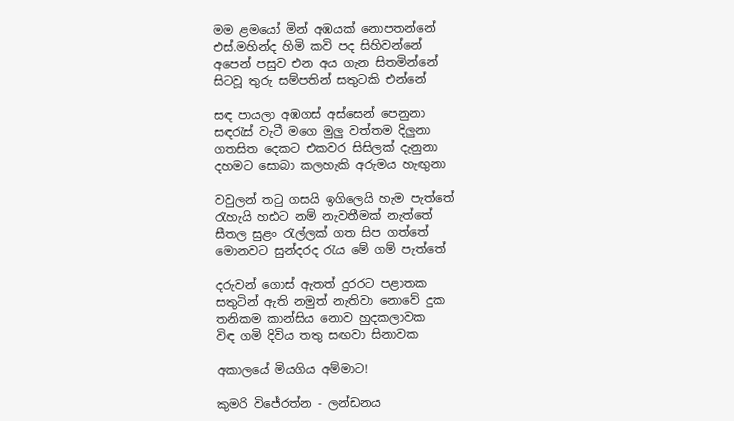මම ළමයෝ මින් අඹයක් නොපතන්නේ
එස්.මහින්ද හිමි කවි පද සිහිවන්නේ
අපෙන් පසුව එන අය ගැන සිතමින්නේ
සිටවූ තුරු සම්පතින් සතුටකි එන්නේ

සඳ පායලා අඹගස් අස්සෙන් පෙනුනා
සඳරැස් වැටී මගෙ මුලු වත්තම දිලුනා
ගතසිත දෙකට එකවර සිසිලක් දැනුනා
දහමට සොබා කලහැකි අරුමය හැඟුනා

වවුලන් තටු ගසයි ඉගිලෙයි හැම පැත්තේ
රැහැයි හඪට නම් නැවතීමක් නැත්තේ
සීතල සුළං රැල්ලක් ගත සිප ගත්තේ
මොනවට සුන්දරද රැය මේ ගම් පැත්තේ

දරුවන් ගොස් ඇතත් දුරරට පළාතක
සතුටින් ඇති නමුත් නැතිවා නොවේ දුක
තනිකම කාන්සිය නොව හුදකලාවක
විඳ ගමි දිවිය තතු සඟවා සිනාවක

අකාලයේ මියගිය අම්මාට!

කුමරි විජේරත්න - ලන්ඩනය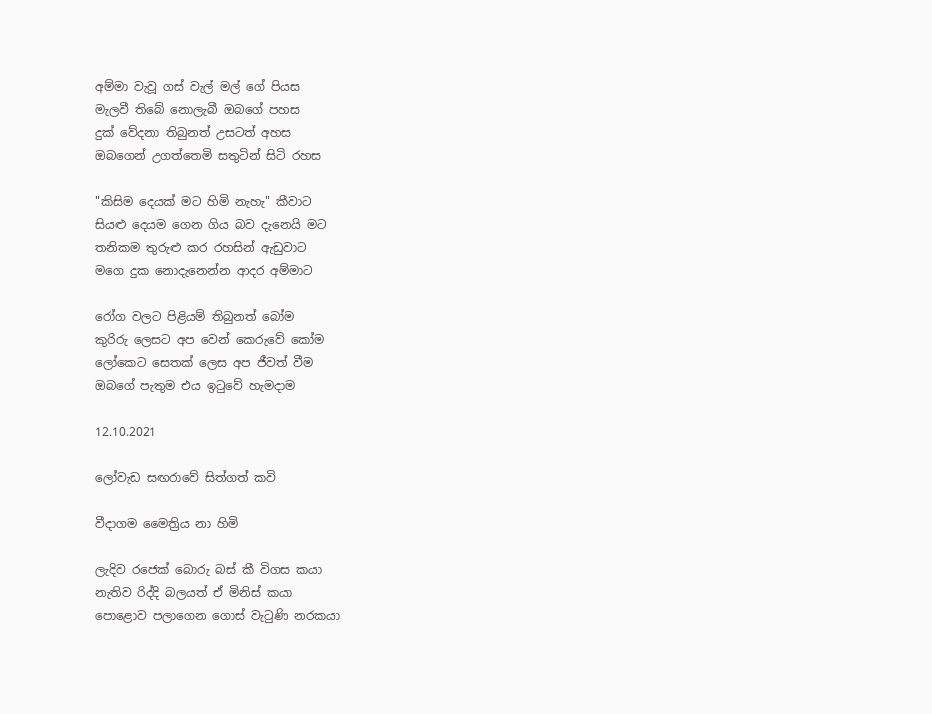අම්මා වැවූ ගස් වැල් මල් ගේ පියස
මැලවී තිබේ නොලැබී ඔබගේ පහස
දුක් වේදනා තිබුනත් උසටත් අහස
ඔබගෙන් උගත්තෙමි සතුටින් සිටි රහස

"කිසිම දෙයක් මට හිමි නැහැ" කීවාට
සියළු දෙයම ගෙන ගිය බව දැනෙයි මට
තනිකම තුරුළු කර රහසින් ඇඩුවාට
මගෙ දුක නොදැනෙන්න ආදර අම්මාට

රෝග වලට පිළියම් තිබුනත් බෝම
කුරිරු ලෙසට අප වෙන් කෙරුවේ කෝම
ලෝකෙට සෙතක් ලෙස අප ජීවත් වීම
ඔබගේ පැතුම එය ඉටුවේ හැමදාම

12.10.2021

ලෝවැඩ සඟරාවේ සිත්ගත් කවි

වීදාගම මෛත්‍රිය නා හිමි

ලැදිව රජෙක් බොරු බස් කී විගස කයා
නැතිව රිද්දි බලයත් ඒ මිනිස් කයා
පොළොව පලාගෙන ගොස් වැටුණි නරකයා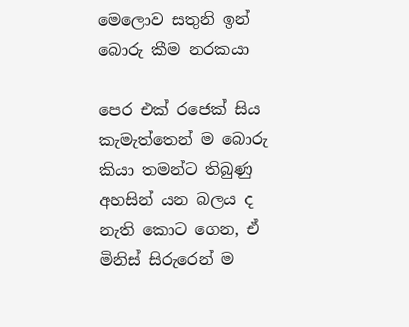මෙලොව සතුනි ඉන් බොරු කීම නරකයා

පෙර එක් රජෙක් සිය කැමැත්තෙන් ම බොරු කියා තමන්ට තිබුණු
අහසින් යන බලය ද නැති කොට ගෙන, ඒ මිනිස් සිරුරෙන් ම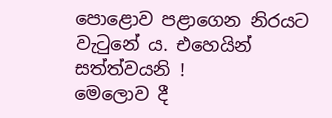පොළොව පළාගෙන නිරයට වැටුනේ ය. එහෙයින් සත්ත්වයනි !
මෙලොව දී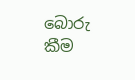බොරු කීම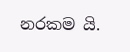නරකම යි.